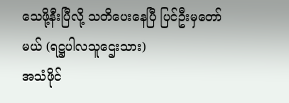သေဖို့နီးပြီလို့ သတိပေးနေပြီ ပြင်ဦးမှတော်မယ် (ရဋ္ဌပါလသူဌေးသား)
အသံဖိုင်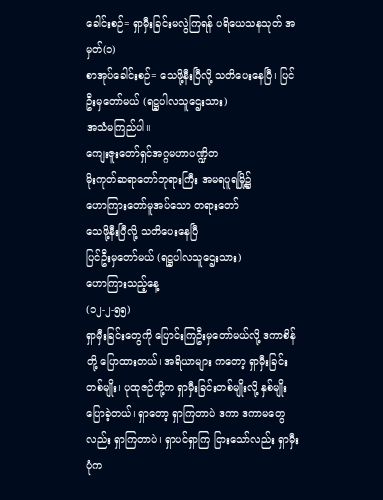ခေါင်းစဉ်= ရှာမှီးခြင်းမလွဲကြရန် ပရိယေသနသုတ် အမှတ်(၁)
စာအုပ်ခေါင်းစဉ်= သေဖို့နီးပြီလို့ သတိပေးနေပြီ၊ ပြင်ဦးမှတော်မယ် (ရဋ္ဌပါလသူဌေးသား)
အသံမကြည်ပါ။
ကျေးဇူးတော်ရှင်အဂ္ဂမဟာပဏ္ဍိတ
မိုးကုတ်ဆရာတော်ဘုရားကြီး အမရပူရမြို့၌
ဟောကြားတော်မူအပ်သော တရားတော်
သေဖို့နီးပြီလို့ သတိပေးနေပြီ
ပြင်ဦးမှတော်မယ် (ရဋ္ဌပါလသူဌေးသား)
ဟောကြားသည့်နေ့
(၁၂-၂-၅၅)
ရှာမှီးခြင်းတွေကို ပြောင်းကြဦးမှတော်မယ်လို့ ဒကာစိန် တို့ ပြောထားတယ်၊ အရိယာများ ကတော့ ရှာမှီးခြင်းတစ်မျိုး၊ ပုထုဇဉ်တို့က ရှာမှီးခြင်းတစ်မျိုးလို့ နှစ်မျိုးပြောခဲ့တယ်၊ ရှာတော့ ရှာကြတာပဲ ဒကာ ဒကာမတွေလည်း ရှာကြတာပဲ၊ ရှာပင်ရှာကြ ငြားသော်လည်း ရှာမှီးပုံက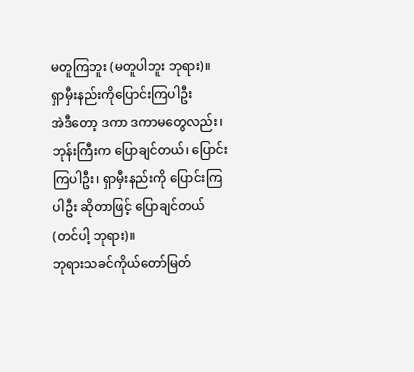မတူကြဘူး (မတူပါဘူး ဘုရား)။
ရှာမှီးနည်းကိုပြောင်းကြပါဦး
အဲဒီတော့ ဒကာ ဒကာမတွေလည်း၊ ဘုန်းကြီးက ပြောချင်တယ်၊ ပြောင်းကြပါဦး၊ ရှာမှီးနည်းကို ပြောင်းကြပါဦး ဆိုတာဖြင့် ပြောချင်တယ် (တင်ပါ့ ဘုရား)။
ဘုရားသခင်ကိုယ်တော်မြတ်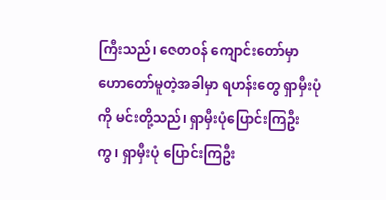ကြီးသည်၊ ဇေတဝန် ကျောင်းတော်မှာ ဟောတော်မူတဲ့အခါမှာ ရဟန်းတွေ ရှာမှီးပုံကို မင်းတို့သည်၊ ရှာမှီးပုံပြောင်းကြဦးကွ၊ ရှာမှီးပုံ ပြောင်းကြဦး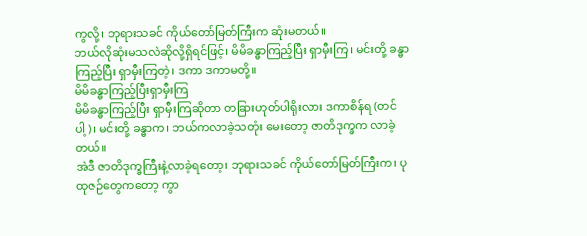ကွလို့၊ ဘုရားသခင် ကိုယ်တော်မြတ်ကြီးက ဆုံးမတယ်။
ဘယ်လိုဆုံးမသလဲဆိုလို့ရှိရင်ဖြင့်၊ မိမိခန္ဓာကြည့်ပြီး ရှာမှီးကြ၊ မင်းတို့ ခန္ဓာကြည့်ပြီး ရှာမှီးကြတဲ့၊ ဒကာ ဒကာမတို့။
မိမိခန္ဓာကြည့်ပြီးရှာမှီးကြ
မိမိခန္ဓာကြည့်ပြီး ရှာမှီးကြဆိုတာ တခြားဟုတ်ပါရိုးလား ဒကာစိန်ရ (တင်ပါ့)၊ မင်းတို့ ခန္ဓာက၊ ဘယ်ကလာခဲ့သတုံး မေးတော့ ဇာတိဒုက္ခက လာခဲ့တယ်။
အဲဒီ ဇာတိဒုက္ခကြီးနဲ့လာခဲ့ရတော့၊ ဘုရားသခင် ကိုယ်တော်မြတ်ကြီးက၊ ပုထုဇဉ်တွေကတော့ ကွာ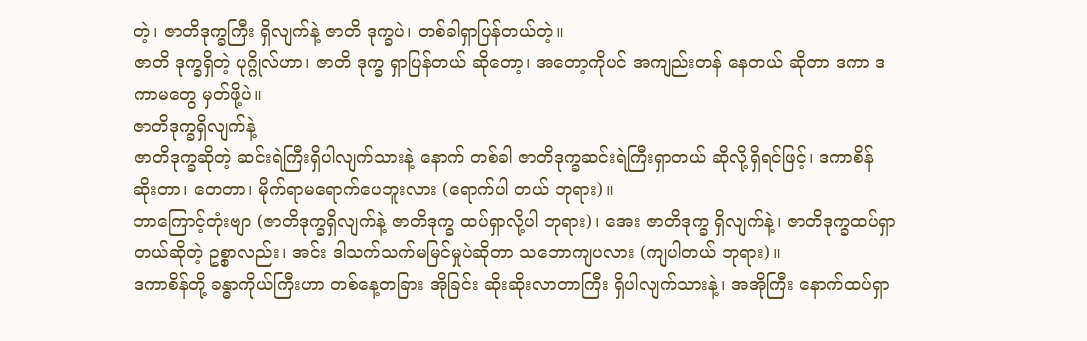တဲ့၊ ဇာတိဒုက္ခကြီး ရှိလျက်နဲ့ ဇာတိ ဒုက္ခပဲ၊ တစ်ခါရှာပြန်တယ်တဲ့။
ဇာတိ ဒုက္ခရှိတဲ့ ပုဂ္ဂိုလ်ဟာ၊ ဇာတိ ဒုက္ခ ရှာပြန်တယ် ဆိုတော့၊ အတော့ကိုပင် အကျည်းတန် နေတယ် ဆိုတာ ဒကာ ဒကာမတွေ မှတ်ဖို့ပဲ။
ဇာတိဒုက္ခရှိလျက်နဲ့
ဇာတိဒုက္ခဆိုတဲ့ ဆင်းရဲကြီးရှိပါလျက်သားနဲ့ နောက် တစ်ခါ ဇာတိဒုက္ခဆင်းရဲကြီးရှာတယ် ဆိုလို့ရှိရင်ဖြင့်၊ ဒကာစိန် ဆိုးတာ၊ တေတာ၊ မိုက်ရာမရောက်ပေဘူးလား (ရောက်ပါ တယ် ဘုရား)။
ဘာကြောင့်တုံးဗျာ (ဇာတိဒုက္ခရှိလျက်နဲ့ ဇာတိဒုက္ခ ထပ်ရှာလို့ပါ ဘုရား)၊ အေး ဇာတိဒုက္ခ ရှိလျက်နဲ့၊ ဇာတိဒုက္ခထပ်ရှာ တယ်ဆိုတဲ့ ဥစ္စာလည်း၊ အင်း ဒါသက်သက်မမြင်မှုပဲဆိုတာ သဘောကျပလား (ကျပါတယ် ဘုရား)။
ဒကာစိန်တို့ ခန္ဓာကိုယ်ကြီးဟာ တစ်နေ့တခြား အိုခြင်း ဆိုးဆိုးလာတာကြီး ရှိပါလျက်သားနဲ့၊ အအိုကြီး နောက်ထပ်ရှာ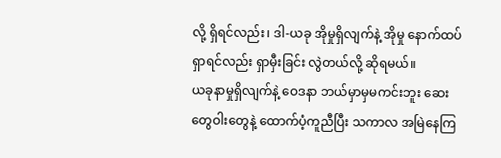လို့ ရှိရင်လည်း၊ ဒါ-ယခု အိုမှုရှိလျက်နဲ့ အိုမှု နောက်ထပ် ရှာရင်လည်း ရှာမှီးခြင်း လွဲတယ်လို့ ဆိုရမယ်။
ယခုနာမှုရှိလျက်နဲ့ ဝေဒနာ ဘယ်မှာမှမကင်းဘူး ဆေးတွေဝါးတွေနဲ့ ထောက်ပံ့ကူညီပြီး သကာလ အမြဲနေကြ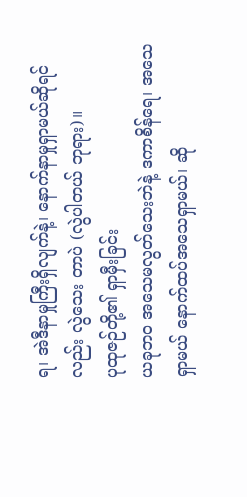ရ၊ အဲဒီနာမှုကြီးရှိလျက်နဲ့၊ နောက်နာမှုရှာမယ်ဆိုရင်လည်း လွဲသေး တာပဲ (လွဲပါတယ် ဘုရား)။
ပုထုဇဉ်တို့၏ ရှာမှီးခြင်း
ယခုဘဝ အသေမလွတ်သေးဘဲနဲ့ ဒကာစိန်ရေ၊ အသေ ရှာမယ် နောက်ထပ်အသေရှာမယ်၊ ဆို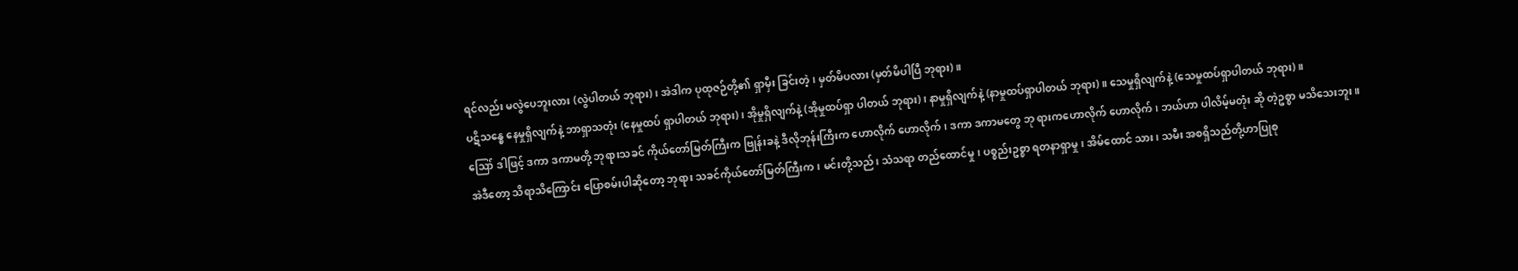ရင်လည်း မလွဲပေဘူးလား (လွဲပါတယ် ဘုရား)၊ အဲဒါက ပုထုဇဉ်တို့၏ ရှာမှီး ခြင်းတဲ့၊ မှတ်မိပလား (မှတ်မိပါပြီ ဘုရား)။
ပဋိသန္ဓေ နေမှုရှိလျက်နဲ့ ဘာရှာသတုံး (နေမှုထပ် ရှာပါတယ် ဘုရား)၊ အိုမှုရှိလျက်နဲ့ (အိုမှုထပ်ရှာ ပါတယ် ဘုရား)၊ နာမှုရှိလျက်နဲ့ (နာမှုထပ်ရှာပါတယ် ဘုရား)။ သေမှုရှိလျက်နဲ့ (သေမှုထပ်ရှာပါတယ် ဘုရား)။
ဪ ဒါဖြင့် ဒကာ ဒကာမတို့ ဘုရားသခင် ကိုယ်တော်မြတ်ကြီးက ဗြုန်းခနဲ့ ဒီလိုဘုန်းကြီးက ဟောလိုက် ဟောလိုက်၊ ဒကာ ဒကာမတွေ ဘု ရားကဟောလိုက် ဟောလိုက်၊ ဘယ်ဟာ ပါလိမ့်မတုံး ဆို တဲ့ဥစ္စာ မသိသေးဘူး။
အဲဒီတော့ သိရာသိကြောင်း ပြောစမ်းပါဆိုတော့ ဘုရား သခင်ကိုယ်တော်မြတ်ကြီးက၊ မင်းတို့သည်၊ သံသရာ တည်ထောင်မှု၊ ပစ္စည်းဥစ္စာ ရတနာရှာမှု၊ အိမ်ထောင် သား၊ သမီး အစရှိသည်တို့ဟာပြုစု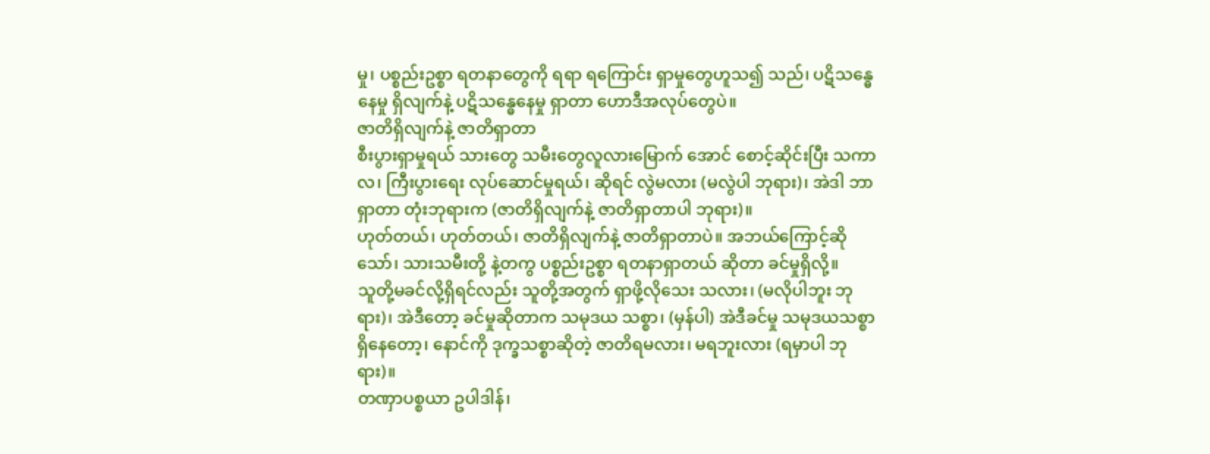မှု၊ ပစ္စည်းဥစ္စာ ရတနာတွေကို ရရာ ရကြောင်း ရှာမှုတွေဟူသ၍ သည်၊ ပဋိသန္ဓေနေမှု ရှိလျက်နဲ့ ပဋိသန္ဓေနေမှု ရှာတာ ဟောဒီအလုပ်တွေပဲ။
ဇာတိရှိလျက်နဲ့ ဇာတိရှာတာ
စီးပွားရှာမှုရယ် သားတွေ သမီးတွေလူလားမြောက် အောင် စောင့်ဆိုင်းပြီး သကာလ၊ ကြီးပွားရေး လုပ်ဆောင်မှုရယ်၊ ဆိုရင် လွဲမလား (မလွဲပါ ဘုရား)၊ အဲဒါ ဘာရှာတာ တုံးဘုရားက (ဇာတိရှိလျက်နဲ့ ဇာတိရှာတာပါ ဘုရား)။
ဟုတ်တယ်၊ ဟုတ်တယ်၊ ဇာတိရှိလျက်နဲ့ ဇာတိရှာတာပဲ။ အဘယ်ကြောင့်ဆိုသော်၊ သားသမီးတို့ နဲ့တကွ ပစ္စည်းဥစ္စာ ရတနာရှာတယ် ဆိုတာ ခင်မှုရှိလို့။
သူတို့မခင်လို့ရှိရင်လည်း သူတို့အတွက် ရှာဖို့လိုသေး သလား၊ (မလိုပါဘူး ဘုရား)၊ အဲဒီတော့ ခင်မှုဆိုတာက သမုဒယ သစ္စာ၊ (မှန်ပါ) အဲဒီခင်မှု သမုဒယသစ္စာရှိနေတော့၊ နောင်ကို ဒုက္ခသစ္စာဆိုတဲ့ ဇာတိရမလား၊ မရဘူးလား (ရမှာပါ ဘုရား)။
တဏှာပစ္စယာ ဥပါဒါန်၊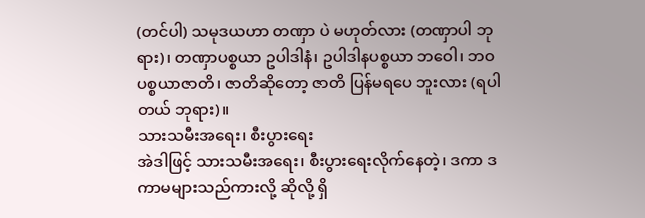(တင်ပါ) သမုဒယဟာ တဏှာ ပဲ မဟုတ်လား (တဏှာပါ ဘုရား)၊ တဏှာပစ္စယာ ဥပါဒါနံ၊ ဥပါဒါနပစ္စယာ ဘဝေါ၊ ဘဝပစ္စယာဇာတိ၊ ဇာတိဆိုတော့ ဇာတိ ပြန်မရပေ ဘူးလား (ရပါတယ် ဘုရား)။
သားသမီးအရေး၊ စီးပွားရေး
အဲဒါဖြင့် သားသမီးအရေး၊ စီးပွားရေးလိုက်နေတဲ့၊ ဒကာ ဒကာမများသည်ကားလို့ ဆိုလို့ ရှိ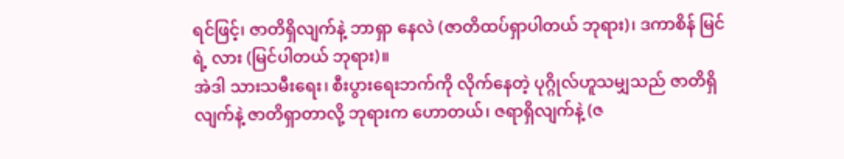ရင်ဖြင့်၊ ဇာတိရှိလျက်နဲ့ ဘာရှာ နေလဲ (ဇာတိထပ်ရှာပါတယ် ဘုရား)၊ ဒကာစိန် မြင်ရဲ့ လား (မြင်ပါတယ် ဘုရား)။
အဲဒါ သားသမီးရေး၊ စီးပွားရေးဘက်ကို လိုက်နေတဲ့ ပုဂ္ဂိုလ်ဟူသမျှသည် ဇာတိရှိလျက်နဲ့ ဇာတိရှာတာလို့ ဘုရားက ဟောတယ်၊ ဇရာရှိလျက်နဲ့ (ဇ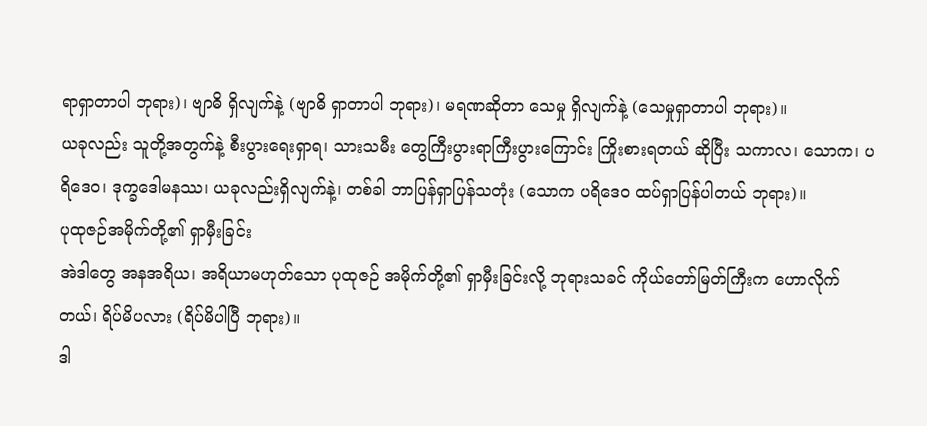ရာရှာတာပါ ဘုရား)၊ ဗျာဓိ ရှိလျက်နဲ့ (ဗျာဓိ ရှာတာပါ ဘုရား)၊ မရဏဆိုတာ သေမှု ရှိလျက်နဲ့ (သေမှုရှာတာပါ ဘုရား)။
ယခုလည်း သူတို့အတွက်နဲ့ စီးပွားရေးရှာရ၊ သားသမီး တွေကြီးပွားရာကြီးပွားကြောင်း ကြိုးစားရတယ် ဆိုပြီး သကာလ၊ သောက၊ ပရိဒေဝ၊ ဒုက္ခဒေါမနဿ၊ ယခုလည်းရှိလျက်နဲ့၊ တစ်ခါ ဘာပြန်ရှာပြန်သတုံး (သောက ပရိဒေဝ ထပ်ရှာပြန်ပါတယ် ဘုရား)။
ပုထုဇဉ်အမိုက်တို့၏ ရှာမှီးခြင်း
အဲဒါတွေ အနအရိယ၊ အရိယာမဟုတ်သော ပုထုဇဉ် အမိုက်တို့၏ ရှာမှီးခြင်းလို့ ဘုရားသခင် ကိုယ်တော်မြတ်ကြီးက ဟောလိုက်တယ်၊ ရိပ်မိပလား (ရိပ်မိပါပြီ ဘုရား)။
ဒါ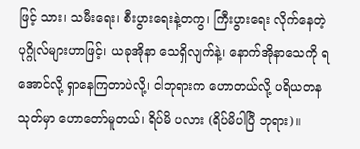ဖြင့် သား၊ သမီးရေး၊ စီးပွားရေးနဲ့တကွ၊ ကြီးပွားရေး လိုက်နေတဲ့ ပုဂ္ဂိုလ်များဟာဖြင့်၊ ယခုအိုနာ သေရှိလျက်နဲ့၊ နောက်အိုနာသေကို ရအောင်လို့ ရှာနေကြတာပဲလို့၊ ငါဘုရားက ဟောတယ်လို့ ပရိယတနသုတ်မှာ ဟောတော်မူတယ်၊ ရိပ်မိ ပလား (ရိပ်မိပါပြီ ဘုရား)။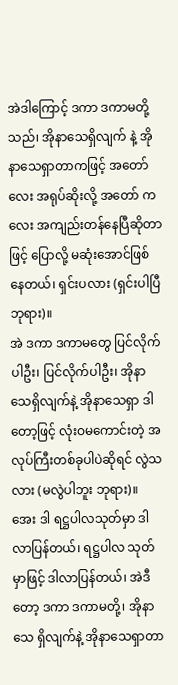အဲဒါကြောင့် ဒကာ ဒကာမတို့သည်၊ အိုနာသေရှိလျက် နဲ့ အိုနာသေရှာတာကဖြင့် အတော်လေး အရုပ်ဆိုးလို့ အတော် ကလေး အကျည်းတန်နေပြီဆိုတာဖြင့် ပြောလို့ မဆုံးအောင်ဖြစ် နေတယ်၊ ရှင်းပလား (ရှင်းပါပြီ ဘုရား)။
အဲ ဒကာ ဒကာမတွေ ပြင်လိုက်ပါဦး၊ ပြင်လိုက်ပါဦး၊ အိုနာသေရှိလျက်နဲ့ အိုနာသေရှာ ဒါတော့ဖြင့် လုံးဝမကောင်းတဲ့ အလုပ်ကြီးတစ်ခုပါပဲဆိုရင် လွဲသလား (မလွဲပါဘူး ဘုရား)။
အေး ဒါ ရဋ္ဌပါလသုတ်မှာ ဒါလာပြန်တယ်၊ ရဋ္ဌပါလ သုတ်မှာဖြင့် ဒါလာပြန်တယ်၊ အဲဒီတော့ ဒကာ ဒကာမတို့၊ အိုနာသေ ရှိလျက်နဲ့ အိုနာသေရှာတာ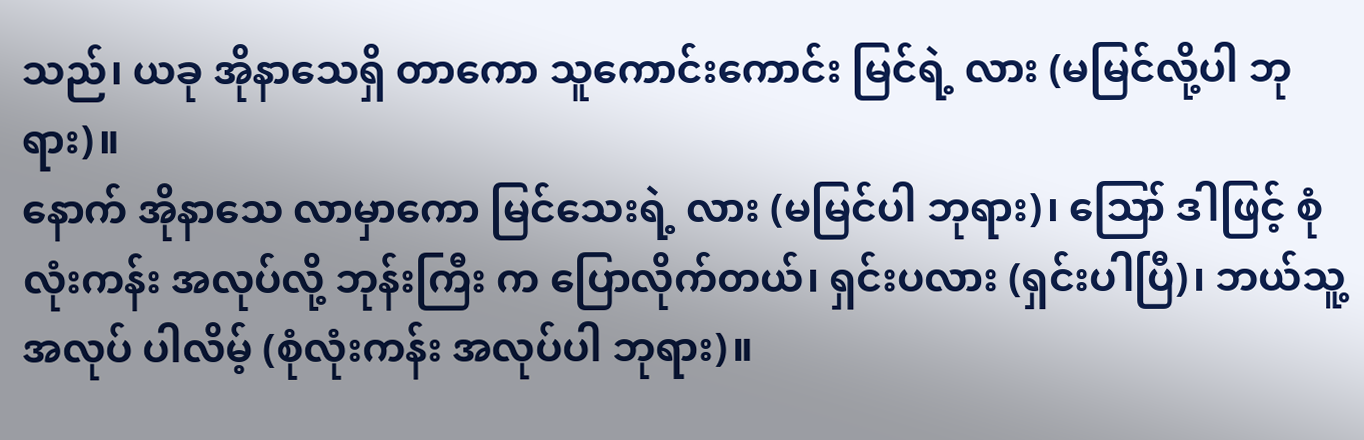သည်၊ ယခု အိုနာသေရှိ တာကော သူကောင်းကောင်း မြင်ရဲ့ လား (မမြင်လို့ပါ ဘုရား)။
နောက် အိုနာသေ လာမှာကော မြင်သေးရဲ့ လား (မမြင်ပါ ဘုရား)၊ ဪ ဒါဖြင့် စုံလုံးကန်း အလုပ်လို့ ဘုန်းကြီး က ပြောလိုက်တယ်၊ ရှင်းပလား (ရှင်းပါပြီ)၊ ဘယ်သူ့ အလုပ် ပါလိမ့် (စုံလုံးကန်း အလုပ်ပါ ဘုရား)။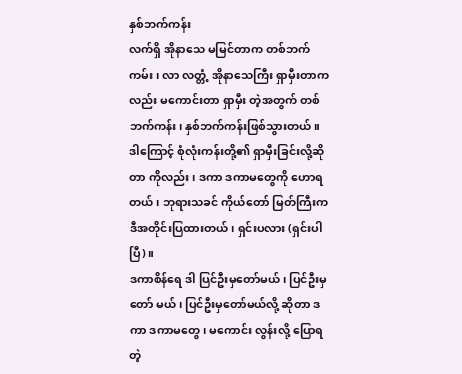နှစ်ဘက်ကန်း
လက်ရှိ အိုနာသေ မမြင်တာက တစ်ဘက်ကမ်း၊ လာ လတ္တံ့ အိုနာသေကြီး ရှာမှီးတာကလည်း မကောင်းတာ ရှာမှီး တဲ့အတွက် တစ်ဘက်ကန်း၊ နှစ်ဘက်ကန်းဖြစ်သွားတယ်။
ဒါကြောင့် စုံလုံးကန်းတို့၏ ရှာမှီးခြင်းလို့ဆိုတာ ကိုလည်း၊ ဒကာ ဒကာမတွေကို ဟောရတယ်၊ ဘုရားသခင် ကိုယ်တော် မြတ်ကြီးက ဒီအတိုင်းပြထားတယ်၊ ရှင်းပလား (ရှင်းပါပြီ)။
ဒကာစိန်ရေ ဒါ ပြင်ဦးမှတော်မယ်၊ ပြင်ဦးမှတော် မယ်၊ ပြင်ဦးမှတော်မယ်လို့ ဆိုတာ ဒကာ ဒကာမတွေ၊ မကောင်း လွန်းလို့ ပြောရတဲ့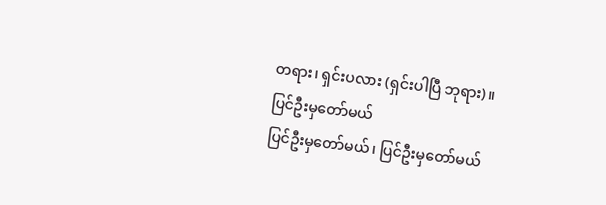တရား၊ ရှင်းပလား (ရှင်းပါပြီ ဘုရား)။
ပြင်ဦးမှတော်မယ်
ပြင်ဦးမှတော်မယ်၊ ပြင်ဦးမှတော်မယ်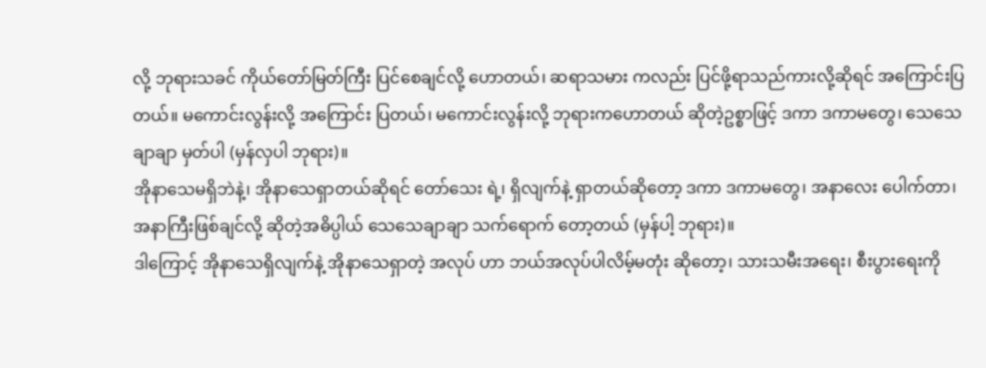လို့ ဘုရားသခင် ကိုယ်တော်မြတ်ကြီး ပြင်စေချင်လို့ ဟောတယ်၊ ဆရာသမား ကလည်း ပြင်ဖို့ရာသည်ကားလို့ဆိုရင် အကြောင်းပြတယ်။ မကောင်းလွန်းလို့ အကြောင်း ပြတယ်၊ မကောင်းလွန်းလို့ ဘုရားကဟောတယ် ဆိုတဲ့ဥစ္စာဖြင့် ဒကာ ဒကာမတွေ၊ သေသေ ချာချာ မှတ်ပါ (မှန်လှပါ ဘုရား)။
အိုနာသေမရှိဘဲနဲ့၊ အိုနာသေရှာတယ်ဆိုရင် တော်သေး ရဲ့၊ ရှိလျက်နဲ့ ရှာတယ်ဆိုတော့ ဒကာ ဒကာမတွေ၊ အနာလေး ပေါက်တာ၊ အနာကြီးဖြစ်ချင်လို့ ဆိုတဲ့အဓိပ္ပါယ် သေသေချာချာ သက်ရောက် တော့တယ် (မှန်ပါ့ ဘုရား)။
ဒါကြောင့် အိုနာသေရှိလျက်နဲ့ အိုနာသေရှာတဲ့ အလုပ် ဟာ ဘယ်အလုပ်ပါလိမ့်မတုံး ဆိုတော့၊ သားသမီးအရေး၊ စီးပွားရေးကို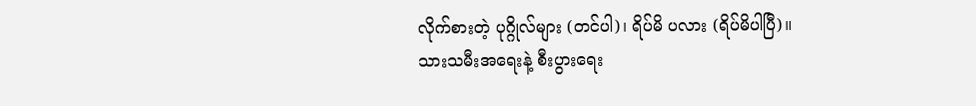လိုက်စားတဲ့ ပုဂ္ဂိုလ်များ (တင်ပါ)၊ ရိပ်မိ ပလား (ရိပ်မိပါပြီ)။
သားသမီးအရေးနဲ့ စီးပွားရေး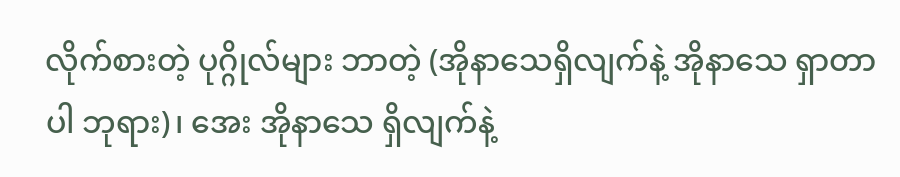လိုက်စားတဲ့ ပုဂ္ဂိုလ်များ ဘာတဲ့ (အိုနာသေရှိလျက်နဲ့ အိုနာသေ ရှာတာပါ ဘုရား)၊ အေး အိုနာသေ ရှိလျက်နဲ့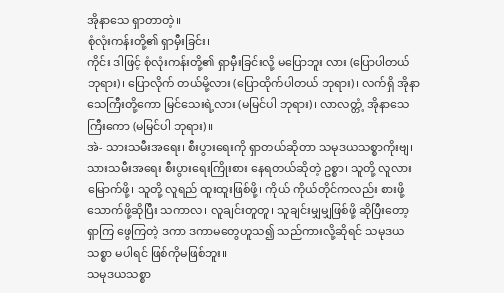အိုနာသေ ရှာတာတဲ့။
စုံလုံးကန်းတို့၏ ရှာမှီးခြင်း၊
ကိုင်း ဒါဖြင့် စုံလုံးကန်းတို့၏ ရှာမှီးခြင်းလို့ မပြောဘူး လား (ပြောပါတယ် ဘုရား)၊ ပြောလိုက် တယ်မို့လား (ပြောထိုက်ပါတယ် ဘုရား)၊ လက်ရှိ အိုနာသေကြီးတို့ကော မြင်သေးရဲ့လား (မမြင်ပါ ဘုရား)၊ လာလတ္တံ့ အိုနာသေကြီးကော (မမြင်ပါ ဘုရား)။
အဲ- သားသမီးအရေး၊ စီးပွားရေးကို ရှာတယ်ဆိုတာ သမုဒယသစ္စာကိုးဗျ၊ သားသမီးအရေး စီးပွားရေးကြိုးစား နေရတယ်ဆိုတဲ့ ဥစ္စာ၊ သူတို့ လူလားမြောက်ဖို့၊ သူတို့ လူရည် ထူးထူးဖြစ်ဖို့၊ ကိုယ် ကိုယ်တိုင်ကလည်း စားဖို့သောက်ဖို့ဆိုပြီး သကာလ၊ လူချင်းတူတူ၊ သူချင်းမျှမျှဖြစ်ဖို့ ဆိုပြီးတော့ ရှာကြ ဖွေကြတဲ့ ဒကာ ဒကာမတွေဟူသ၍ သည်ကားလို့ဆိုရင် သမုဒယသစ္စာ မပါရင် ဖြစ်ကိုမဖြစ်ဘူး။
သမုဒယသစ္စာ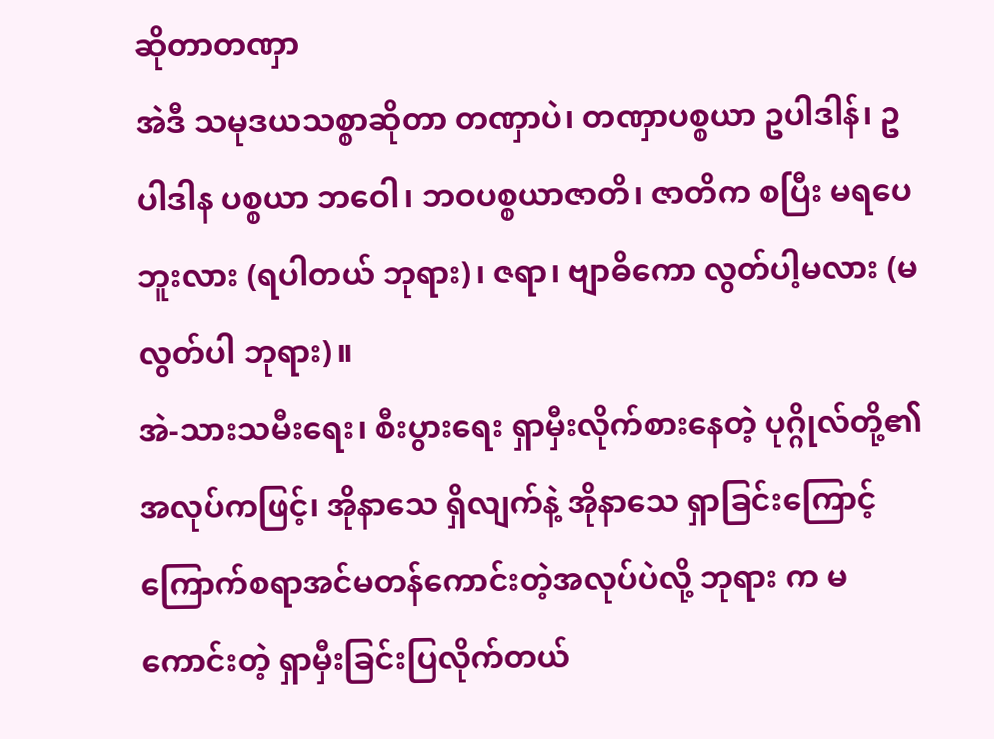ဆိုတာတဏှာ
အဲဒီ သမုဒယသစ္စာဆိုတာ တဏှာပဲ၊ တဏှာပစ္စယာ ဥပါဒါန်၊ ဥပါဒါန ပစ္စယာ ဘဝေါ၊ ဘဝပစ္စယာဇာတိ၊ ဇာတိက စပြီး မရပေဘူးလား (ရပါတယ် ဘုရား)၊ ဇရာ၊ ဗျာဓိကော လွတ်ပါ့မလား (မလွတ်ပါ ဘုရား)။
အဲ-သားသမီးရေး၊ စီးပွားရေး ရှာမှီးလိုက်စားနေတဲ့ ပုဂ္ဂိုလ်တို့၏ အလုပ်ကဖြင့်၊ အိုနာသေ ရှိလျက်နဲ့ အိုနာသေ ရှာခြင်းကြောင့် ကြောက်စရာအင်မတန်ကောင်းတဲ့အလုပ်ပဲလို့ ဘုရား က မကောင်းတဲ့ ရှာမှီးခြင်းပြလိုက်တယ်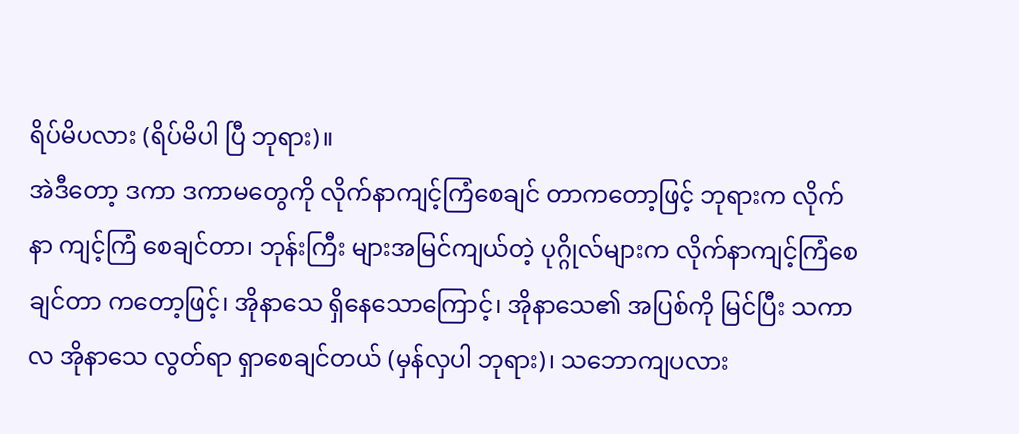ရိပ်မိပလား (ရိပ်မိပါ ပြီ ဘုရား)။
အဲဒီတော့ ဒကာ ဒကာမတွေကို လိုက်နာကျင့်ကြံစေချင် တာကတော့ဖြင့် ဘုရားက လိုက်နာ ကျင့်ကြံ စေချင်တာ၊ ဘုန်းကြီး များအမြင်ကျယ်တဲ့ ပုဂ္ဂိုလ်များက လိုက်နာကျင့်ကြံစေချင်တာ ကတော့ဖြင့်၊ အိုနာသေ ရှိနေသောကြောင့်၊ အိုနာသေ၏ အပြစ်ကို မြင်ပြီး သကာလ အိုနာသေ လွတ်ရာ ရှာစေချင်တယ် (မှန်လှပါ ဘုရား)၊ သဘောကျပလား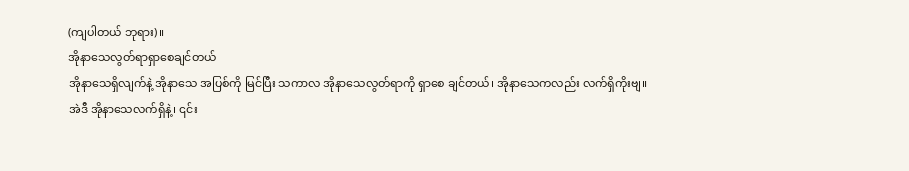(ကျပါတယ် ဘုရား)။
အိုနာသေလွတ်ရာရှာစေချင်တယ်
အိုနာသေရှိလျက်နဲ့ အိုနာသေ အပြစ်ကို မြင်ပြီး သကာလ အိုနာသေလွတ်ရာကို ရှာစေ ချင်တယ်၊ အိုနာသေကလည်း လက်ရှိကိုးဗျ။
အဲဒီ အိုနာသေလက်ရှိနဲ့၊ ၎င်း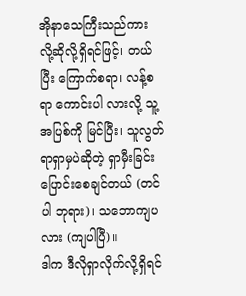အိုနာသေကြီးသည်ကား လို့ဆိုလို့ရှိရင်ဖြင့်၊ တယ်ပြီး ကြောက်စရာ၊ လန့်စရာ ကောင်းပါ လားလို့ သူ့အပြစ်ကို မြင်ပြီး၊ သူလွတ်ရာရှာမှပဲဆိုတဲ့ ရှာမှီးခြင်း ပြောင်းစေချင်တယ် (တင်ပါ ဘုရား)၊ သဘောကျပလား (ကျပါပြီ)။
ဒါက ဒီလိုရှာလိုက်လို့ရှိရင်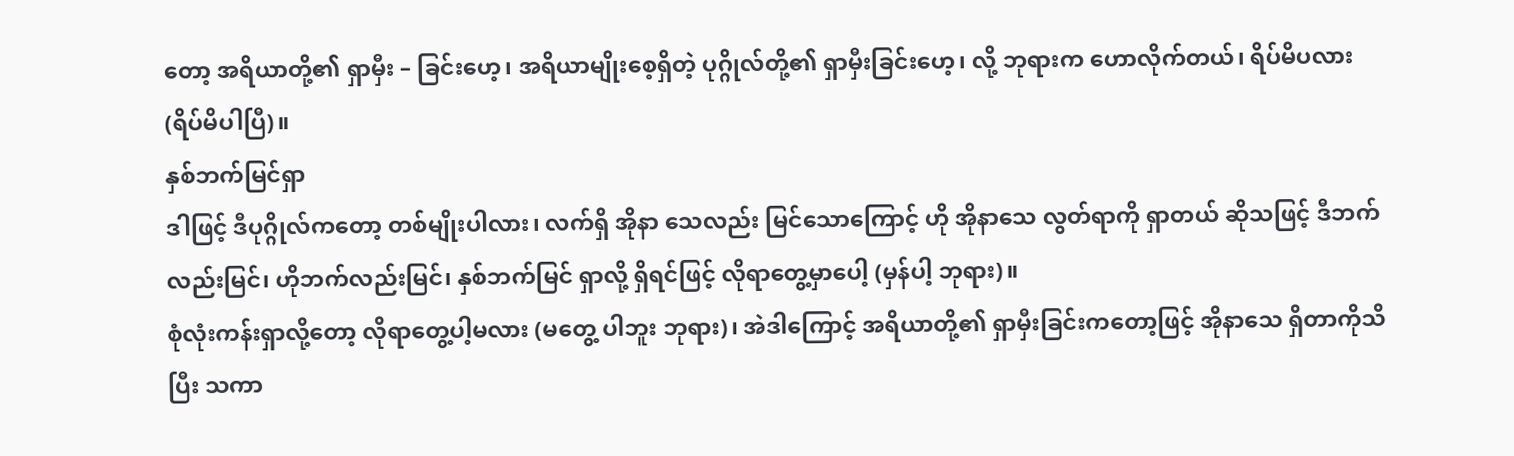တော့ အရိယာတို့၏ ရှာမှီး – ခြင်းဟေ့၊ အရိယာမျိုးစေ့ရှိတဲ့ ပုဂ္ဂိုလ်တို့၏ ရှာမှီးခြင်းဟေ့၊ လို့ ဘုရားက ဟောလိုက်တယ်၊ ရိပ်မိပလား (ရိပ်မိပါပြီ)။
နှစ်ဘက်မြင်ရှာ
ဒါဖြင့် ဒီပုဂ္ဂိုလ်ကတော့ တစ်မျိုးပါလား၊ လက်ရှိ အိုနာ သေလည်း မြင်သောကြောင့် ဟို အိုနာသေ လွတ်ရာကို ရှာတယ် ဆိုသဖြင့် ဒီဘက်လည်းမြင်၊ ဟိုဘက်လည်းမြင်၊ နှစ်ဘက်မြင် ရှာလို့ ရှိရင်ဖြင့် လိုရာတွေ့မှာပေါ့ (မှန်ပါ့ ဘုရား)။
စုံလုံးကန်းရှာလို့တော့ လိုရာတွေ့ပါ့မလား (မတွေ့ ပါဘူး ဘုရား)၊ အဲဒါကြောင့် အရိယာတို့၏ ရှာမှီးခြင်းကတော့ဖြင့် အိုနာသေ ရှိတာကိုသိပြီး သကာ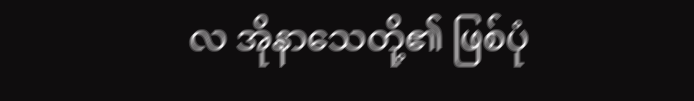လ အိုနာသေတို့၏ ဖြစ်ပုံ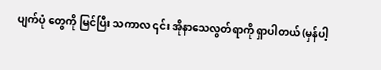ပျက်ပုံ တွေကို မြင်ပြီး သကာလ ၎င်း အိုနာသေလွတ်ရာကို ရှာပါတယ် (မှန်ပါ့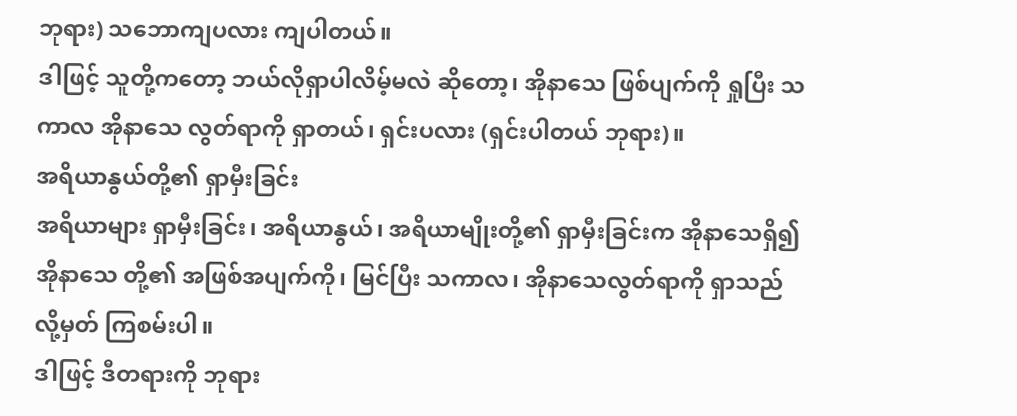ဘုရား) သဘောကျပလား ကျပါတယ်။
ဒါဖြင့် သူတို့ကတော့ ဘယ်လိုရှာပါလိမ့်မလဲ ဆိုတော့၊ အိုနာသေ ဖြစ်ပျက်ကို ရှုပြီး သကာလ အိုနာသေ လွတ်ရာကို ရှာတယ်၊ ရှင်းပလား (ရှင်းပါတယ် ဘုရား)။
အရိယာနွယ်တို့၏ ရှာမှီးခြင်း
အရိယာများ ရှာမှီးခြင်း၊ အရိယာနွယ်၊ အရိယာမျိုးတို့၏ ရှာမှီးခြင်းက အိုနာသေရှိ၍ အိုနာသေ တို့၏ အဖြစ်အပျက်ကို၊ မြင်ပြီး သကာလ၊ အိုနာသေလွတ်ရာကို ရှာသည်လို့မှတ် ကြစမ်းပါ။
ဒါဖြင့် ဒီတရားကို ဘုရား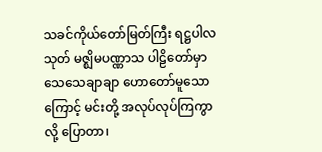သခင်ကိုယ်တော်မြတ်ကြီး ရဋ္ဌပါလသုတ် မဇ္ဈိမပဏ္ဏာသ ပါဠိတော်မှာ သေသေချာချာ ဟောတော်မူသောကြောင့် မင်းတို့ အလုပ်လုပ်ကြကွာလို့ ပြောတာ၊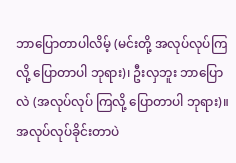ဘာပြောတာပါလိမ့် (မင်းတို့ အလုပ်လုပ်ကြလို့ ပြောတာပါ ဘုရား)၊ ဦးလှဘူး ဘာပြောလဲ (အလုပ်လုပ် ကြလို့ ပြောတာပါ ဘုရား)။
အလုပ်လုပ်ခိုင်းတာပဲ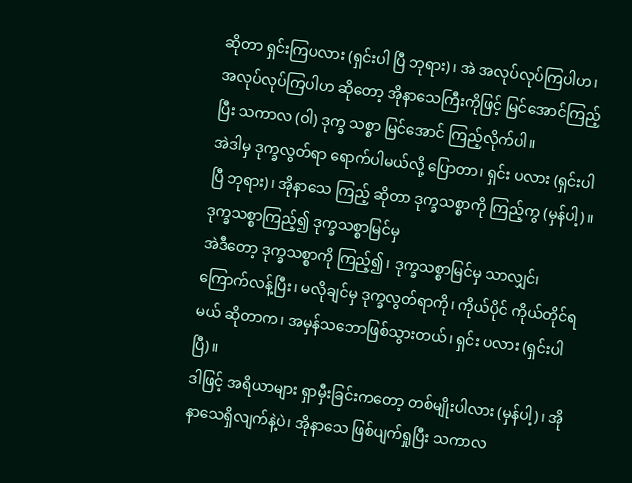ဆိုတာ ရှင်းကြပလား (ရှင်းပါ ပြီ ဘုရား)၊ အဲ အလုပ်လုပ်ကြပါဟ၊ အလုပ်လုပ်ကြပါဟ ဆိုတော့ အိုနာသေကြီးကိုဖြင့် မြင်အောင်ကြည့်ပြီး သကာလ (ဝါ) ဒုက္ခ သစ္စာ မြင်အောင် ကြည့်လိုက်ပါ။
အဲဒါမှ ဒုက္ခလွတ်ရာ ရောက်ပါမယ်လို့ ပြောတာ၊ ရှင်း ပလား (ရှင်းပါပြီ ဘုရား)၊ အိုနာသေ ကြည့် ဆိုတာ ဒုက္ခသစ္စာကို ကြည့်ကွ (မှန်ပါ့)။
ဒုက္ခသစ္စာကြည့်၍ ဒုက္ခသစ္စာမြင်မှ
အဲဒီတော့ ဒုက္ခသစ္စာကို ကြည့်၍၊ ဒုက္ခသစ္စာမြင်မှ သာလျှင်၊ ကြောက်လန့်ပြီး၊ မလိုချင်မှ ဒုက္ခလွတ်ရာကို၊ ကိုယ်ပိုင် ကိုယ်တိုင်ရမယ် ဆိုတာက၊ အမှန်သဘောဖြစ်သွားတယ်၊ ရှင်း ပလား (ရှင်းပါပြီ)။
ဒါဖြင့် အရိယာများ ရှာမှီးခြင်းကတော့ တစ်မျိုးပါလား (မှန်ပါ့)၊ အိုနာသေရှိလျက်နဲ့ပဲ၊ အိုနာသေ ဖြစ်ပျက်ရှုပြီး သကာလ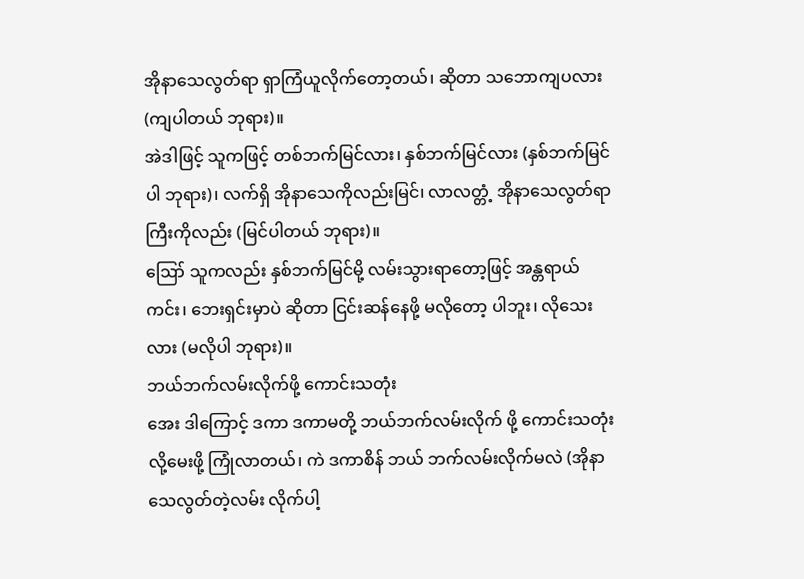အိုနာသေလွတ်ရာ ရှာကြံယူလိုက်တော့တယ်၊ ဆိုတာ သဘောကျပလား (ကျပါတယ် ဘုရား)။
အဲဒါဖြင့် သူကဖြင့် တစ်ဘက်မြင်လား၊ နှစ်ဘက်မြင်လား (နှစ်ဘက်မြင်ပါ ဘုရား)၊ လက်ရှိ အိုနာသေကိုလည်းမြင်၊ လာလတ္တံ့ အိုနာသေလွတ်ရာကြီးကိုလည်း (မြင်ပါတယ် ဘုရား)။
ဪ သူကလည်း နှစ်ဘက်မြင်မို့ လမ်းသွားရာတော့ဖြင့် အန္တရာယ်ကင်း၊ ဘေးရှင်းမှာပဲ ဆိုတာ ငြင်းဆန်နေဖို့ မလိုတော့ ပါဘူး၊ လိုသေးလား (မလိုပါ ဘုရား)။
ဘယ်ဘက်လမ်းလိုက်ဖို့ ကောင်းသတုံး
အေး ဒါကြောင့် ဒကာ ဒကာမတို့ ဘယ်ဘက်လမ်းလိုက် ဖို့ ကောင်းသတုံးလို့မေးဖို့ ကြုံလာတယ်၊ ကဲ ဒကာစိန် ဘယ် ဘက်လမ်းလိုက်မလဲ (အိုနာသေလွတ်တဲ့လမ်း လိုက်ပါ့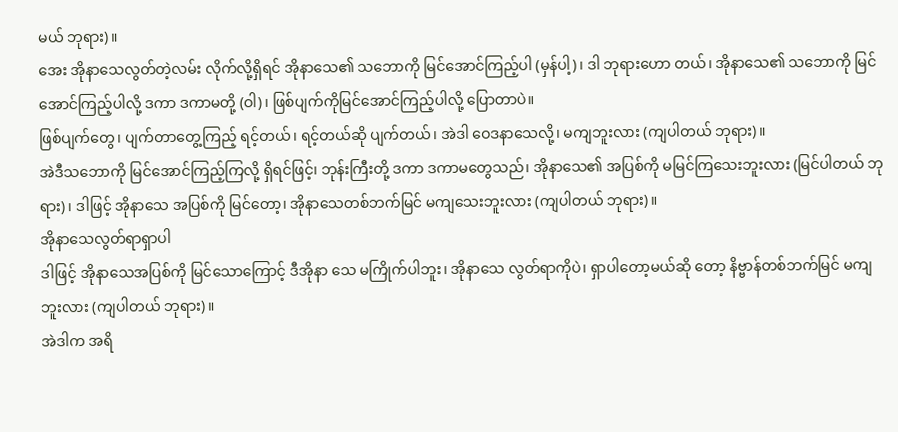မယ် ဘုရား)။
အေး အိုနာသေလွတ်တဲ့လမ်း လိုက်လို့ရှိရင် အိုနာသေ၏ သဘောကို မြင်အောင်ကြည့်ပါ (မှန်ပါ့)၊ ဒါ ဘုရားဟော တယ်၊ အိုနာသေ၏ သဘောကို မြင်အောင်ကြည့်ပါလို့ ဒကာ ဒကာမတို့ (ဝါ)၊ ဖြစ်ပျက်ကိုမြင်အောင်ကြည့်ပါလို့ ပြောတာပဲ။
ဖြစ်ပျက်တွေ၊ ပျက်တာတွေ့ကြည့် ရင့်တယ်၊ ရင့်တယ်ဆို ပျက်တယ်၊ အဲဒါ ဝေဒနာသေလို့၊ မကျဘူးလား (ကျပါတယ် ဘုရား)။
အဲဒီသဘောကို မြင်အောင်ကြည့်ကြလို့ ရှိရင်ဖြင့်၊ ဘုန်းကြီးတို့ ဒကာ ဒကာမတွေသည်၊ အိုနာသေ၏ အပြစ်ကို မမြင်ကြသေးဘူးလား (မြင်ပါတယ် ဘုရား)၊ ဒါဖြင့် အိုနာသေ အပြစ်ကို မြင်တော့၊ အိုနာသေတစ်ဘက်မြင် မကျသေးဘူးလား (ကျပါတယ် ဘုရား)။
အိုနာသေလွတ်ရာရှာပါ
ဒါဖြင့် အိုနာသေအပြစ်ကို မြင်သောကြောင့် ဒီအိုနာ သေ မကြိုက်ပါဘူး၊ အိုနာသေ လွတ်ရာကိုပဲ၊ ရှာပါတော့မယ်ဆို တော့ နိဗ္ဗာန်တစ်ဘက်မြင် မကျဘူးလား (ကျပါတယ် ဘုရား)။
အဲဒါက အရိ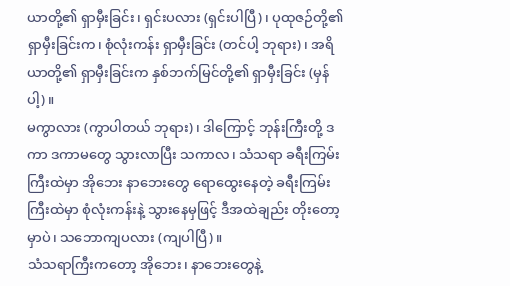ယာတို့၏ ရှာမှီးခြင်း၊ ရှင်းပလား (ရှင်းပါပြီ)၊ ပုထုဇဉ်တို့၏ ရှာမှီးခြင်းက၊ စုံလုံးကန်း ရှာမှီးခြင်း (တင်ပါ့ ဘုရား)၊ အရိယာတို့၏ ရှာမှီးခြင်းက နှစ်ဘက်မြင်တို့၏ ရှာမှီးခြင်း (မှန်ပါ့)။
မကွာလား (ကွာပါတယ် ဘုရား)၊ ဒါကြောင့် ဘုန်းကြီးတို့ ဒကာ ဒကာမတွေ သွားလာပြီး သကာလ၊ သံသရာ ခရီးကြမ်းကြီးထဲမှာ အိုဘေး နာဘေးတွေ ရောထွေးနေတဲ့ ခရီးကြမ်းကြီးထဲမှာ စုံလုံးကန်းနဲ့ သွားနေမှဖြင့် ဒီအထဲချည်း တိုးတော့မှာပဲ၊ သဘောကျပလား (ကျပါပြီ)။
သံသရာကြီးကတော့ အိုဘေး၊ နာဘေးတွေနဲ့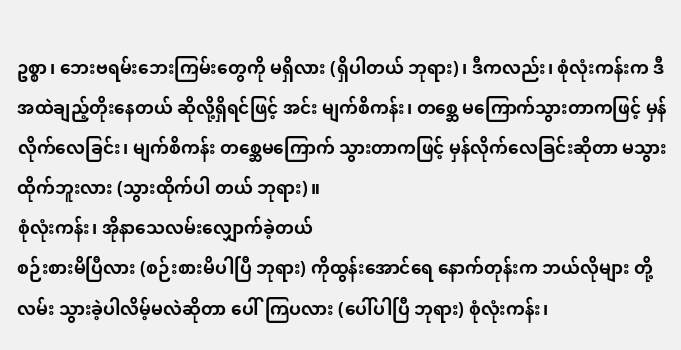ဥစ္စာ၊ ဘေးဗရမ်းဘေးကြမ်းတွေကို မရှိလား (ရှိပါတယ် ဘုရား)၊ ဒီကလည်း၊ စုံလုံးကန်းက ဒီအထဲချည့်တိုးနေတယ် ဆိုလို့ရှိရင်ဖြင့် အင်း မျက်စိကန်း၊ တစ္ဆေ မကြောက်သွားတာကဖြင့် မှန်လိုက်လေခြင်း၊ မျက်စိကန်း တစ္ဆေမကြောက် သွားတာကဖြင့် မှန်လိုက်လေခြင်းဆိုတာ မသွားထိုက်ဘူးလား (သွားထိုက်ပါ တယ် ဘုရား)။
စုံလုံးကန်း၊ အိုနာသေလမ်းလျှောက်ခဲ့တယ်
စဉ်းစားမိပြီလား (စဉ်းစားမိပါပြီ ဘုရား) ကိုထွန်းအောင်ရေ နောက်တုန်းက ဘယ်လိုများ တို့လမ်း သွားခဲ့ပါလိမ့်မလဲဆိုတာ ပေါ်ကြပလား (ပေါ်ပါပြီ ဘုရား) စုံလုံးကန်း၊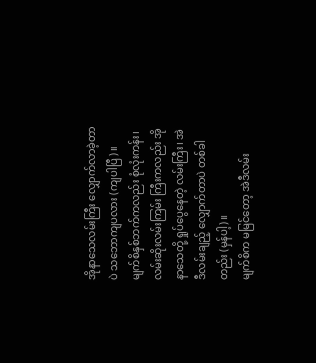အိုနာသေလမ်းကြီး လျှောက်လာခဲ့တာပဲ သဘောကျပလား (ကျပါပြီ)။
မျက်စိနှစ်ဘက်ကလည်း စုံလုံးကန်း၊ လမ်းဆိုးလမ်းကြမ်း ကြီးကလည်း အိုနာသေတို့ ရှုပ်ပွေနေတဲ့ လမ်းကြီး၊ အဲဒီလမ်းချည့် လျှောက်တာပဲ တစ်ခါတည်း (မှန်ပါ့)။
မျက်စိက မမြင်တော့ အဲဒီလမ်း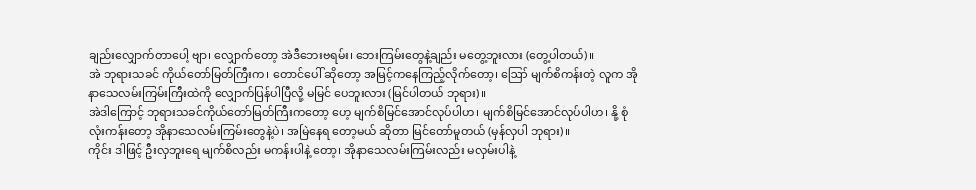ချည်းလျှောက်တာပေါ့ ဗျာ၊ လျှောက်တော့ အဲဒီဘေးဗရမ်း၊ ဘေးကြမ်းတွေနဲ့ချည်း မတွေ့ဘူးလား (တွေ့ပါတယ်)။
အဲ ဘုရားသခင် ကိုယ်တော်မြတ်ကြီးက၊ တောင်ပေါ် ဆိုတော့ အမြင့်ကနေကြည့်လိုက်တော့၊ ဪ မျက်စိကန်းတဲ့ လူက အိုနာသေလမ်းကြမ်းကြီးထဲကို လျှောက်ပြန်ပါပြီလို့ မမြင် ပေဘူးလား (မြင်ပါတယ် ဘုရား)။
အဲဒါကြောင့် ဘုရားသခင်ကိုယ်တော်မြတ်ကြီးကတော့ ဟေ့ မျက်စိမြင်အောင်လုပ်ပါဟ၊ မျက်စိမြင်အောင်လုပ်ပါဟ၊ နို့ စုံလုံးကန်းတော့ အိုနာသေလမ်းကြမ်းတွေနဲ့ပဲ၊ အမြဲနေရ တော့မယ် ဆိုတာ မြင်တော်မူတယ် (မှန်လှပါ ဘုရား)။
ကိုင်း ဒါဖြင့် ဦးလှဘူးရေ မျက်စိလည်း မကန်းပါနဲ့ တော့၊ အိုနာသေလမ်းကြမ်းလည်း မလှမ်းပါနဲ့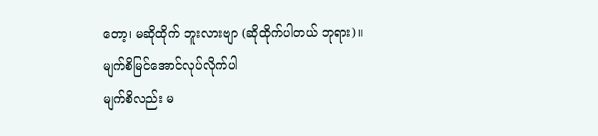တော့၊ မဆိုထိုက် ဘူးလားဗျာ (ဆိုထိုက်ပါတယ် ဘုရား)။
မျက်စိမြင်အောင်လုပ်လိုက်ပါ
မျက်စိလည်း မ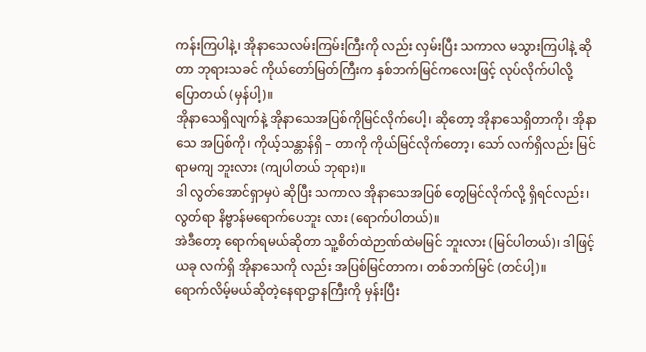ကန်းကြပါနဲ့၊ အိုနာသေလမ်းကြမ်းကြီးကို လည်း လှမ်းပြီး သကာလ မသွားကြပါနဲ့ ဆိုတာ ဘုရားသခင် ကိုယ်တော်မြတ်ကြီးက နှစ်ဘက်မြင်ကလေးဖြင့် လုပ်လိုက်ပါလို့
ပြောတယ် (မှန်ပါ့)။
အိုနာသေရှိလျက်နဲ့ အိုနာသေအပြစ်ကိုမြင်လိုက်ပေါ့၊ ဆိုတော့ အိုနာသေရှိတာကို၊ အိုနာသေ အပြစ်ကို၊ ကိုယ့်သန္တာန်ရှိ – တာကို ကိုယ်မြင်လိုက်တော့၊ သော် လက်ရှိလည်း မြင်ရာမကျ ဘူးလား (ကျပါတယ် ဘုရား)။
ဒါ လွတ်အောင်ရှာမှပဲ ဆိုပြီး သကာလ အိုနာသေအပြစ် တွေမြင်လိုက်လို့ ရှိရင်လည်း၊ လွတ်ရာ နိဗ္ဗာန်မရောက်ပေဘူး လား (ရောက်ပါတယ်)။
အဲဒီတော့ ရောက်ရမယ်ဆိုတာ သူ့စိတ်ထဲဉာဏ်ထဲမမြင် ဘူးလား (မြင်ပါတယ်)၊ ဒါဖြင့် ယခု လက်ရှိ အိုနာသေကို လည်း အပြစ်မြင်တာက၊ တစ်ဘက်မြင် (တင်ပါ့)။
ရောက်လိမ့်မယ်ဆိုတဲ့နေရာဌာနကြီးကို မှန်းပြီး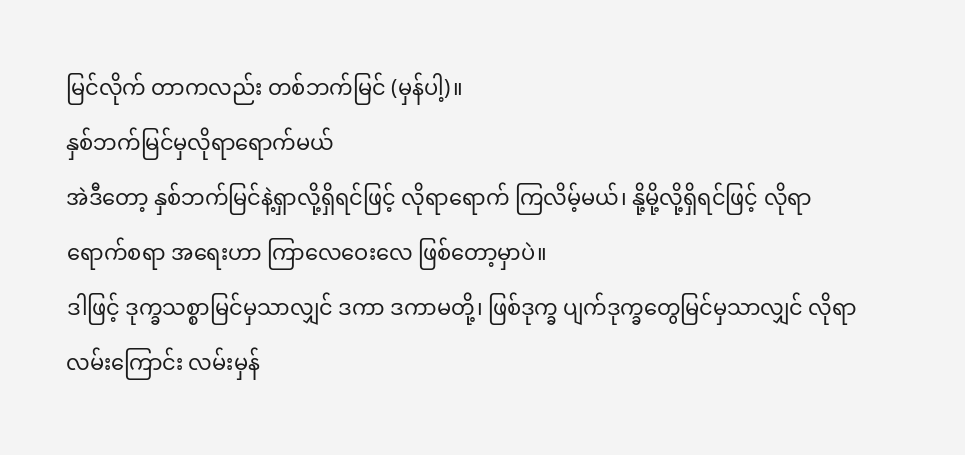မြင်လိုက် တာကလည်း တစ်ဘက်မြင် (မှန်ပါ့)။
နှစ်ဘက်မြင်မှလိုရာရောက်မယ်
အဲဒီတော့ နှစ်ဘက်မြင်နဲ့ရှာလို့ရှိရင်ဖြင့် လိုရာရောက် ကြလိမ့်မယ်၊ နို့မို့လို့ရှိရင်ဖြင့် လိုရာ ရောက်စရာ အရေးဟာ ကြာလေဝေးလေ ဖြစ်တော့မှာပဲ။
ဒါဖြင့် ဒုက္ခသစ္စာမြင်မှသာလျှင် ဒကာ ဒကာမတို့၊ ဖြစ်ဒုက္ခ ပျက်ဒုက္ခတွေမြင်မှသာလျှင် လိုရာ လမ်းကြောင်း လမ်းမှန်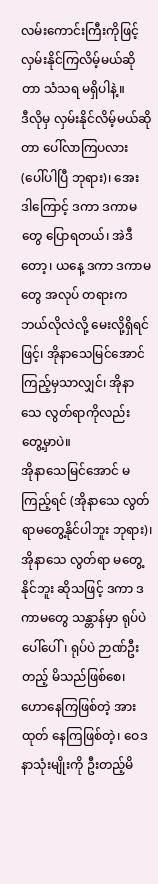လမ်းကောင်းကြီးကိုဖြင့် လှမ်းနိုင်ကြလိမ့်မယ်ဆိုတာ သံသရ မရှိပါနဲ့။
ဒီလိုမှ လှမ်းနိုင်လိမ့်မယ်ဆိုတာ ပေါ်လာကြပလား (ပေါ်ပါပြီ ဘုရား)၊ အေး ဒါကြောင့် ဒကာ ဒကာမတွေ ပြောရတယ်၊ အဲဒီတော့၊ ယနေ့ ဒကာ ဒကာမတွေ အလုပ် တရားက ဘယ်လိုလဲလို့ မေးလို့ရှိရင်ဖြင့်၊ အိုနာသေမြင်အောင် ကြည့်မှသာလျှင်၊ အိုနာသေ လွတ်ရာကိုလည်း တွေ့မှာပဲ။
အိုနာသေမြင်အောင် မကြည့်ရင် (အိုနာသေ လွတ်ရာမတွေ့နိုင်ပါဘူး ဘုရား)၊ အိုနာသေ လွတ်ရာ မတွေ့နိုင်ဘူး ဆိုသဖြင့် ဒကာ ဒကာမတွေ သန္တာန်မှာ ရုပ်ပဲပေါ်ပေါ်၊ ရုပ်ပဲ ဉာဏ်ဦးတည့် မိသည်ဖြစ်စေ၊ ဟောနေကြဖြစ်တဲ့ အားထုတ် နေကြဖြစ်တဲ့၊ ဝေဒနာသုံးမျိုးကို ဦးတည့်မိ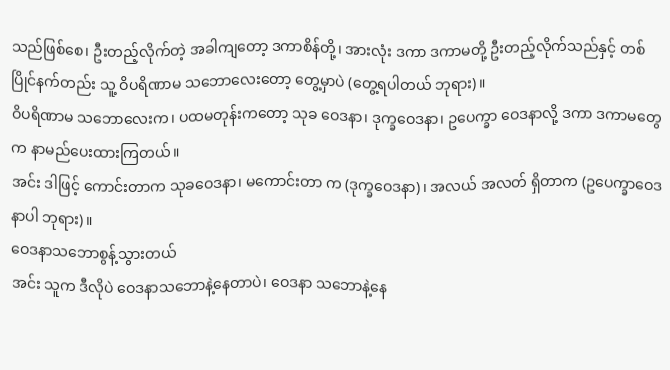သည်ဖြစ်စေ၊ ဦးတည့်လိုက်တဲ့ အခါကျတော့ ဒကာစိန်တို့၊ အားလုံး ဒကာ ဒကာမတို့ ဦးတည့်လိုက်သည်နှင့် တစ်ပြိုင်နက်တည်း သူ့ ဝိပရိဏာမ သဘောလေးတော့ တွေ့မှာပဲ (တွေ့ရပါတယ် ဘုရား)။
ဝိပရိဏာမ သဘောလေးက၊ ပထမတုန်းကတော့ သုခ ဝေဒနာ၊ ဒုက္ခဝေဒနာ၊ ဥပေက္ခာ ဝေဒနာလို့ ဒကာ ဒကာမတွေက နာမည်ပေးထားကြတယ်။
အင်း ဒါဖြင့် ကောင်းတာက သုခဝေဒနာ၊ မကောင်းတာ က (ဒုက္ခဝေဒနာ)၊ အလယ် အလတ် ရှိတာက (ဥပေက္ခာဝေဒနာပါ ဘုရား)။
ဝေဒနာသဘောစွန့်သွားတယ်
အင်း သူက ဒီလိုပဲ ဝေဒနာသဘောနဲ့နေတာပဲ၊ ဝေဒနာ သဘောနဲ့နေ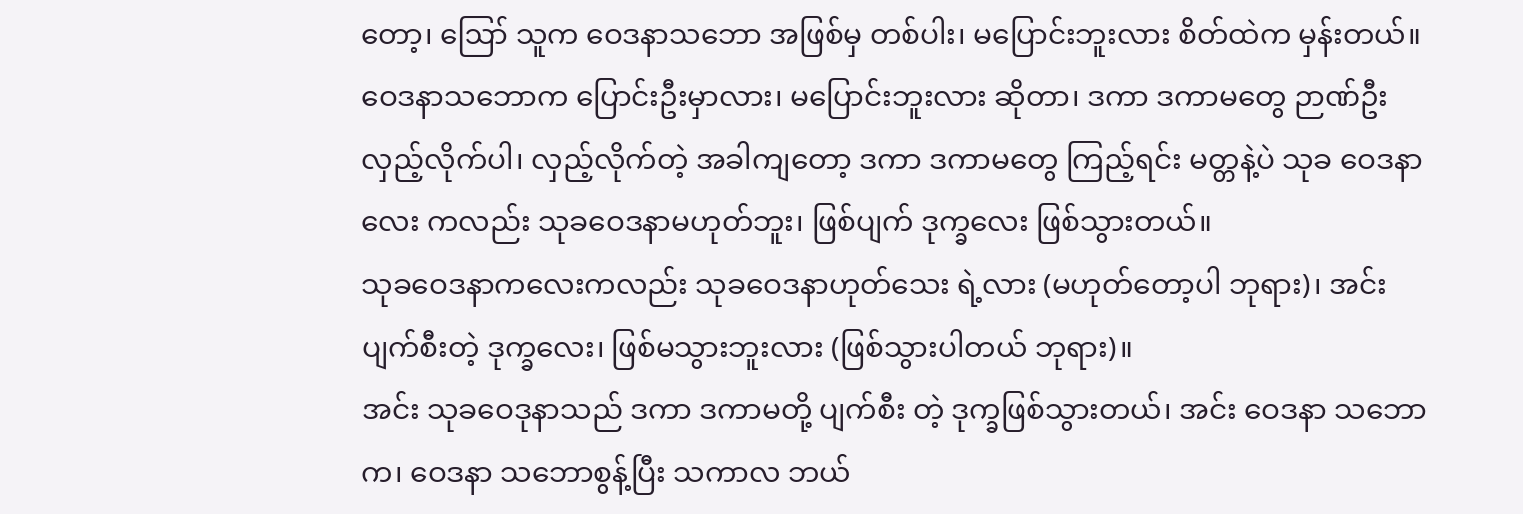တော့၊ ဪ သူက ဝေဒနာသဘော အဖြစ်မှ တစ်ပါး၊ မပြောင်းဘူးလား စိတ်ထဲက မှန်းတယ်။
ဝေဒနာသဘောက ပြောင်းဦးမှာလား၊ မပြောင်းဘူးလား ဆိုတာ၊ ဒကာ ဒကာမတွေ ဉာဏ်ဦး လှည့်လိုက်ပါ၊ လှည့်လိုက်တဲ့ အခါကျတော့ ဒကာ ဒကာမတွေ ကြည့်ရင်း မတ္တနဲ့ပဲ သုခ ဝေဒနာလေး ကလည်း သုခဝေဒနာမဟုတ်ဘူး၊ ဖြစ်ပျက် ဒုက္ခလေး ဖြစ်သွားတယ်။
သုခဝေဒနာကလေးကလည်း သုခဝေဒနာဟုတ်သေး ရဲ့လား (မဟုတ်တော့ပါ ဘုရား)၊ အင်း ပျက်စီးတဲ့ ဒုက္ခလေး၊ ဖြစ်မသွားဘူးလား (ဖြစ်သွားပါတယ် ဘုရား)။
အင်း သုခဝေဒုနာသည် ဒကာ ဒကာမတို့ ပျက်စီး တဲ့ ဒုက္ခဖြစ်သွားတယ်၊ အင်း ဝေဒနာ သဘောက၊ ဝေဒနာ သဘောစွန့်ပြီး သကာလ ဘယ်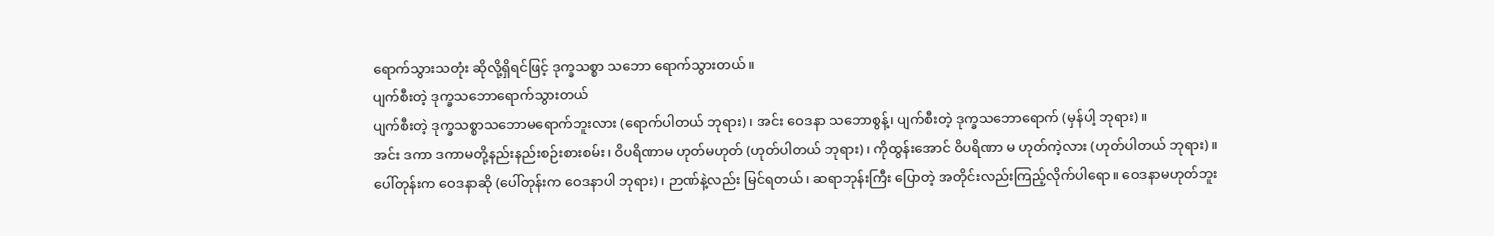ရောက်သွားသတုံး ဆိုလို့ရှိရင်ဖြင့် ဒုက္ခသစ္စာ သဘော ရောက်သွားတယ်။
ပျက်စီးတဲ့ ဒုက္ခသဘောရောက်သွားတယ်
ပျက်စီးတဲ့ ဒုက္ခသစ္စာသဘောမရောက်ဘူးလား (ရောက်ပါတယ် ဘုရား)၊ အင်း ဝေဒနာ သဘောစွန့်၊ ပျက်စီးတဲ့ ဒုက္ခသဘောရောက် (မှန်ပါ့ ဘုရား)။
အင်း ဒကာ ဒကာမတို့နည်းနည်းစဉ်းစားစမ်း၊ ဝိပရိဏာမ ဟုတ်မဟုတ် (ဟုတ်ပါတယ် ဘုရား)၊ ကိုထွန်းအောင် ဝိပရိဏာ မ ဟုတ်ကဲ့လား (ဟုတ်ပါတယ် ဘုရား)။
ပေါ်တုန်းက ဝေဒနာဆို (ပေါ်တုန်းက ဝေဒနာပါ ဘုရား)၊ ဉာဏ်နဲ့လည်း မြင်ရတယ်၊ ဆရာဘုန်းကြီး ပြောတဲ့ အတိုင်းလည်းကြည့်လိုက်ပါရော။ ဝေဒနာမဟုတ်ဘူး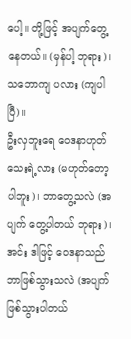ပေါ့။ တို့ဖြင့် အပျက်တွေ့နေတယ်။ (မှန်ပါ့ ဘုရား)၊ သဘောကျ ပလား (ကျပါပြီ)။
ဦးလှဘူးရေ ဝေဒနာဟုတ်သေးရဲ့လား (မဟုတ်တော့ပါဘူး)၊ ဘာတွေ့သလဲ (အပျက် တွေ့ပါတယ် ဘုရား)၊ အင်း ဒါဖြင့် ဝေဒနာသည် ဘာဖြစ်သွားသလဲ (အပျက်ဖြစ်သွားပါတယ်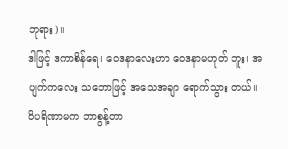ဘုရား)။
ဒါဖြင့် ဒကာစိန်ရေ၊ ဝေဒနာလေးဟာ ဝေဒနာမဟုတ် ဘူး၊ အပျက်ကလေး သဘောဖြင့် အသေအချာ ရောက်သွား တယ်။
ဝိပရိဏာမက ဘာစွန့်တာ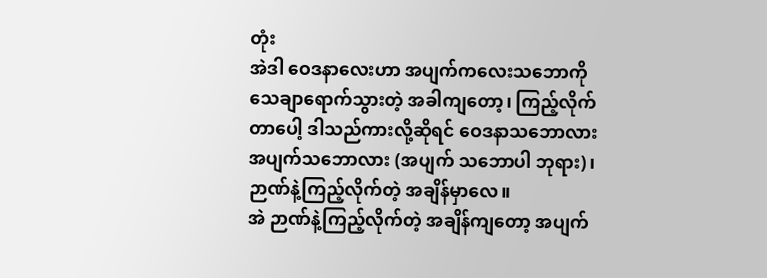တုံး
အဲဒါ ဝေဒနာလေးဟာ အပျက်ကလေးသဘောကို သေချာရောက်သွားတဲ့ အခါကျတော့၊ ကြည့်လိုက် တာပေါ့ ဒါသည်ကားလို့ဆိုရင် ဝေဒနာသဘောလား အပျက်သဘောလား (အပျက် သဘောပါ ဘုရား)၊ ဉာဏ်နဲ့ကြည့်လိုက်တဲ့ အချိန်မှာလေ။
အဲ ဉာဏ်နဲ့ကြည့်လိုက်တဲ့ အချိန်ကျတော့ အပျက်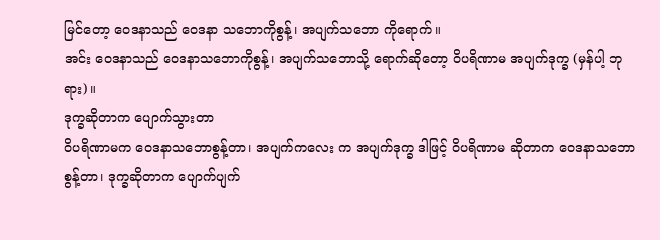မြင်တော့ ဝေဒနာသည် ဝေဒနာ သဘောကိုစွန့်၊ အပျက်သဘော ကိုရောက်။
အင်း ဝေဒနာသည် ဝေဒနာသဘောကိုစွန့်၊ အပျက်သဘောသို့ ရောက်ဆိုတော့ ဝိပရိဏာမ အပျက်ဒုက္ခ (မှန်ပါ့ ဘုရား)။
ဒုက္ခဆိုတာက ပျောက်သွားတာ
ဝိပရိဏာမက ဝေဒနာသဘောစွန့်တာ၊ အပျက်ကလေး က အပျက်ဒုက္ခ ဒါဖြင့် ဝိပရိဏာမ ဆိုတာက ဝေဒနာသဘော စွန့်တာ၊ ဒုက္ခဆိုတာက ပျောက်ပျက်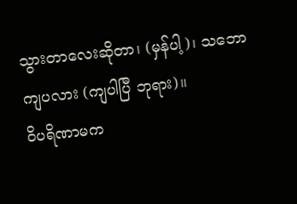သွားတာလေးဆိုတာ၊ (မှန်ပါ့)၊ သဘောကျပလား (ကျပါပြီ ဘုရား)။
ဝိပရိဏာမက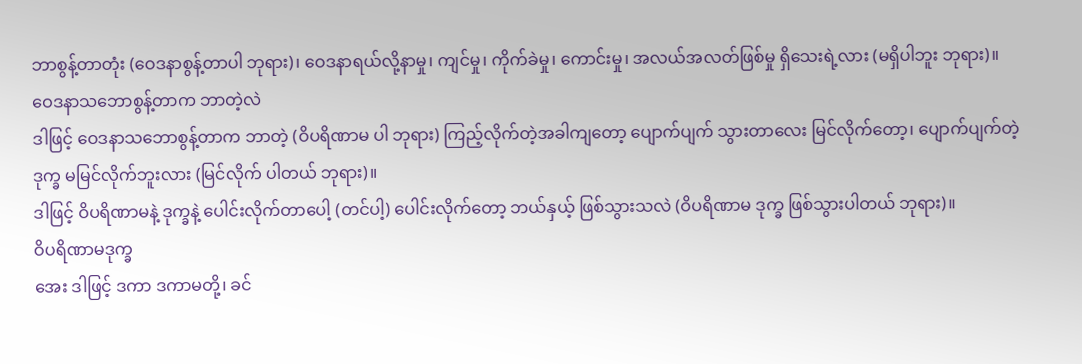ဘာစွန့်တာတုံး (ဝေဒနာစွန့်တာပါ ဘုရား)၊ ဝေဒနာရယ်လို့နာမှု၊ ကျင်မှု၊ ကိုက်ခဲမှု၊ ကောင်းမှု၊ အလယ်အလတ်ဖြစ်မှု ရှိသေးရဲ့လား (မရှိပါဘူး ဘုရား)။
ဝေဒနာသဘောစွန့်တာက ဘာတဲ့လဲ
ဒါဖြင့် ဝေဒနာသဘောစွန့်တာက ဘာတဲ့ (ဝိပရိဏာမ ပါ ဘုရား) ကြည့်လိုက်တဲ့အခါကျတော့ ပျောက်ပျက် သွားတာလေး မြင်လိုက်တော့၊ ပျောက်ပျက်တဲ့ ဒုက္ခ မမြင်လိုက်ဘူးလား (မြင်လိုက် ပါတယ် ဘုရား)။
ဒါဖြင့် ဝိပရိဏာမနဲ့ ဒုက္ခနဲ့ ပေါင်းလိုက်တာပေါ့ (တင်ပါ့) ပေါင်းလိုက်တော့ ဘယ်နှယ့် ဖြစ်သွားသလဲ (ဝိပရိဏာမ ဒုက္ခ ဖြစ်သွားပါတယ် ဘုရား)။
ဝိပရိဏာမဒုက္ခ
အေး ဒါဖြင့် ဒကာ ဒကာမတို့၊ ခင်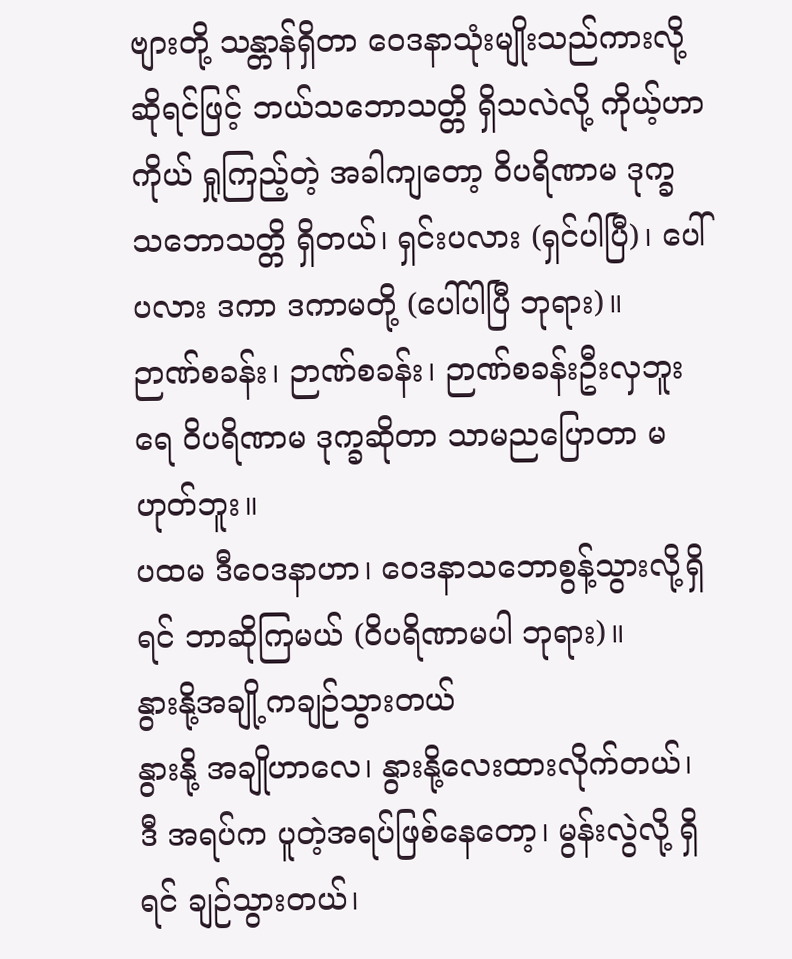ဗျားတို့ သန္တာန်ရှိတာ ဝေဒနာသုံးမျိုးသည်ကားလို့ ဆိုရင်ဖြင့် ဘယ်သဘောသတ္တိ ရှိသလဲလို့ ကိုယ့်ဟာကိုယ် ရှုကြည့်တဲ့ အခါကျတော့ ဝိပရိဏာမ ဒုက္ခ သဘောသတ္တိ ရှိတယ်၊ ရှင်းပလား (ရှင်ပါပြီ)၊ ပေါ် ပလား ဒကာ ဒကာမတို့ (ပေါ်ပါပြီ ဘုရား)။
ဉာဏ်စခန်း၊ ဉာဏ်စခန်း၊ ဉာဏ်စခန်းဦးလှဘူးရေ ဝိပရိဏာမ ဒုက္ခဆိုတာ သာမညပြောတာ မဟုတ်ဘူး။
ပထမ ဒီဝေဒနာဟာ၊ ဝေဒနာသဘောစွန့်သွားလို့ရှိရင် ဘာဆိုကြမယ် (ဝိပရိဏာမပါ ဘုရား)။
နွားနို့အချို့ကချဉ်သွားတယ်
နွားနို့ အချိုဟာလေ၊ နွားနို့လေးထားလိုက်တယ်၊ ဒီ အရပ်က ပူတဲ့အရပ်ဖြစ်နေတော့၊ မွန်းလွဲလို့ ရှိရင် ချဉ်သွားတယ်၊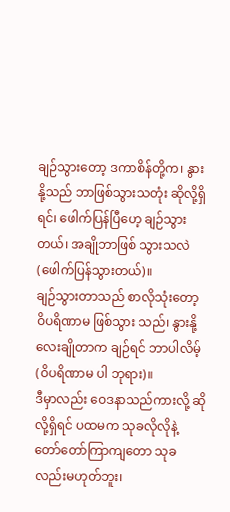ချဉ်သွားတော့ ဒကာစိန်တို့က၊ နွားနို့သည် ဘာဖြစ်သွားသတုံး ဆိုလို့ရှိရင်၊ ဖေါက်ပြန်ပြီဟေ့ ချဉ်သွားတယ်၊ အချိုဘာဖြစ် သွားသလဲ (ဖေါက်ပြန်သွားတယ်)။
ချဉ်သွားတာသည် စာလိုသုံးတော့ ဝိပရိဏာမ ဖြစ်သွား သည်၊ နွားနို့လေးချိုတာက ချဉ်ရင် ဘာပါလိမ့် (ဝိပရိဏာမ ပါ ဘုရား)။
ဒီမှာလည်း ဝေဒနာသည်ကားလို့ ဆိုလို့ရှိရင် ပထမက သုခလိုလိုနဲ့ တော်တော်ကြာကျတော သုခလည်းမဟုတ်ဘူး၊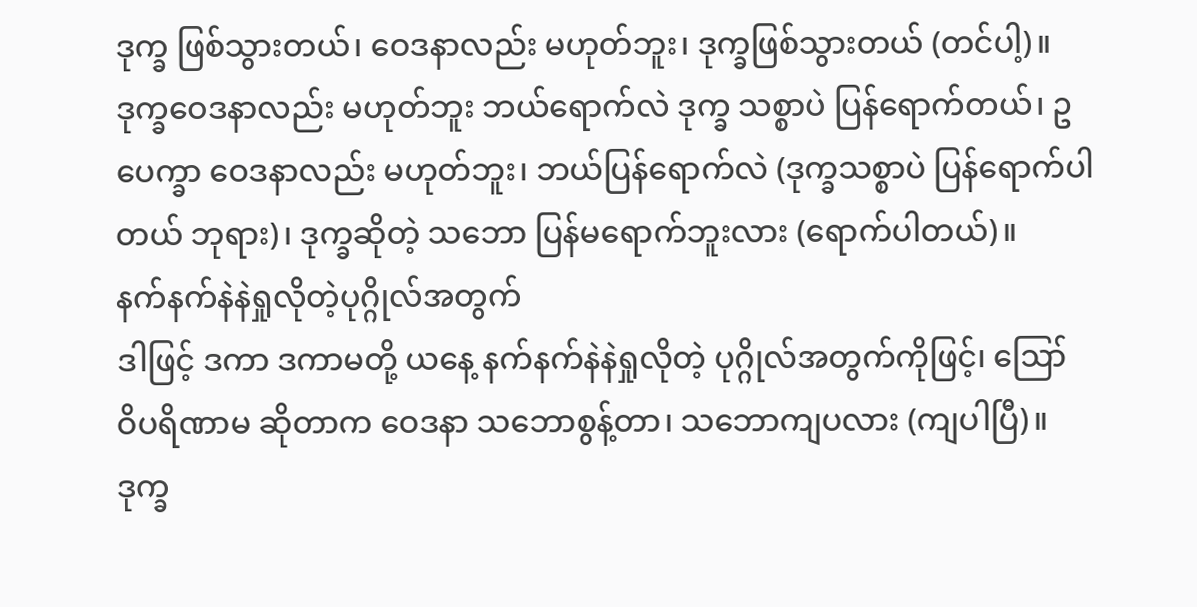ဒုက္ခ ဖြစ်သွားတယ်၊ ဝေဒနာလည်း မဟုတ်ဘူး၊ ဒုက္ခဖြစ်သွားတယ် (တင်ပါ့)။
ဒုက္ခဝေဒနာလည်း မဟုတ်ဘူး ဘယ်ရောက်လဲ ဒုက္ခ သစ္စာပဲ ပြန်ရောက်တယ်၊ ဥပေက္ခာ ဝေဒနာလည်း မဟုတ်ဘူး၊ ဘယ်ပြန်ရောက်လဲ (ဒုက္ခသစ္စာပဲ ပြန်ရောက်ပါတယ် ဘုရား)၊ ဒုက္ခဆိုတဲ့ သဘော ပြန်မရောက်ဘူးလား (ရောက်ပါတယ်)။
နက်နက်နဲနဲရှုလိုတဲ့ပုဂ္ဂိုလ်အတွက်
ဒါဖြင့် ဒကာ ဒကာမတို့ ယနေ့ နက်နက်နဲနဲရှုလိုတဲ့ ပုဂ္ဂိုလ်အတွက်ကိုဖြင့်၊ ဪ ဝိပရိဏာမ ဆိုတာက ဝေဒနာ သဘောစွန့်တာ၊ သဘောကျပလား (ကျပါပြီ)။
ဒုက္ခ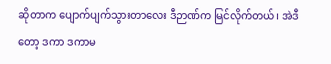ဆိုတာက ပျောက်ပျက်သွားတာလေး ဒီဉာဏ်က မြင်လိုက်တယ်၊ အဲဒီတော့ ဒကာ ဒကာမ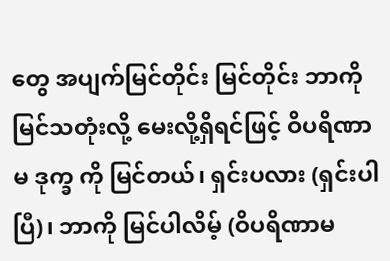တွေ အပျက်မြင်တိုင်း မြင်တိုင်း ဘာကိုမြင်သတုံးလို့ မေးလို့ရှိရင်ဖြင့် ဝိပရိဏာမ ဒုက္ခ ကို မြင်တယ်၊ ရှင်းပလား (ရှင်းပါပြီ)၊ ဘာကို မြင်ပါလိမ့် (ဝိပရိဏာမ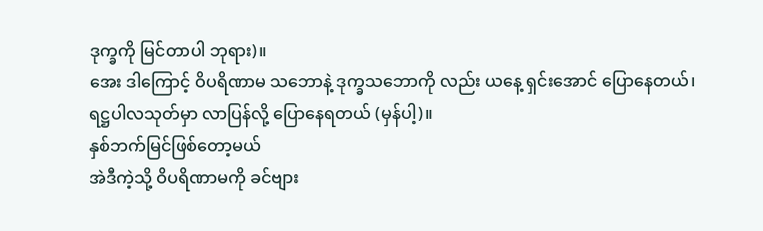ဒုက္ခကို မြင်တာပါ ဘုရား)။
အေး ဒါကြောင့် ဝိပရိဏာမ သဘောနဲ့ ဒုက္ခသဘောကို လည်း ယနေ့ ရှင်းအောင် ပြောနေတယ်၊ ရဋ္ဌပါလသုတ်မှာ လာပြန်လို့ ပြောနေရတယ် (မှန်ပါ့)။
နှစ်ဘက်မြင်ဖြစ်တော့မယ်
အဲဒီကဲ့သို့ ဝိပရိဏာမကို ခင်ဗျား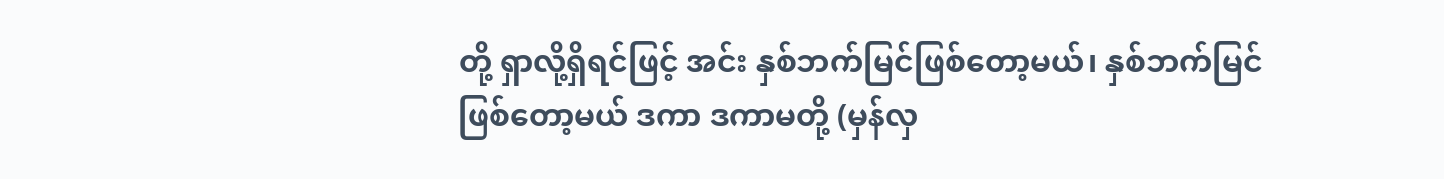တို့ ရှာလို့ရှိရင်ဖြင့် အင်း နှစ်ဘက်မြင်ဖြစ်တော့မယ်၊ နှစ်ဘက်မြင် ဖြစ်တော့မယ် ဒကာ ဒကာမတို့ (မှန်လှ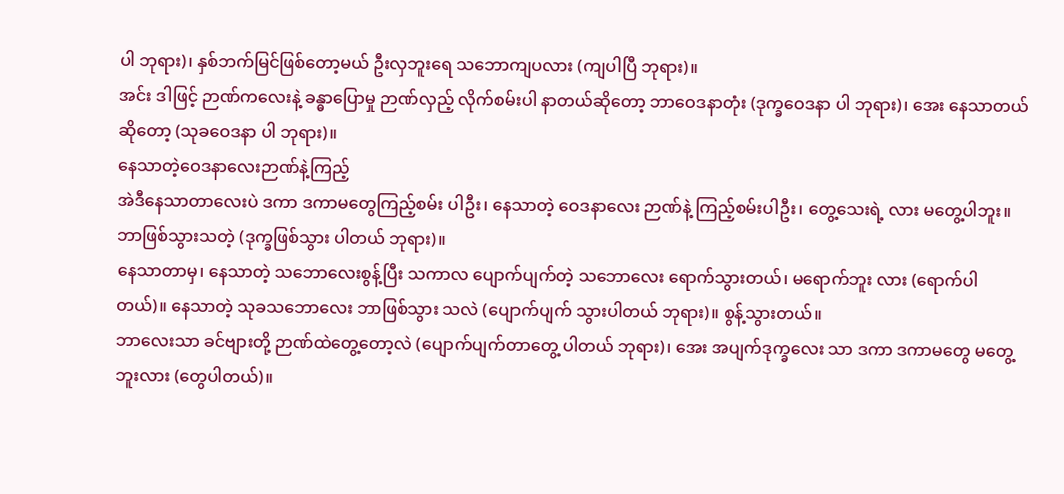ပါ ဘုရား)၊ နှစ်ဘက်မြင်ဖြစ်တော့မယ် ဦးလှဘူးရေ သဘောကျပလား (ကျပါပြီ ဘုရား)။
အင်း ဒါဖြင့် ဉာဏ်ကလေးနဲ့ ခန္ဓာပြောမှု ဉာဏ်လှည့် လိုက်စမ်းပါ နာတယ်ဆိုတော့ ဘာဝေဒနာတုံး (ဒုက္ခဝေဒနာ ပါ ဘုရား)၊ အေး နေသာတယ်ဆိုတော့ (သုခဝေဒနာ ပါ ဘုရား)။
နေသာတဲ့ဝေဒနာလေးဉာဏ်နဲ့ကြည့်
အဲဒီနေသာတာလေးပဲ ဒကာ ဒကာမတွေကြည့်စမ်း ပါဦး၊ နေသာတဲ့ ဝေဒနာလေး ဉာဏ်နဲ့ ကြည့်စမ်းပါဦး၊ တွေ့သေးရဲ့ လား မတွေ့ပါဘူး။ ဘာဖြစ်သွားသတဲ့ (ဒုက္ခဖြစ်သွား ပါတယ် ဘုရား)။
နေသာတာမှ၊ နေသာတဲ့ သဘောလေးစွန့်ပြီး သကာလ ပျောက်ပျက်တဲ့ သဘောလေး ရောက်သွားတယ်၊ မရောက်ဘူး လား (ရောက်ပါတယ်)။ နေသာတဲ့ သုခသဘောလေး ဘာဖြစ်သွား သလဲ (ပျောက်ပျက် သွားပါတယ် ဘုရား)။ စွန့်သွားတယ်။
ဘာလေးသာ ခင်ဗျားတို့ ဉာဏ်ထဲတွေ့တော့လဲ (ပျောက်ပျက်တာတွေ့ ပါတယ် ဘုရား)၊ အေး အပျက်ဒုက္ခလေး သာ ဒကာ ဒကာမတွေ မတွေ့ဘူးလား (တွေပါတယ်)။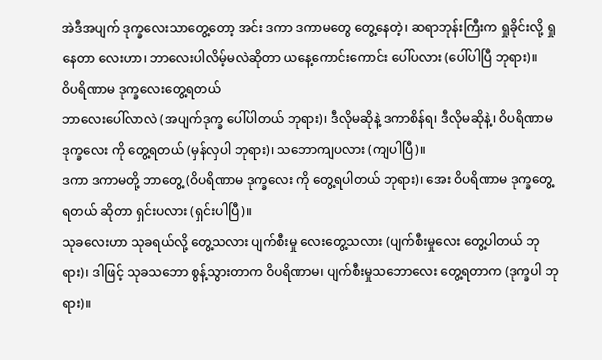အဲဒီအပျက် ဒုက္ခလေးသာတွေ့တော့ အင်း ဒကာ ဒကာမတွေ တွေ့နေတဲ့၊ ဆရာဘုန်းကြီးက ရှုခိုင်းလို့ ရှုနေတာ လေးဟာ၊ ဘာလေးပါလိမ့်မလဲဆိုတာ ယနေ့ကောင်းကောင်း ပေါ်ပလား (ပေါ်ပါပြီ ဘုရား)။
ဝိပရိဏာမ ဒုက္ခလေးတွေ့ရတယ်
ဘာလေးပေါ်လာလဲ (အပျက်ဒုက္ခ ပေါ်ပါတယ် ဘုရား)၊ ဒီလိုမဆိုနဲ့ ဒကာစိန်ရ၊ ဒီလိုမဆိုနဲ့၊ ဝိပရိဏာမ ဒုက္ခလေး ကို တွေ့ရတယ် (မှန်လှပါ ဘုရား)၊ သဘောကျပလား (ကျပါပြီ)။
ဒကာ ဒကာမတို့ ဘာတွေ့ (ဝိပရိဏာမ ဒုက္ခလေး ကို တွေ့ရပါတယ် ဘုရား)၊ အေး ဝိပရိဏာမ ဒုက္ခတွေ့ရတယ် ဆိုတာ ရှင်းပလား (ရှင်းပါပြီ)။
သုခလေးဟာ သုခရယ်လို့ တွေ့သလား ပျက်စီးမှု လေးတွေ့သလား (ပျက်စီးမှုလေး တွေ့ပါတယ် ဘုရား)၊ ဒါဖြင့် သုခသဘော စွန့်သွားတာက ဝိပရိဏာမ၊ ပျက်စီးမှုသဘောလေး တွေ့ရတာက (ဒုက္ခပါ ဘုရား)။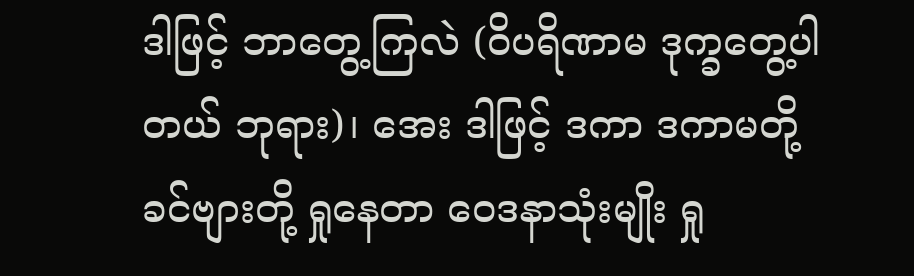ဒါဖြင့် ဘာတွေ့ကြလဲ (ဝိပရိဏာမ ဒုက္ခတွေ့ပါ တယ် ဘုရား)၊ အေး ဒါဖြင့် ဒကာ ဒကာမတို့ ခင်ဗျားတို့ ရှုနေတာ ဝေဒနာသုံးမျိုး ရှု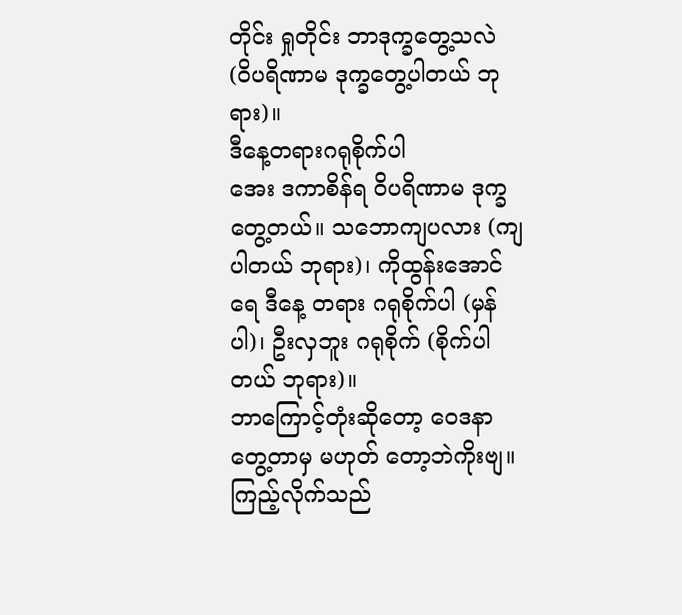တိုင်း ရှုတိုင်း ဘာဒုက္ခတွေ့သလဲ (ဝိပရိဏာမ ဒုက္ခတွေ့ပါတယ် ဘုရား)။
ဒီနေ့တရားဂရုစိုက်ပါ
အေး ဒကာစိန်ရ ဝိပရိဏာမ ဒုက္ခတွေ့တယ်။ သဘောကျပလား (ကျပါတယ် ဘုရား)၊ ကိုထွန်းအောင်ရေ ဒီနေ့ တရား ဂရုစိုက်ပါ (မှန်ပါ)၊ ဦးလှဘူး ဂရုစိုက် (စိုက်ပါတယ် ဘုရား)။
ဘာကြောင့်တုံးဆိုတော့ ဝေဒနာတွေ့တာမှ မဟုတ် တော့ဘဲကိုးဗျ။ ကြည့်လိုက်သည်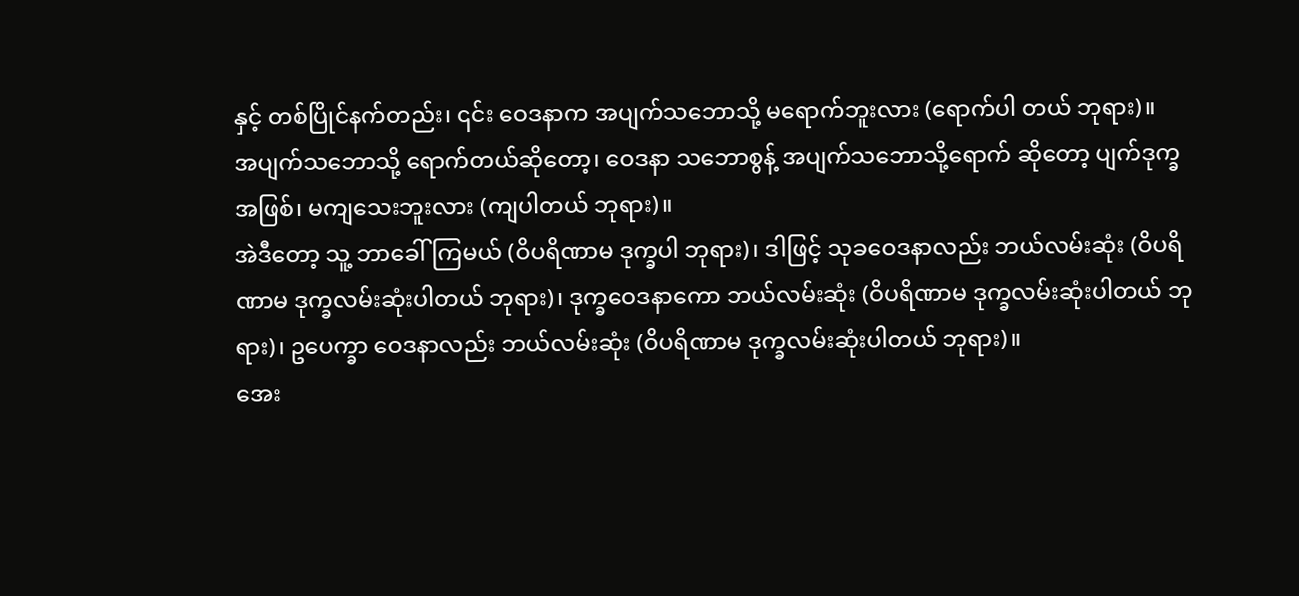နှင့် တစ်ပြိုင်နက်တည်း၊ ၎င်း ဝေဒနာက အပျက်သဘောသို့ မရောက်ဘူးလား (ရောက်ပါ တယ် ဘုရား)။
အပျက်သဘောသို့ ရောက်တယ်ဆိုတော့၊ ဝေဒနာ သဘောစွန့် အပျက်သဘောသို့ရောက် ဆိုတော့ ပျက်ဒုက္ခအဖြစ်၊ မကျသေးဘူးလား (ကျပါတယ် ဘုရား)။
အဲဒီတော့ သူ့ ဘာခေါ်ကြမယ် (ဝိပရိဏာမ ဒုက္ခပါ ဘုရား)၊ ဒါဖြင့် သုခဝေဒနာလည်း ဘယ်လမ်းဆုံး (ဝိပရိဏာမ ဒုက္ခလမ်းဆုံးပါတယ် ဘုရား)၊ ဒုက္ခဝေဒနာကော ဘယ်လမ်းဆုံး (ဝိပရိဏာမ ဒုက္ခလမ်းဆုံးပါတယ် ဘုရား)၊ ဥပေက္ခာ ဝေဒနာလည်း ဘယ်လမ်းဆုံး (ဝိပရိဏာမ ဒုက္ခလမ်းဆုံးပါတယ် ဘုရား)။
အေး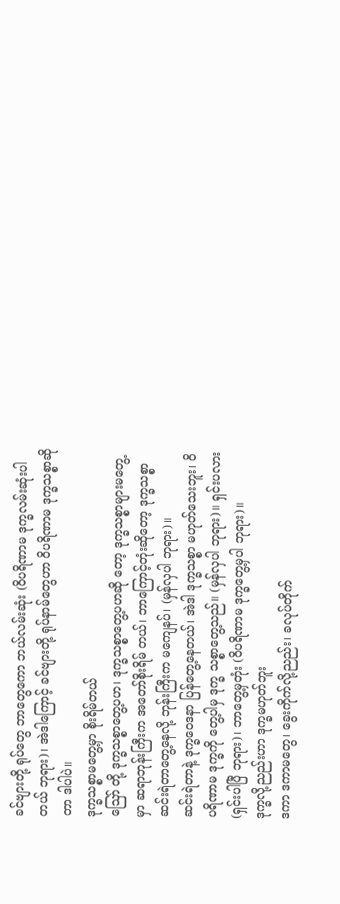ခင်ဗျားတို့ ရုပ်တွေ ဘာတွေကော ဘယ်လမ်းဆုံး (ဝိပရိဏာမ ဒုက္ခလမ်းဆုံးပါတယ် ဘုရား)၊ အဲဒါကြောင့် ခင်ဗျားတို့ ရုပ်နာမ်တွေဟာ ဝိပရိဏာမ ဒုက္ခသစ္စာဆိုတာ ဒါပါပဲ။
ဒုက္ခသစ္စာမတွေ့မှာ စိုးရိမ်တယ်
ဪ တို့ ဒုက္ခသစ္စာတွေ့ပဟ၊ ဒုက္ခသစ္စာတွေ့ပဟဆို တော့ ဒုက္ခသစ္စာများမတွေ့မှာ ဆရာဘုန်းကြီးက အတော်စိုးရိမ် တယ်၊ ဘာကြောင့်တုံးဆိုတော့ ဒုက္ခသစ္စာဆင်းရဲတာတွေ့နေလို့ ဘုန်းကြီးက မကျေနပ်၊ (မှန်လှပါ ဘုရား)။
ဆင်းရဲတာနဲ့ ဒုက္ခဝေဒနာ ပြန်တွေ့နေတယ်၊ အဲဒါ ဒုက္ခသစ္စာ မဟုတ်သေးဘူး၊ ဝိပရိဏာမ ဒုက္ခကို တွေ့ပါမှ ဒုက္ခ သစ္စာတွေ့သည်။ (မှန်လှပါ ဘုရား)။ ရှင်းပလား (ရှင်းပါပြီ ဘုရား)၊ ဘာတွေ့မှတုံး (ဝိပရိဏာမ ဒုက္ခတွေ့မှပါ ဘုရား)။
ဒုက္ခလို့ညည်းဟာ ဒုက္ခမဟုတ်ဘူး
ဒကာ ဒကာမတွေ၊ ခွေးကိုက်လို့ညည်း၊ ခလုပ်တိုက်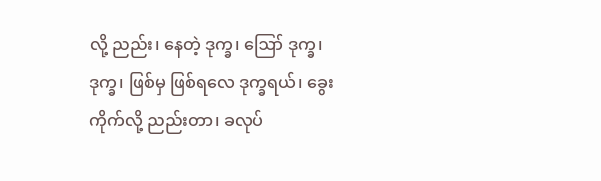လို့ ညည်း၊ နေတဲ့ ဒုက္ခ၊ ဪ ဒုက္ခ၊ ဒုက္ခ၊ ဖြစ်မှ ဖြစ်ရလေ ဒုက္ခရယ်၊ ခွေးကိုက်လို့ ညည်းတာ၊ ခလုပ်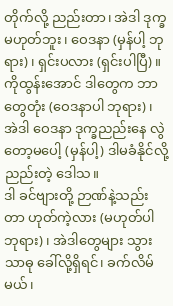တိုက်လို့ ညည်းတာ၊ အဲဒါ ဒုက္ခ မဟုတ်ဘူး၊ ဝေဒနာ (မှန်ပါ့ ဘုရား)၊ ရှင်းပလား (ရှင်းပါပြီ)။
ကိုထွန်းအောင် ဒါတွေက ဘာတွေတုံး (ဝေဒနာပါ ဘုရား)၊ အဲဒါ ဝေဒနာ ဒုက္ခညည်းနေ လွဲတော့မပေါ့ (မှန်ပါ့) ဒါမခံနိုင်လို့ ညည်းတဲ့ ဒေါသ။
ဒါ ခင်ဗျားတို့ ဉာဏ်နဲ့သည်းတာ ဟုတ်ကဲ့လား (မဟုတ်ပါ ဘုရား)၊ အဲဒါတွေများ သွားသာဓု ခေါ်လို့ရှိရင်၊ ခက်လိမ်မယ်၊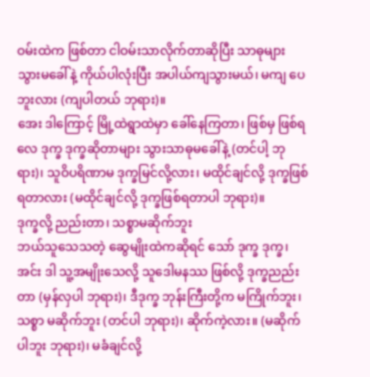ဝမ်းထဲက ဖြစ်တာ ငါဝမ်းသာလိုက်တာဆိုပြီး သာဓုများ သွားမခေါ်နဲ့ ကိုယ်ပါလုံးပြီး အပါယ်ကျသွားမယ်၊ မကျ ပေဘူးလား (ကျပါတယ် ဘုရား)။
အေး ဒါကြောင့် မြို့ထဲရွာထဲမှာ ခေါ်နေကြတာ၊ ဖြစ်မှ ဖြစ်ရလေ ဒုက္ခ ဒုက္ခဆိုတာများ သွားသာဓုမခေါ်နဲ့ (တင်ပါ့ ဘုရား)၊ သူဝိပရိဏာမ ဒုက္ခမြင်လို့လား၊ မထိုင်ချင်လို့ ဒုက္ခဖြစ် ရတာလား (မထိုင်ချင်လို့ ဒုက္ခဖြစ်ရတာပါ ဘုရား)။
ဒုက္ခလို့ ညည်းတာ၊ သစ္စာမဆိုက်ဘူး
ဘယ်သူသေသတဲ့ ဆွေမျိုးထဲကဆိုရင် သော် ဒုက္ခ ဒုက္ခ၊ အင်း ဒါ သူ့အမျိုးသေလို့ သူဒေါမနဿ ဖြစ်လို့ ဒုက္ခညည်း တာ (မှန်လှပါ ဘုရား)၊ ဒီဒုက္ခ ဘုန်းကြီးတို့က မကြိုက်ဘူး၊ သစ္စာ မဆိုက်ဘူး (တင်ပါ ဘုရား)၊ ဆိုက်ကဲ့လား။ (မဆိုက်ပါဘူး ဘုရား)၊ မခံချင်လို့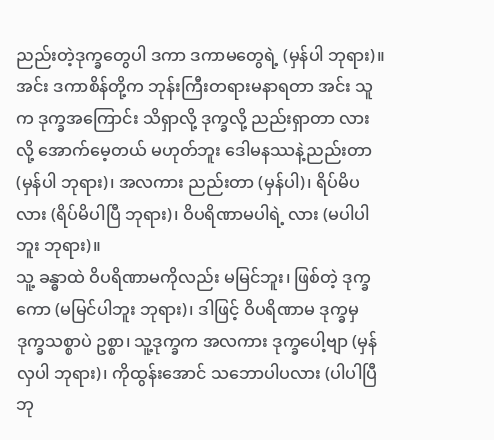ညည်းတဲ့ဒုက္ခတွေပါ ဒကာ ဒကာမတွေရဲ့ (မှန်ပါ ဘုရား)။
အင်း ဒကာစိန်တို့က ဘုန်းကြီးတရားမနာရတာ အင်း သူက ဒုက္ခအကြောင်း သိရှာလို့ ဒုက္ခလို့ ညည်းရှာတာ လားလို့ အောက်မေ့တယ် မဟုတ်ဘူး ဒေါမနဿနဲ့ညည်းတာ (မှန်ပါ ဘုရား)၊ အလကား ညည်းတာ (မှန်ပါ)၊ ရိပ်မိပလား (ရိပ်မိပါပြီ ဘုရား)၊ ဝိပရိဏာမပါရဲ့ လား (မပါပါဘူး ဘုရား)။
သူ့ ခန္ဓာထဲ ဝိပရိဏာမကိုလည်း မမြင်ဘူး၊ ဖြစ်တဲ့ ဒုက္ခကော (မမြင်ပါဘူး ဘုရား)၊ ဒါဖြင့် ဝိပရိဏာမ ဒုက္ခမှ ဒုက္ခသစ္စာပဲ ဥစ္စာ၊ သူ့ဒုက္ခက အလကား ဒုက္ခပေါ့ဗျာ (မှန်လှပါ ဘုရား)၊ ကိုထွန်းအောင် သဘောပါပလား (ပါပါပြီ ဘု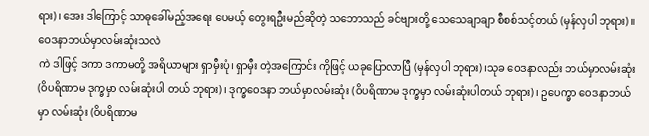ရား)၊ အေး ဒါကြောင့် သာဓုခေါ်မည့်အရေး ပေမယ့် တွေးရဦးမည်ဆိုတဲ့ သဘောသည် ခင်ဗျားတို့ သေသေချာချာ စီစစ်သင့်တယ် (မှန်လှပါ ဘုရား)။
ဝေဒနာဘယ်မှာလမ်းဆုံးသလဲ
ကဲ ဒါဖြင့် ဒကာ ဒကာမတို့ အရိယာများ ရှာမှီးပုံ၊ ရှာမှီး တဲ့အကြောင်း ကိုဖြင့် ယခုပြောလာပြီ (မှန်လှပါ ဘုရား)၊သုခ ဝေဒနာလည်း ဘယ်မှာလမ်းဆုံး (ဝိပရိဏာမ ဒုက္ခမှာ လမ်းဆုံးပါ တယ် ဘုရား)၊ ဒုက္ခဝေဒနာ ဘယ်မှာလမ်းဆုံး (ဝိပရိဏာမ ဒုက္ခမှာ လမ်းဆုံးပါတယ် ဘုရား)၊ ဥပေက္ခာ ဝေဒနာဘယ်မှာ လမ်းဆုံး (ဝိပရိဏာမ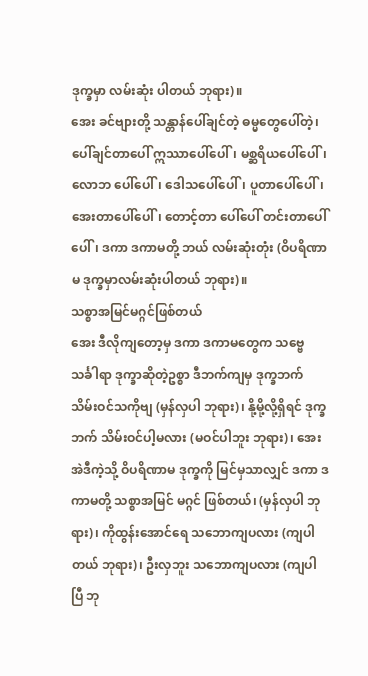ဒုက္ခမှာ လမ်းဆုံး ပါတယ် ဘုရား)။
အေး ခင်ဗျားတို့ သန္တာန်ပေါ်ချင်တဲ့ ဓမ္မတွေပေါ်တဲ့၊ ပေါ်ချင်တာပေါ် ဣဿာပေါ်ပေါ်၊ မစ္ဆရိယပေါ်ပေါ်၊ လောဘ ပေါ်ပေါ်၊ ဒေါသပေါ်ပေါ်၊ ပူတာပေါ်ပေါ်၊ အေးတာပေါ်ပေါ်၊ တောင့်တာ ပေါ်ပေါ် တင်းတာပေါ်ပေါ်၊ ဒကာ ဒကာမတို့ ဘယ် လမ်းဆုံးတုံး (ဝိပရိဏာမ ဒုက္ခမှာလမ်းဆုံးပါတယ် ဘုရား)။
သစ္စာအမြင်မဂ္ဂင်ဖြစ်တယ်
အေး ဒီလိုကျတော့မှ ဒကာ ဒကာမတွေက သဗ္ဗေ သင်္ခါရာ ဒုက္ခာဆိုတဲ့ဥစ္စာ ဒီဘက်ကျမှ ဒုက္ခဘက် သိမ်းဝင်သကိုဗျ (မှန်လှပါ ဘုရား)၊ နို့မို့လို့ရှိရင် ဒုက္ခဘက် သိမ်းဝင်ပါ့မလား (မဝင်ပါဘူး ဘုရား)၊ အေး အဲဒီကဲ့သို့ ဝိပရိဏာမ ဒုက္ခကို မြင်မှသာလျှင် ဒကာ ဒကာမတို့ သစ္စာအမြင် မဂ္ဂင် ဖြစ်တယ်၊ (မှန်လှပါ ဘုရား)၊ ကိုထွန်းအောင်ရေ သဘောကျပလား (ကျပါတယ် ဘုရား)၊ ဦးလှဘူး သဘောကျပလား (ကျပါပြီ ဘု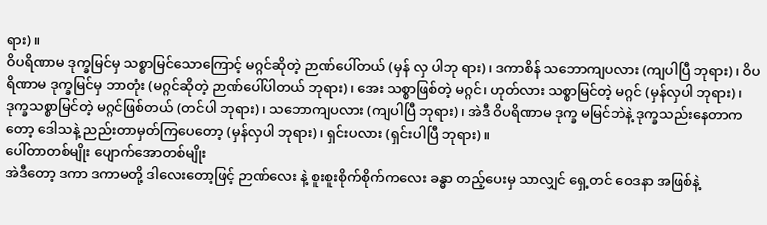ရား)။
ဝိပရိဏာမ ဒုက္ခမြင်မှ သစ္စာမြင်သောကြောင့် မဂ္ဂင်ဆိုတဲ့ ဉာဏ်ပေါ်တယ် (မှန် လှ ပါဘု ရား)၊ ဒကာစိန် သဘောကျပလား (ကျပါပြီ ဘုရား)၊ ဝိပရိဏာမ ဒုက္ခမြင်မှ ဘာတုံး (မဂ္ဂင်ဆိုတဲ့ ဉာဏ်ပေါ်ပါတယ် ဘုရား)၊ အေး သစ္စာဖြစ်တဲ့ မဂ္ဂင်၊ ဟုတ်လား သစ္စာမြင်တဲ့ မဂ္ဂင် (မှန်လှပါ ဘုရား)၊ ဒုက္ခသစ္စာမြင်တဲ့ မဂ္ဂင်ဖြစ်တယ် (တင်ပါ ဘုရား)၊ သဘောကျပလား (ကျပါပြီ ဘုရား)၊ အဲဒီ ဝိပရိဏာမ ဒုက္ခ မမြင်ဘဲနဲ့ ဒုက္ခသည်းနေတာကတော့ ဒေါသနဲ့ ညည်းတာမှတ်ကြပေတော့ (မှန်လှပါ ဘုရား)၊ ရှင်းပလား (ရှင်းပါပြီ ဘုရား)။
ပေါ်တာတစ်မျိုး ပျောက်အောတစ်မျိုး
အဲဒီတော့ ဒကာ ဒကာမတို့ ဒါလေးတော့ဖြင့် ဉာဏ်လေး နဲ့ စူးစူးစိုက်စိုက်ကလေး ခန္ဓာ တည့်ပေးမှ သာလျှင် ရှေ့တင် ဝေဒနာ အဖြစ်နဲ့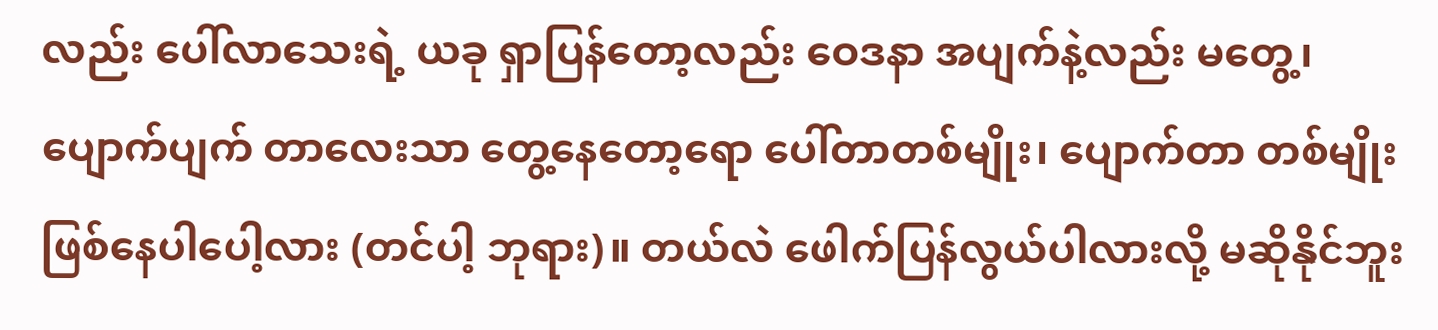လည်း ပေါ်လာသေးရဲ့ ယခု ရှာပြန်တော့လည်း ဝေဒနာ အပျက်နဲ့လည်း မတွေ့၊ ပျောက်ပျက် တာလေးသာ တွေ့နေတော့ရော ပေါ်တာတစ်မျိုး၊ ပျောက်တာ တစ်မျိုး ဖြစ်နေပါပေါ့လား (တင်ပါ့ ဘုရား)။ တယ်လဲ ဖေါက်ပြန်လွယ်ပါလားလို့ မဆိုနိုင်ဘူး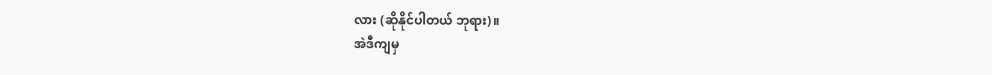လား (ဆိုနိုင်ပါတယ် ဘုရား)။
အဲဒီကျမှ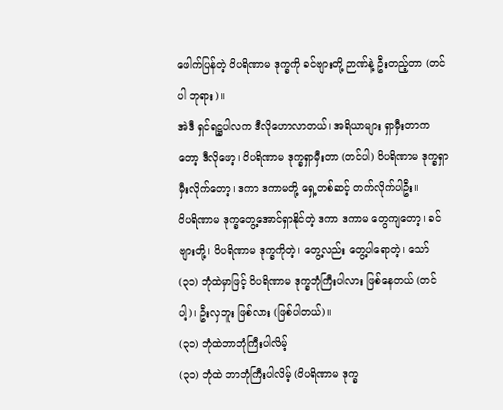ဖေါက်ပြန်တဲ့ ဝိပရိဏာမ ဒုက္ခကို ခင်ဗျားတို့ ဉာဏ်နဲ့ ဦးတည့်တာ (တင်ပါ ဘုရား)။
အဲဒီ ရှင်ရဋ္ဌပါလက ဒီလိုဟောလာတယ်၊ အရိယာများ ရှာမှီးတာကတော့ ဒီလိုဖော့၊ ဝိပရိဏာမ ဒုက္ခရှာမှီးတာ (တင်ပါ) ဝိပရိဏာမ ဒုက္ခရှာမှီးလိုက်တော့၊ ဒကာ ဒကာမတို့ ရှေ့တစ်ဆင့် တက်လိုက်ပါဦး။
ဝိပရိဏာမ ဒုက္ခတွေ့အောင်ရှာနိုင်တဲ့ ဒကာ ဒကာမ တွေကျတော့၊ ခင်ဗျားတို့၊ ဝိပရိဏာမ ဒုက္ခကိုတဲ့၊ တွေ့လည်း တွေ့ပါရောတဲ့၊ သော် (၃၁) ဘုံထဲမှာဖြင့် ဝိပရိဏာမ ဒုက္ခဘုံကြီးပါလား ဖြစ်နေတယ် (တင်ပါ့)၊ ဦးလှဘူး ဖြစ်လား (ဖြစ်ပါတယ်)။
(၃၁) ဘုံထဲဘာဘုံကြီးပါလိမ့်
(၃၁) ဘုံထဲ ဘာဘုံကြီးပါလိမ့် (ဝိပရိဏာမ ဒုက္ခ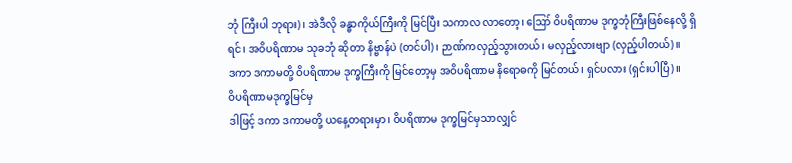ဘုံ ကြီးပါ ဘုရား)၊ အဲဒီလို ခန္ဓာကိုယ်ကြီးကို မြင်ပြီး သကာလ လာတော့၊ ဪ ဝိပရိဏာမ ဒုက္ခဘုံကြီးဖြစ်နေလို့ ရှိရင်၊ အဝိပရိဏာမ သုခဘုံ ဆိုတာ နိဗ္ဗာန်ပဲ (တင်ပါ)၊ ဉာဏ်ကလှည့်သွားတယ်၊ မလှည့်လားဗျာ (လှည့်ပါတယ်)။
ဒကာ ဒကာမတို့ ဝိပရိဏာမ ဒုက္ခကြီးကို မြင်တော့မှ အဝိပရိဏာမ နိရောဓကို မြင်တယ်၊ ရှင်ပလား (ရှင်းပါပြီ)။
ဝိပရိဏာမဒုက္ခမြင်မှ
ဒါဖြင့် ဒကာ ဒကာမတို့ ယနေ့တရားမှာ၊ ဝိပရိဏာမ ဒုက္ခမြင်မှသာလျှင်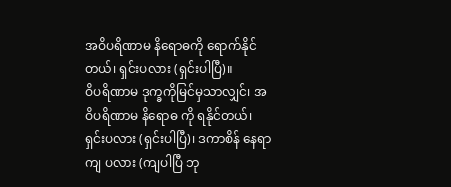အဝိပရိဏာမ နိရောဓကို ရောက်နိုင်တယ်၊ ရှင်းပလား (ရှင်းပါပြီ)။
ဝိပရိဏာမ ဒုက္ခကိုမြင်မှသာလျှင်၊ အဝိပရိဏာမ နိရောဓ ကို ရနိုင်တယ်၊ ရှင်းပလား (ရှင်းပါပြီ)၊ ဒကာစိန် နေရာကျ ပလား (ကျပါပြီ ဘု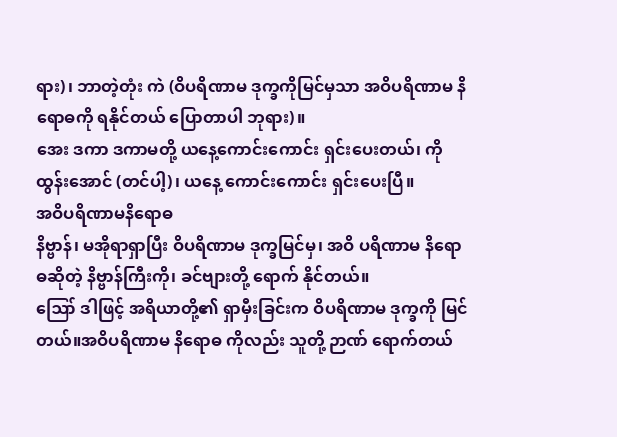ရား)၊ ဘာတဲ့တုံး ကဲ (ဝိပရိဏာမ ဒုက္ခကိုမြင်မှသာ အဝိပရိဏာမ နိရောဓကို ရနိုင်တယ် ပြောတာပါ ဘုရား)။
အေး ဒကာ ဒကာမတို့ ယနေ့ကောင်းကောင်း ရှင်းပေးတယ်၊ ကိုထွန်းအောင် (တင်ပါ့)၊ ယနေ့ ကောင်းကောင်း ရှင်းပေးပြီ။
အဝိပရိဏာမနိရောဓ
နိဗ္ဗာန်၊ မအိုရာရှာပြီး ဝိပရိဏာမ ဒုက္ခမြင်မှ၊ အဝိ ပရိဏာမ နိရောဓဆိုတဲ့ နိဗ္ဗာန်ကြီးကို၊ ခင်ဗျားတို့ ရောက် နိုင်တယ်။
ဪ ဒါဖြင့် အရိယာတို့၏ ရှာမှီးခြင်းက ဝိပရိဏာမ ဒုက္ခကို မြင်တယ်။အဝိပရိဏာမ နိရောဓ ကိုလည်း သူတို့ ဉာဏ် ရောက်တယ်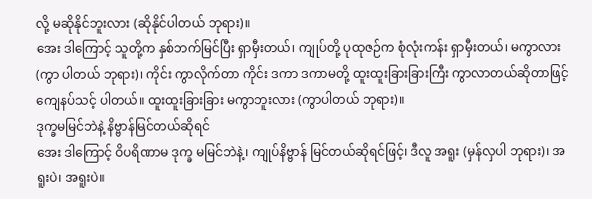လို့ မဆိုနိုင်ဘူးလား (ဆိုနိုင်ပါတယ် ဘုရား)။
အေး ဒါကြောင့် သူတို့က နှစ်ဘက်မြင်ပြီး ရှာမှီးတယ်၊ ကျုပ်တို့ ပုထုဇဉ်က စုံလုံးကန်း ရှာမှီးတယ်၊ မကွာလား (ကွာ ပါတယ် ဘုရား)၊ ကိုင်း ကွာလိုက်တာ ကိုင်း ဒကာ ဒကာမတို့ ထူးထူးခြားခြားကြီး ကွာလာတယ်ဆိုတာဖြင့် ကျေနပ်သင့် ပါတယ်။ ထူးထူးခြားခြား မကွာဘူးလား (ကွာပါတယ် ဘုရား)။
ဒုက္ခမမြင်ဘဲနဲ့ နိဗ္ဗာန်မြင်တယ်ဆိုရင်
အေး ဒါကြောင့် ဝိပရိဏာမ ဒုက္ခ မမြင်ဘဲနဲ့၊ ကျုပ်နိဗ္ဗာန် မြင်တယ်ဆိုရင်ဖြင့်၊ ဒီလူ အရူး (မှန်လှပါ ဘုရား)၊ အရူးပဲ၊ အရူးပဲ။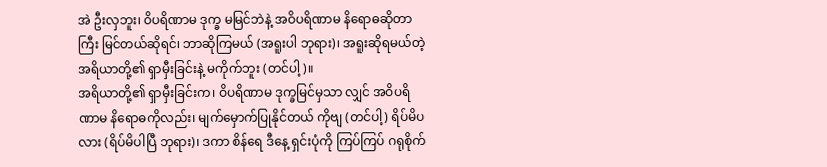အဲ ဦးလှဘူး၊ ဝိပရိဏာမ ဒုက္ခ မမြင်ဘဲနဲ့ အဝိပရိဏာမ နိရောဓဆိုတာကြီး မြင်တယ်ဆိုရင်၊ ဘာဆိုကြမယ် (အရူးပါ ဘုရား)၊ အရူးဆိုရမယ်တဲ့ အရိယာတို့၏ ရှာမှီးခြင်းနဲ့ မကိုက်ဘူး (တင်ပါ့)။
အရိယာတို့၏ ရှာမှီးခြင်းက၊ ဝိပရိဏာမ ဒုက္ခမြင်မှသာ လျှင် အဝိပရိဏာမ နိရောဓကိုလည်း၊ မျက်မှောက်ပြုနိုင်တယ် ကိုဗျ (တင်ပါ့) ရိပ်မိပလား (ရိပ်မိပါပြီ ဘုရား)၊ ဒကာ စိန်ရေ ဒီနေ့ ရှင်းပုံကို ကြပ်ကြပ် ဂရုစိုက်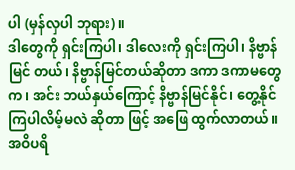ပါ (မှန်လှပါ ဘုရား)။
ဒါတွေကို ရှင်းကြပါ၊ ဒါလေးကို ရှင်းကြပါ၊ နိဗ္ဗာန်မြင် တယ်၊ နိဗ္ဗာန်မြင်တယ်ဆိုတာ ဒကာ ဒကာမတွေက၊ အင်း ဘယ်နှယ်ကြောင့် နိဗ္ဗာန်မြင်နိုင်၊ တွေ့နိုင်ကြပါလိမ့်မလဲ ဆိုတာ ဖြင့် အဖြေ ထွက်လာတယ်။
အဝိပရိ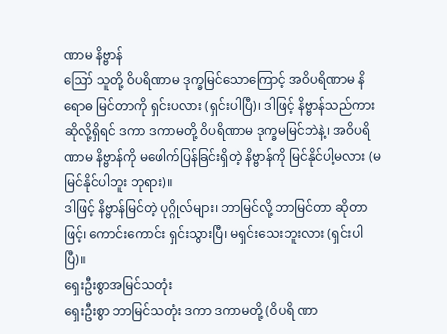ဏာမ နိဗ္ဗာန်
ဪ သူတို့ ဝိပရိဏာမ ဒုက္ခမြင်သောကြောင့် အဝိပရိဏာမ နိရောဓ မြင်တာကို ရှင်းပလား (ရှင်းပါပြီ)၊ ဒါဖြင့် နိဗ္ဗာန်သည်ကား ဆိုလို့ရှိရင် ဒကာ ဒကာမတို့ ဝိပရိဏာမ ဒုက္ခမမြင်ဘဲနဲ့၊ အဝိပရိဏာမ နိဗ္ဗာန်ကို မဖေါက်ပြန်ခြင်းရှိတဲ့ နိဗ္ဗာန်ကို မြင်နိုင်ပါ့မလား (မမြင်နိုင်ပါဘူး ဘုရား)။
ဒါဖြင့် နိဗ္ဗာန်မြင်တဲ့ ပုဂ္ဂိုလ်များ၊ ဘာမြင်လို့ ဘာမြင်တာ ဆိုတာဖြင့်၊ ကောင်းကောင်း ရှင်းသွားပြီ၊ မရှင်းသေးဘူးလား (ရှင်းပါပြီ)။
ရှေးဦးစွာအမြင်သတုံး
ရှေးဦးစွာ ဘာမြင်သတုံး ဒကာ ဒကာမတို့ (ဝိပရိ ဏာ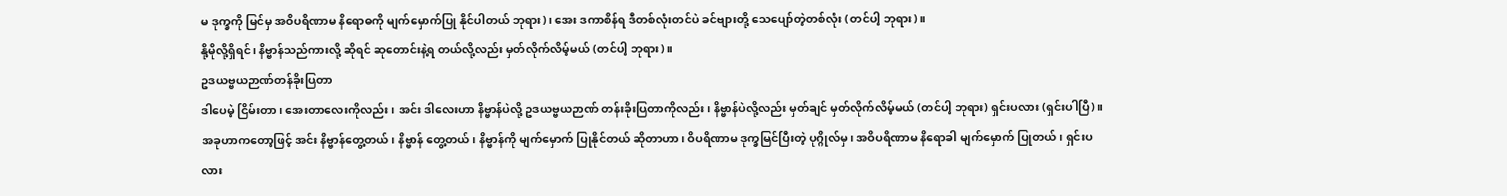မ ဒုက္ခကို မြင်မှ အဝိပရိဏာမ နိရောဓကို မျက်မှောက်ပြု နိုင်ပါတယ် ဘုရား)၊ အေး ဒကာစိန်ရ ဒီတစ်လုံးတင်ပဲ ခင်ဗျားတို့ သေပျော်တဲ့တစ်လုံး (တင်ပါ့ ဘုရား)။
နို့မိုလို့ရှိရင်၊ နိဗ္ဗာန်သည်ကားလို့ ဆိုရင် ဆုတောင်းနဲ့ရ တယ်လို့လည်း မှတ်လိုက်လိမ့်မယ် (တင်ပါ့ ဘုရား)။
ဥဒယဗ္ဗယဉာဏ်တန်ခိုးပြတာ
ဒါပေမဲ့ ငြိမ်းတာ၊ အေးတာလေးကိုလည်း၊ အင်း ဒါလေးဟာ နိဗ္ဗာန်ပဲလို့ ဥဒယဗ္ဗယဉာဏ် တန်းခိုးပြတာကိုလည်း၊ နိဗ္ဗာန်ပဲလို့လည်း မှတ်ချင် မှတ်လိုက်လိမ့်မယ် (တင်ပါ့ ဘုရား) ရှင်းပလား (ရှင်းပါပြီ)။
အခုဟာကတော့ဖြင့် အင်း နိဗ္ဗာန်တွေ့တယ်၊ နိဗ္ဗာန် တွေ့တယ်၊ နိဗ္ဗာန်ကို မျက်မှောက် ပြုနိုင်တယ် ဆိုတာဟာ၊ ဝိပရိဏာမ ဒုက္ခမြင်ပြီးတဲ့ ပုဂ္ဂိုလ်မှ၊ အဝိပရိဏာမ နိရောခါ မျက်မှောက် ပြုတယ်၊ ရှင်းပလား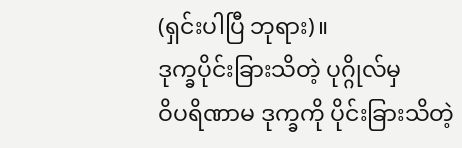(ရှင်းပါပြီ ဘုရား)။
ဒုက္ခပိုင်းခြားသိတဲ့ ပုဂ္ဂိုလ်မှ
ဝိပရိဏာမ ဒုက္ခကို ပိုင်းခြားသိတဲ့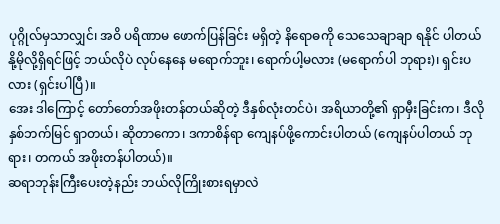ပုဂ္ဂိုလ်မှသာလျှင်၊ အဝိ ပရိဏာမ ဖောက်ပြန်ခြင်း မရှိတဲ့ နိရောဓကို သေသေချာချာ ရနိုင် ပါတယ် နို့မိုလို့ရှိရင်ဖြင့် ဘယ်လိုပဲ လုပ်နေနေ မရောက်ဘူး၊ ရောက်ပါ့မလား (မရောက်ပါ ဘုရား)၊ ရှင်းပလား (ရှင်းပါပြီ)။
အေး ဒါကြောင့် တော်တော်အဖိုးတန်တယ်ဆိုတဲ့ ဒီနှစ်လုံးတင်ပဲ၊ အရိယာတို့၏ ရှာမှီးခြင်းက၊ ဒီလိုနှစ်ဘက်မြင် ရှာတယ်၊ ဆိုတာကော၊ ဒကာစိန်ရာ ကျေနပ်ဖို့ကောင်းပါတယ် (ကျေနပ်ပါတယ် ဘုရား၊ တကယ် အဖိုးတန်ပါတယ်)။
ဆရာဘုန်းကြီးပေးတဲ့နည်း ဘယ်လိုကြိုးစားရမှာလဲ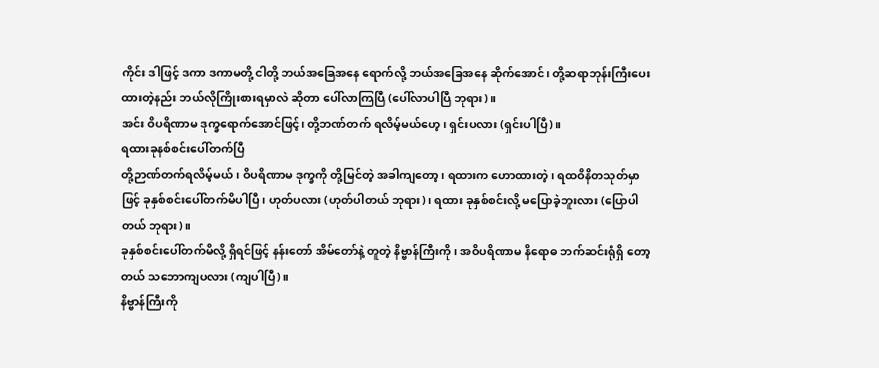ကိုင်း ဒါဖြင့် ဒကာ ဒကာမတို့ ငါတို့ ဘယ်အခြေအနေ ရောက်လို့ ဘယ်အခြေအနေ ဆိုက်အောင်၊ တို့ဆရာဘုန်းကြီးပေး ထားတဲ့နည်း ဘယ်လိုကြိုးစားရမှာလဲ ဆိုတာ ပေါ်လာကြပြီ (ပေါ်လာပါပြီ ဘုရား)။
အင်း ဝိပရိဏာမ ဒုက္ခရောက်အောင်ဖြင့်၊ တို့ဘဏ်တက် ရလိမ့်မယ်ဟေ့၊ ရှင်းပလား (ရှင်းပါပြီ)။
ရထားခုနစ်စင်းပေါ်တက်ပြီ
တို့ဉာဏ်တက်ရလိမ့်မယ်၊ ဝိပရိဏာမ ဒုက္ခကို တို့မြင်တဲ့ အခါကျတော့၊ ရထားက ဟောထားတဲ့၊ ရထဝိနိတသုတ်မှာ ဖြင့် ခုနှစ်စင်းပေါ်တက်မိပါပြီ၊ ဟုတ်ပလား (ဟုတ်ပါတယ် ဘုရား)၊ ရထား ခုနှစ်စင်းလို့ မပြောခဲ့ဘူးလား (ပြောပါတယ် ဘုရား)။
ခုနှစ်စင်းပေါ်တက်မိလို့ ရှိရင်ဖြင့် နန်းတော် အိမ်တော်နဲ့ တူတဲ့ နိဗ္ဗာန်ကြီးကို၊ အဝိပရိဏာမ နိရောဓ ဘက်ဆင်းရုံရှိ တော့တယ် သဘောကျပလား (ကျပါပြီ)။
နိဗ္ဗာန်ကြီးကို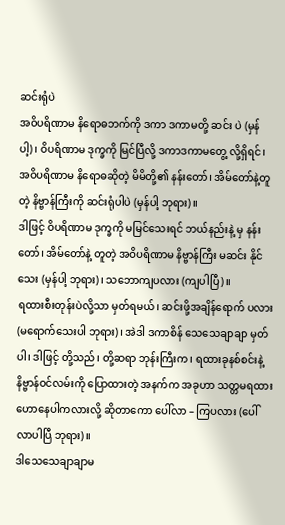ဆင်းရုံပဲ
အဝိပရိဏာမ နိရောဓဘက်ကို ဒကာ ဒကာမတို့ ဆင်း ပဲ (မှန်ပါ့)၊ ဝိပရိဏာမ ဒုက္ခကို မြင်ပြီလို့ ဒကာဒကာမတွေ့ လို့ရှိရင်၊ အဝိပရိဏာမ နိရောဓဆိုတဲ့ မိမိတို့၏ နန်းတော်၊ အိမ်တော်နဲ့တူတဲ့ နိဗ္ဗာန်ကြီးကို ဆင်းရုံပါပဲ (မှန်ပါ့ ဘုရား)။
ဒါဖြင့် ဝိပရိဏာမ ဒုက္ခကို မမြင်သေးရင် ဘယ်နည်းနဲ့ မှ နန်းတော်၊ အိမ်တော်နဲ့ တူတဲ့ အဝိပရိဏာမ နိဗ္ဗာန်ကြီး မဆင်း နိုင်သေး (မှန်ပါ့ ဘုရား)၊ သဘောကျပလား (ကျပါပြီ)။
ရထားစီးတုန်းပဲလို့သာ မှတ်ရမယ်၊ ဆင်းဖို့အချိန်ရောက် ပလား (မရောက်သေးပါ ဘုရား)၊ အဲဒါ ဒကာစိန် သေသေချာချာ မှတ်ပါ၊ ဒါဖြင့် တို့သည်၊ တို့ဆရာ ဘုန်းကြီးက၊ ရထားခုနစ်စင်းနဲ့ နိဗ္ဗာန်ဝင်လမ်းကို ပြောထားတဲ့ အနက်က အခုဟာ သတ္တမရထား ဟောနေပါကလားလို့ ဆိုတာကော ပေါ်လာ – ကြပလား (ပေါ်လာပါပြီ ဘုရား)။
ဒါသေသေချာချာမ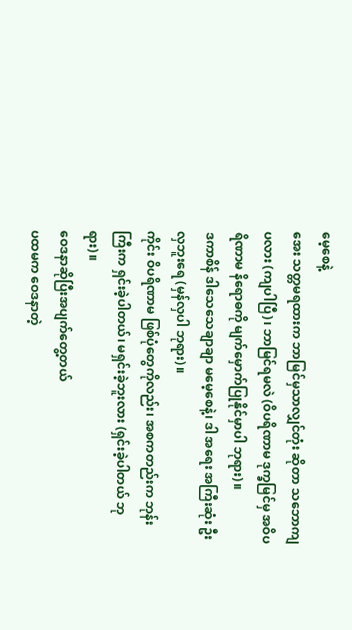မေ့စေနဲ့
အေး သတ္တမရထားက ဘာမြင်မှသာလျှင်တုံး ဆိုတာ သဘောကျပလား (ကျပါပြီ)၊ ဘာမြင်ရမလဲ (ဝိပရိဏာမ ဒုက္ခမြင်မှ အဝိပရိဏာမ နိရောဓကို မျက်မှောက်ပြုနိုင်မှာပါ ဘုရား)။
ဒကာစိန် ဒါသေသေချာချာ မမေ့စေနဲ့၊ ဒါ အရေး အကြီးဆုံး ဦးလှဘူးရေ (မှန်လှပါ ဘုရား)။
ကိုင်း ဝိပရိဏာမ ဖြစ်ပုံတွေကိုလည်း၊ အစကတည်းက ဘုန်းကြီးက ရှင်းခဲ့ပါတယ်၊ မရှင်းခဲ့ဘူးလား (ရှင်းခဲ့ပါတယ် ဘုရား)။
ဝေဒနာဆိုပြီးအပျက်တွေ့တယ်
ပထမက ဝေဒနာတဲ့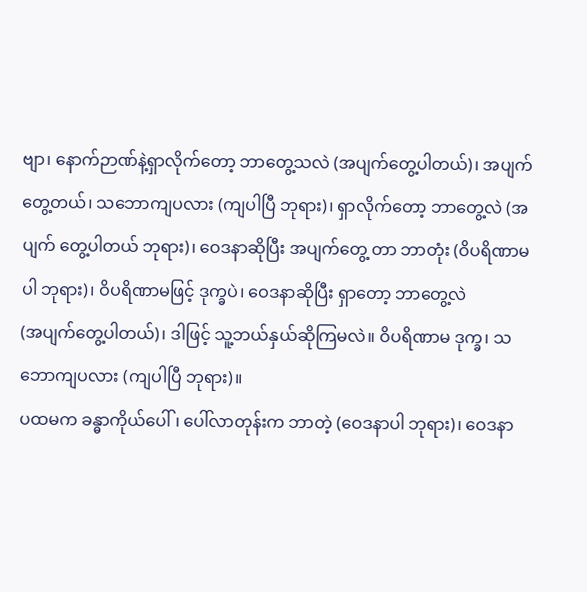ဗျာ၊ နောက်ဉာဏ်နဲ့ရှာလိုက်တော့ ဘာတွေ့သလဲ (အပျက်တွေ့ပါတယ်)၊ အပျက်တွေ့တယ်၊ သဘောကျပလား (ကျပါပြီ ဘုရား)၊ ရှာလိုက်တော့ ဘာတွေ့လဲ (အပျက် တွေ့ပါတယ် ဘုရား)၊ ဝေဒနာဆိုပြီး အပျက်တွေ့ တာ ဘာတုံး (ဝိပရိဏာမပါ ဘုရား)၊ ဝိပရိဏာမဖြင့် ဒုက္ခပဲ၊ ဝေဒနာဆိုပြီး ရှာတော့ ဘာတွေ့လဲ
(အပျက်တွေ့ပါတယ်)၊ ဒါဖြင့် သူ့ဘယ်နှယ်ဆိုကြမလဲ။ ဝိပရိဏာမ ဒုက္ခ၊ သဘောကျပလား (ကျပါပြီ ဘုရား)။
ပထမက ခန္ဓာကိုယ်ပေါ်၊ ပေါ်လာတုန်းက ဘာတဲ့ (ဝေဒနာပါ ဘုရား)၊ ဝေဒနာ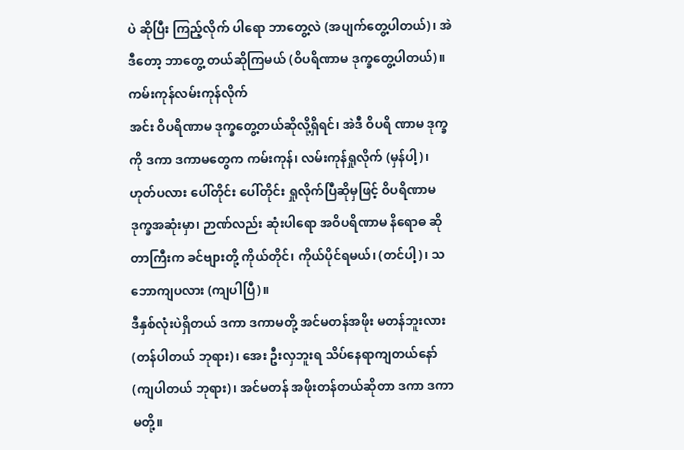ပဲ ဆိုပြီး ကြည့်လိုက် ပါရော ဘာတွေ့လဲ (အပျက်တွေ့ပါတယ်)၊ အဲဒီတော့ ဘာတွေ့ တယ်ဆိုကြမယ် (ဝိပရိဏာမ ဒုက္ခတွေ့ပါတယ်)။
ကမ်းကုန်လမ်းကုန်လိုက်
အင်း ဝိပရိဏာမ ဒုက္ခတွေ့တယ်ဆိုလို့ရှိရင်၊ အဲဒီ ဝိပရိ ဏာမ ဒုက္ခကို ဒကာ ဒကာမတွေက ကမ်းကုန်၊ လမ်းကုန်ရှုလိုက် (မှန်ပါ့)၊ ဟုတ်ပလား ပေါ်တိုင်း ပေါ်တိုင်း ရှုလိုက်ပြီဆိုမှဖြင့် ဝိပရိဏာမ ဒုက္ခအဆုံးမှာ၊ ဉာဏ်လည်း ဆုံးပါရော အဝိပရိဏာမ နိရောဓ ဆိုတာကြီးက ခင်ဗျားတို့ ကိုယ်တိုင်၊ ကိုယ်ပိုင်ရမယ်၊ (တင်ပါ့)၊ သဘောကျပလား (ကျပါပြီ)။
ဒီနှစ်လုံးပဲရှိတယ် ဒကာ ဒကာမတို့ အင်မတန်အဖိုး မတန်ဘူးလား (တန်ပါတယ် ဘုရား)၊ အေး ဦးလှဘူးရ သိပ်နေရာကျတယ်နော် (ကျပါတယ် ဘုရား)၊ အင်မတန် အဖိုးတန်တယ်ဆိုတာ ဒကာ ဒကာမတို့။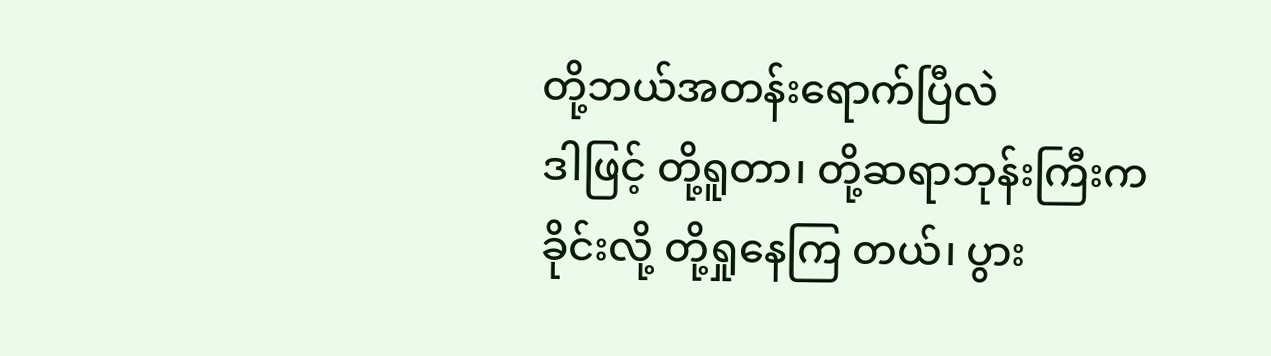တို့ဘယ်အတန်းရောက်ပြီလဲ
ဒါဖြင့် တို့ရူတာ၊ တို့ဆရာဘုန်းကြီးက ခိုင်းလို့ တို့ရှုနေကြ တယ်၊ ပွား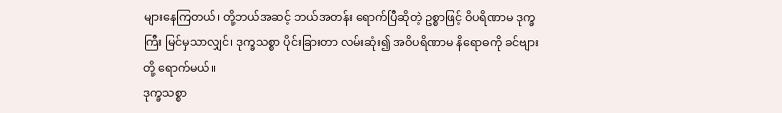များနေကြတယ်၊ တို့ဘယ်အဆင့် ဘယ်အတန်း ရောက်ပြီဆိုတဲ့ ဥစ္စာဖြင့် ဝိပရိဏာမ ဒုက္ခကြီး မြင်မှသာလျှင်၊ ဒုက္ခသစ္စာ ပိုင်းခြားတာ လမ်းဆုံး၍ အဝိပရိဏာမ နိရောဓကို ခင်ဗျားတို့ ရောက်မယ်။
ဒုက္ခသစ္စာ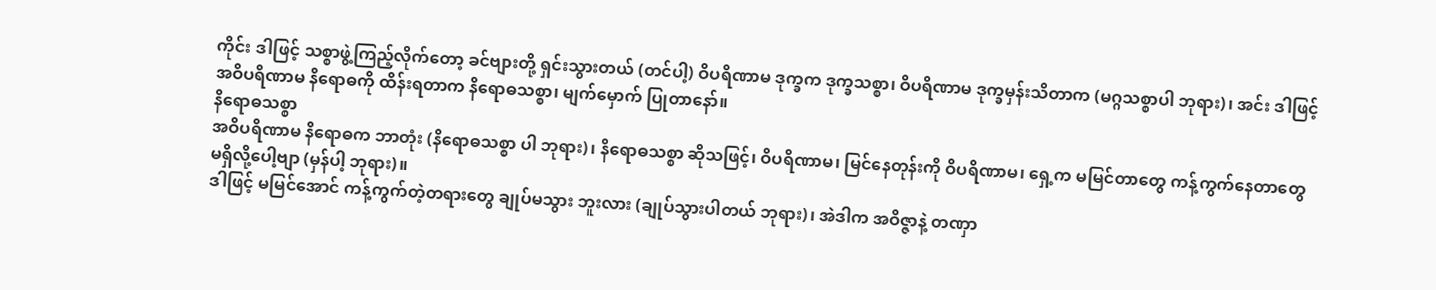ကိုင်း ဒါဖြင့် သစ္စာဖွဲ့ကြည့်လိုက်တော့ ခင်ဗျားတို့ ရှင်းသွားတယ် (တင်ပါ့) ဝိပရိဏာမ ဒုက္ခက ဒုက္ခသစ္စာ၊ ဝိပရိဏာမ ဒုက္ခမှန်းသိတာက (မဂ္ဂသစ္စာပါ ဘုရား)၊ အင်း ဒါဖြင့် အဝိပရိဏာမ နိရောဓကို ထိန်းရတာက နိရောဓသစ္စာ၊ မျက်မှောက် ပြုတာနော်။
နိရောဓသစ္စာ
အဝိပရိဏာမ နိရောဓက ဘာတုံး (နိရောဓသစ္စာ ပါ ဘုရား)၊ နိရောဓသစ္စာ ဆိုသဖြင့်၊ ဝိပရိဏာမ၊ မြင်နေတုန်းကို ဝိပရိဏာမ၊ ရှေ့က မမြင်တာတွေ ကန့်ကွက်နေတာတွေ မရှိလို့ပေါ့ဗျာ (မှန်ပါ့ ဘုရား)။
ဒါဖြင့် မမြင်အောင် ကန့်ကွက်တဲ့တရားတွေ ချုပ်မသွား ဘူးလား (ချုပ်သွားပါတယ် ဘုရား)၊ အဲဒါက အဝိဇ္ဇာနဲ့ တဏှာ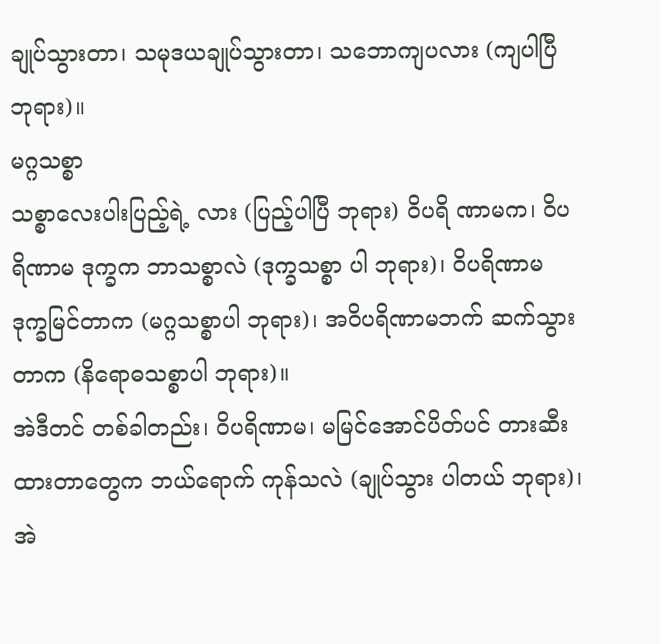ချုပ်သွားတာ၊ သမုဒယချုပ်သွားတာ၊ သဘောကျပလား (ကျပါပြီ ဘုရား)။
မဂ္ဂသစ္စာ
သစ္စာလေးပါးပြည့်ရဲ့ လား (ပြည့်ပါပြီ ဘုရား) ဝိပရိ ဏာမက၊ ဝိပရိဏာမ ဒုက္ခက ဘာသစ္စာလဲ (ဒုက္ခသစ္စာ ပါ ဘုရား)၊ ဝိပရိဏာမ ဒုက္ခမြင်တာက (မဂ္ဂသစ္စာပါ ဘုရား)၊ အဝိပရိဏာမဘက် ဆက်သွား တာက (နိရောဓသစ္စာပါ ဘုရား)။
အဲဒီတင် တစ်ခါတည်း၊ ဝိပရိဏာမ၊ မမြင်အောင်ပိတ်ပင် တားဆီးထားတာတွေက ဘယ်ရောက် ကုန်သလဲ (ချုပ်သွား ပါတယ် ဘုရား)၊ အဲ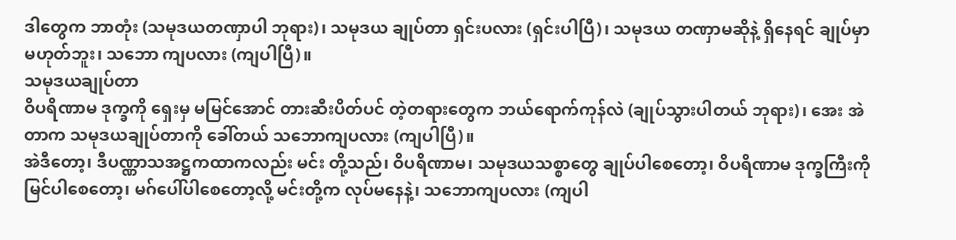ဒါတွေက ဘာတုံး (သမုဒယတဏှာပါ ဘုရား)၊ သမုဒယ ချုပ်တာ ရှင်းပလား (ရှင်းပါပြီ)၊ သမုဒယ တဏှာမဆိုနဲ့ ရှိနေရင် ချုပ်မှာမဟုတ်ဘူး၊ သဘော ကျပလား (ကျပါပြီ)။
သမုဒယချုပ်တာ
ဝိပရိဏာမ ဒုက္ခကို ရှေးမှ မမြင်အောင် တားဆီးပိတ်ပင် တဲ့တရားတွေက ဘယ်ရောက်ကုန်လဲ (ချုပ်သွားပါတယ် ဘုရား)၊ အေး အဲတာက သမုဒယချုပ်တာကို ခေါ်တယ် သဘောကျပလား (ကျပါပြီ)။
အဲဒီတော့၊ ဒီပဏ္ဏာသအဋ္ဌကထာကလည်း မင်း တို့သည်၊ ဝိပရိဏာမ၊ သမုဒယသစ္စာတွေ ချုပ်ပါစေတော့၊ ဝိပရိဏာမ ဒုက္ခကြီးကို မြင်ပါစေတော့၊ မဂ်ပေါ်ပါစေတော့လို့ မင်းတို့က လုပ်မနေနဲ့၊ သဘောကျပလား (ကျပါ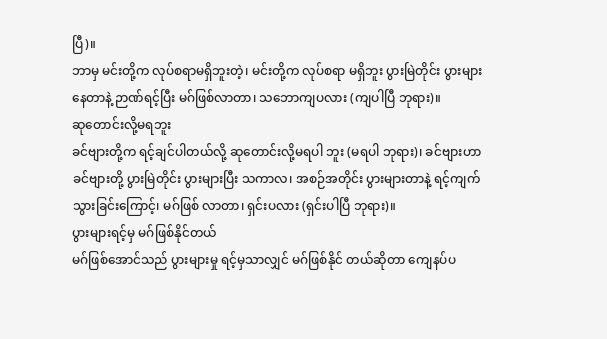ပြီ)။
ဘာမှ မင်းတို့က လုပ်စရာမရှိဘူးတဲ့၊ မင်းတို့က လုပ်စရာ မရှိဘူး ပွားမြဲတိုင်း ပွားများနေတာနဲ့ ဉာဏ်ရင့်ပြီး မဂ်ဖြစ်လာတာ၊ သဘောကျပလား (ကျပါပြီ ဘုရား)။
ဆုတောင်းလို့မရဘူး
ခင်ဗျားတို့က ရင့်ချင်ပါတယ်လို့ ဆုတောင်းလို့မရပါ ဘူး (မရပါ ဘုရား)၊ ခင်ဗျားဟာ ခင်ဗျားတို့ ပွားမြဲတိုင်း ပွားများပြီး သကာလ၊ အစဉ်အတိုင်း ပွားများတာနဲ့ ရင့်ကျက် သွားခြင်းကြောင့်၊ မဂ်ဖြစ် လာတာ၊ ရှင်းပလား (ရှင်းပါပြီ ဘုရား)။
ပွားများရင့်မှ မဂ်ဖြစ်နိုင်တယ်
မဂ်ဖြစ်အောင်သည် ပွားများမှု ရင့်မှသာလျှင် မဂ်ဖြစ်နိုင် တယ်ဆိုတာ ကျေနပ်ပ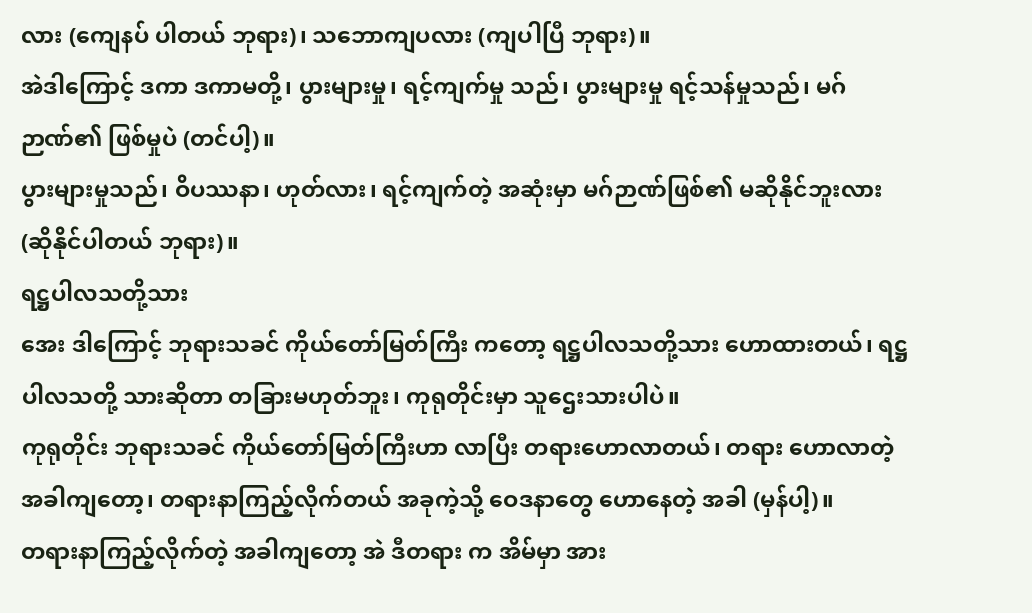လား (ကျေနပ် ပါတယ် ဘုရား)၊ သဘောကျပလား (ကျပါပြီ ဘုရား)။
အဲဒါကြောင့် ဒကာ ဒကာမတို့၊ ပွားများမှု၊ ရင့်ကျက်မှု သည်၊ ပွားများမှု ရင့်သန်မှုသည်၊ မဂ်ဉာဏ်၏ ဖြစ်မှုပဲ (တင်ပါ့)။
ပွားများမှုသည်၊ ဝိပဿနာ၊ ဟုတ်လား၊ ရင့်ကျက်တဲ့ အဆုံးမှာ မဂ်ဉာဏ်ဖြစ်၏ မဆိုနိုင်ဘူးလား (ဆိုနိုင်ပါတယ် ဘုရား)။
ရဋ္ဌပါလသတို့သား
အေး ဒါကြောင့် ဘုရားသခင် ကိုယ်တော်မြတ်ကြီး ကတော့ ရဋ္ဌပါလသတို့သား ဟောထားတယ်၊ ရဋ္ဌပါလသတို့ သားဆိုတာ တခြားမဟုတ်ဘူး၊ ကုရုတိုင်းမှာ သူဌေးသားပါပဲ။
ကုရုတိုင်း ဘုရားသခင် ကိုယ်တော်မြတ်ကြီးဟာ လာပြီး တရားဟောလာတယ်၊ တရား ဟောလာတဲ့ အခါကျတော့၊ တရားနာကြည့်လိုက်တယ် အခုကဲ့သို့ ဝေဒနာတွေ ဟောနေတဲ့ အခါ (မှန်ပါ့)။
တရားနာကြည့်လိုက်တဲ့ အခါကျတော့ အဲ ဒီတရား က အိမ်မှာ အား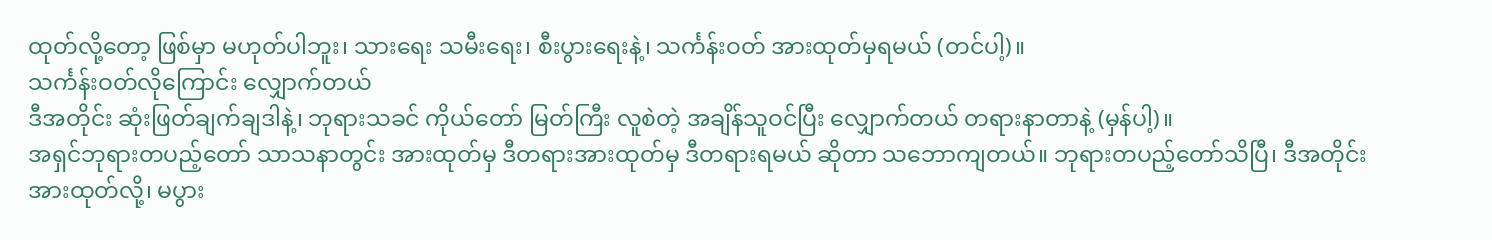ထုတ်လို့တော့ ဖြစ်မှာ မဟုတ်ပါဘူး၊ သားရေး သမီးရေး၊ စီးပွားရေးနဲ့၊ သင်္ကန်းဝတ် အားထုတ်မှရမယ် (တင်ပါ့)။
သင်္ကန်းဝတ်လိုကြောင်း လျှောက်တယ်
ဒီအတိုင်း ဆုံးဖြတ်ချက်ချဒါနဲ့၊ ဘုရားသခင် ကိုယ်တော် မြတ်ကြီး လူစဲတဲ့ အချိန်သူဝင်ပြီး လျှောက်တယ် တရားနာတာနဲ့ (မှန်ပါ့)။
အရှင်ဘုရားတပည့်တော် သာသနာတွင်း အားထုတ်မှ ဒီတရားအားထုတ်မှ ဒီတရားရမယ် ဆိုတာ သဘောကျတယ်။ ဘုရားတပည့်တော်သိပြီ၊ ဒီအတိုင်းအားထုတ်လို့၊ မပွား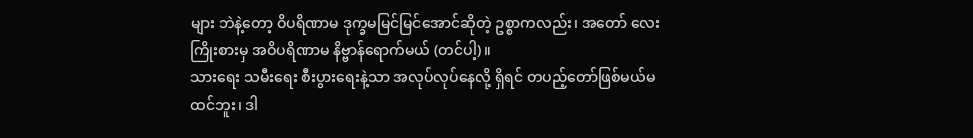များ ဘဲနဲ့တော့ ဝိပရိဏာမ ဒုက္ခမမြင်မြင်အောင်ဆိုတဲ့ ဥစ္စာကလည်း၊ အတော် လေးကြိုးစားမှ အဝိပရိဏာမ နိဗ္ဗာန်ရောက်မယ် (တင်ပါ့)။
သားရေး သမီးရေး စီးပွားရေးနဲ့သာ အလုပ်လုပ်နေလို့ ရှိရင် တပည့်တော်ဖြစ်မယ်မထင်ဘူး၊ ဒါ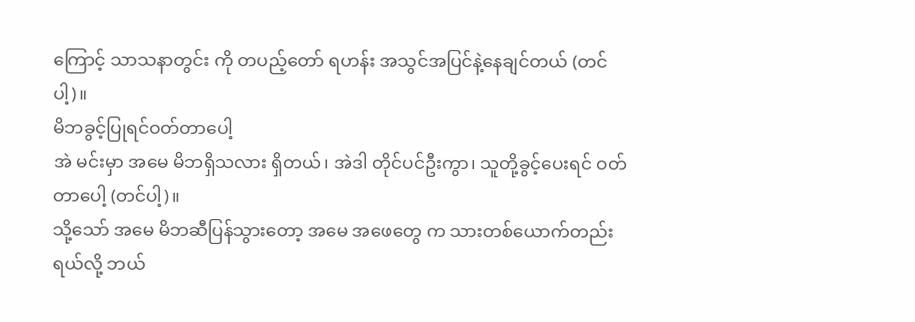ကြောင့် သာသနာတွင်း ကို တပည့်တော် ရဟန်း အသွင်အပြင်နဲ့နေချင်တယ် (တင်ပါ့)။
မိဘခွင့်ပြုရင်ဝတ်တာပေါ့
အဲ မင်းမှာ အမေ မိဘရှိသလား ရှိတယ်၊ အဲဒါ တိုင်ပင်ဦးကွာ၊ သူတို့ခွင့်ပေးရင် ဝတ်တာပေါ့ (တင်ပါ့)။
သို့သော် အမေ မိဘဆီပြန်သွားတော့ အမေ အဖေတွေ က သားတစ်ယောက်တည်းရယ်လို့ ဘယ်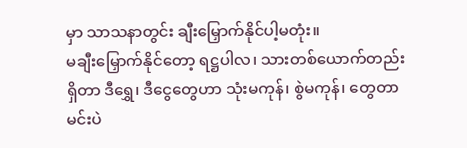မှာ သာသနာတွင်း ချီးမြှောက်နိုင်ပါ့မတုံး။
မချီးမြှောက်နိုင်တော့ ရဋ္ဌပါလ၊ သားတစ်ယောက်တည်း ရှိတာ ဒီရွှေ၊ ဒီငွေတွေဟာ သုံးမကုန်၊ စွဲမကုန်၊ တွေတာ မင်းပဲ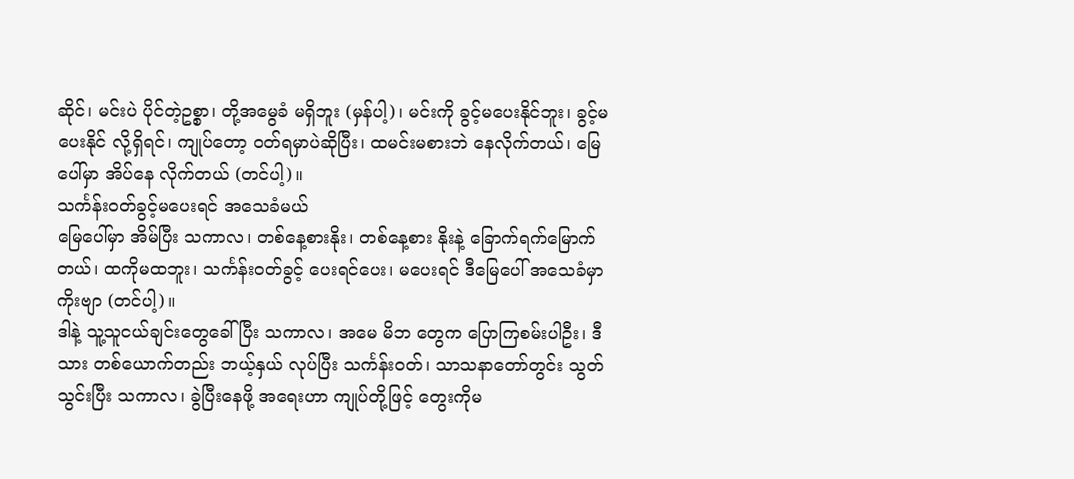ဆိုင်၊ မင်းပဲ ပိုင်တဲ့ဥစ္စာ၊ တို့အမွေခံ မရှိဘူး (မှန်ပါ့)၊ မင်းကို ခွင့်မပေးနိုင်ဘူး၊ ခွင့်မပေးနိုင် လို့ရှိရင်၊ ကျုပ်တော့ ဝတ်ရမှာပဲဆိုပြီး၊ ထမင်းမစားဘဲ နေလိုက်တယ်၊ မြေပေါ်မှာ အိပ်နေ လိုက်တယ် (တင်ပါ့)။
သင်္ကန်းဝတ်ခွင့်မပေးရင် အသေခံမယ်
မြေပေါ်မှာ အိမ်ပြီး သကာလ၊ တစ်နေ့စားနိုး၊ တစ်နေ့စား နိုးနဲ့ ခြောက်ရက်မြောက်တယ်၊ ထကိုမထဘူး၊ သင်္ကန်းဝတ်ခွင့် ပေးရင်ပေး၊ မပေးရင် ဒီမြေပေါ် အသေခံမှာကိုးဗျာ (တင်ပါ့)။
ဒါနဲ့ သူ့သူငယ်ချင်းတွေခေါ်ပြီး သကာလ၊ အမေ မိဘ တွေက ပြောကြစမ်းပါဦး၊ ဒီသား တစ်ယောက်တည်း ဘယ့်နှယ် လုပ်ပြီး သင်္ကန်းဝတ်၊ သာသနာတော်တွင်း သွတ်သွင်းပြီး သကာလ၊ ခွဲပြီးနေဖို့ အရေးဟာ ကျုပ်တို့ဖြင့် တွေးကိုမ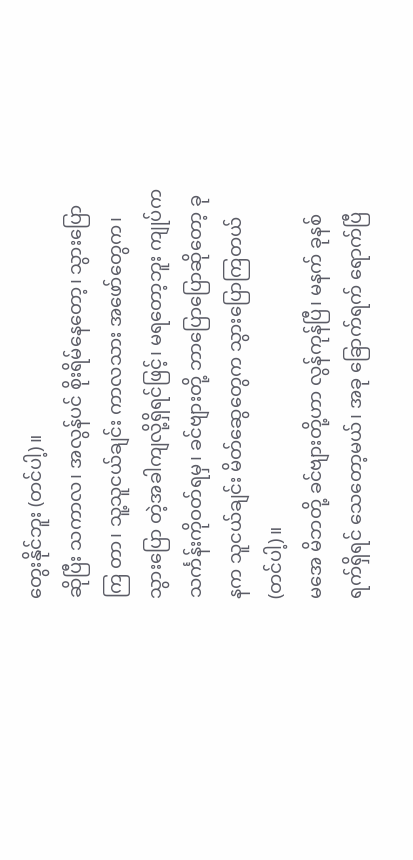တွေးနိုင်ဘူး (တင်ပါ့)။
ဆိုပြီး သကာလ၊ အလွန်ပင် စိုးရိမ်နေတော့၊ သွားပြောကြ တာ၊ သူ့သူငယ်ချင်း ကာလသား အဖော်တွေက၊ သွားပြော တဲ့အခါကျလို့ရှိရင်ဖြင့်၊ မရတော့ဘူး ကျုပ်က သင်္ကန်းကိုဝတ်ရမှ၊ ခင်ဗျားတို့ ဘာပြောပြောဆိုတော့ ခုနက သူငယ်ချင်း မိတ်ဆွေတွေက သွားပြောကြတယ် (တင်ပါ့)။
မအေ မိဘတို့ ခင်ဗျားတို့ဟာ လွန်ကုန်ပြီ၊ မနက် ခုနစ် ရက်ရှိရင် သေတော့မယ်၊ အခု ခြောက်ရက် ရောက်ပြီ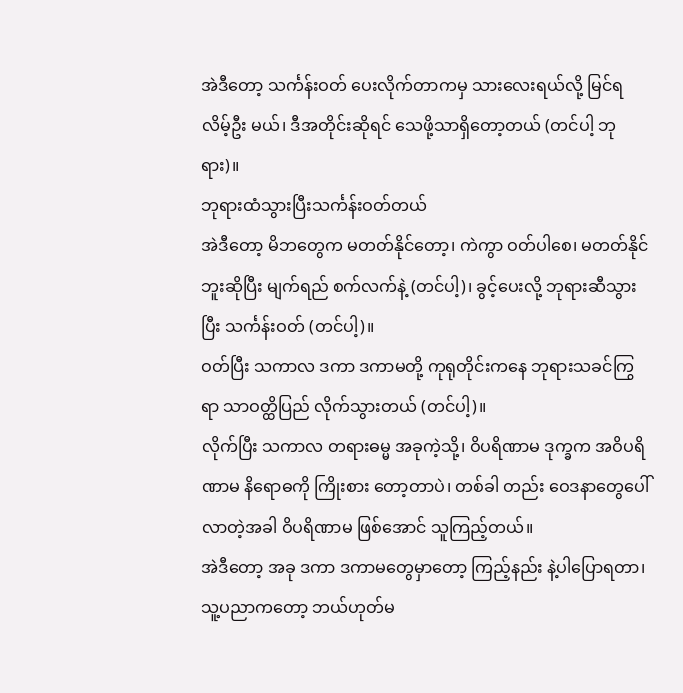အဲဒီတော့ သင်္ကန်းဝတ် ပေးလိုက်တာကမှ သားလေးရယ်လို့ မြင်ရလိမ့်ဦး မယ်၊ ဒီအတိုင်းဆိုရင် သေဖို့သာရှိတော့တယ် (တင်ပါ့ ဘုရား)။
ဘုရားထံသွားပြီးသင်္ကန်းဝတ်တယ်
အဲဒီတော့ မိဘတွေက မတတ်နိုင်တော့၊ ကဲကွာ ဝတ်ပါစေ၊ မတတ်နိုင်ဘူးဆိုပြီး မျက်ရည် စက်လက်နဲ့ (တင်ပါ့)၊ ခွင့်ပေးလို့ ဘုရားဆီသွားပြီး သင်္ကန်းဝတ် (တင်ပါ့)။
ဝတ်ပြီး သကာလ ဒကာ ဒကာမတို့ ကုရုတိုင်းကနေ ဘုရားသခင်ကြွရာ သာဝတ္ထိပြည် လိုက်သွားတယ် (တင်ပါ့)။
လိုက်ပြီး သကာလ တရားဓမ္မ အခုကဲ့သို့၊ ဝိပရိဏာမ ဒုက္ခက အဝိပရိဏာမ နိရောဓကို ကြိုးစား တော့တာပဲ၊ တစ်ခါ တည်း ဝေဒနာတွေပေါ်လာတဲ့အခါ ဝိပရိဏာမ ဖြစ်အောင် သူကြည့်တယ်။
အဲဒီတော့ အခု ဒကာ ဒကာမတွေမှာတော့ ကြည့်နည်း နဲ့ပါပြောရတာ၊ သူ့ပညာကတော့ ဘယ်ဟုတ်မ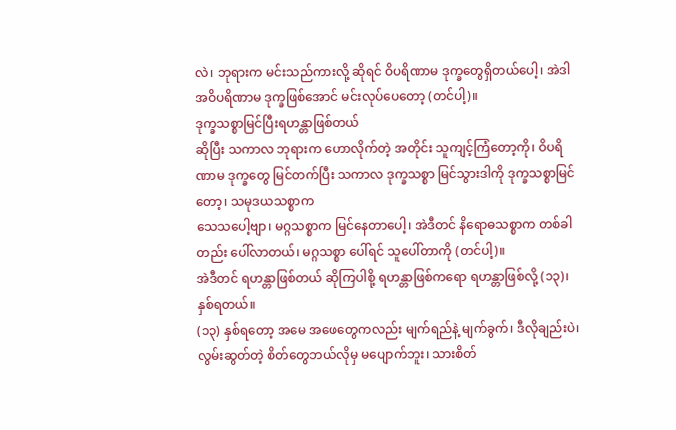လဲ၊ ဘုရားက မင်းသည်ကားလို့ ဆိုရင် ဝိပရိဏာမ ဒုက္ခတွေရှိတယ်ပေါ့၊ အဲဒါ အဝိပရိဏာမ ဒုက္ခဖြစ်အောင် မင်းလုပ်ပေတော့ (တင်ပါ့)။
ဒုက္ခသစ္စာမြင်ပြီးရဟန္တာဖြစ်တယ်
ဆိုပြီး သကာလ ဘုရားက ဟောလိုက်တဲ့ အတိုင်း သူကျင့်ကြံတော့ကို၊ ဝိပရိဏာမ ဒုက္ခတွေ မြင်တက်ပြီး သကာလ ဒုက္ခသစ္စာ မြင်သွားဒါကို ဒုက္ခသစ္စာမြင်တော့၊ သမုဒယသစ္စာက
သေသပေါ့ဗျာ၊ မဂ္ဂသစ္စာက မြင်နေတာပေါ့၊ အဲဒီတင် နိရောဓသစ္စာက တစ်ခါတည်း ပေါ်လာတယ်၊ မဂ္ဂသစ္စာ ပေါ်ရင် သူပေါ်တာကို (တင်ပါ့)။
အဲဒီတင် ရဟန္တာဖြစ်တယ် ဆိုကြပါစို့ ရဟန္တာဖြစ်ကရော ရဟန္တာဖြစ်လို့ (၁၃)၊ နှစ်ရတယ်။
(၁၃) နှစ်ရတော့ အမေ အဖေတွေကလည်း မျက်ရည်နဲ့ မျက်ခွက်၊ ဒီလိုချည်းပဲ၊ လွမ်းဆွတ်တဲ့ စိတ်တွေဘယ်လိုမှ မပျောက်ဘူး၊ သားစိတ်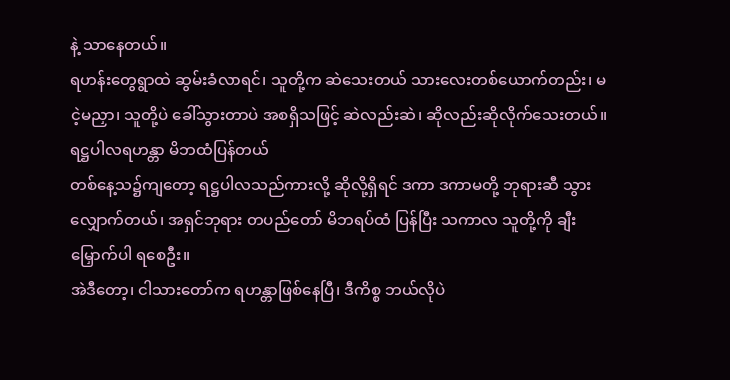နဲ့ သာနေတယ်။
ရဟန်းတွေရွာထဲ ဆွမ်းခံလာရင်၊ သူတို့က ဆဲသေးတယ် သားလေးတစ်ယောက်တည်း၊ မငဲ့မညှာ၊ သူတို့ပဲ ခေါ်သွားတာပဲ အစရှိသဖြင့် ဆဲလည်းဆဲ၊ ဆိုလည်းဆိုလိုက်သေးတယ်။
ရဋ္ဌပါလရဟန္တာ မိဘထံပြန်တယ်
တစ်နေ့သ၌ကျတော့ ရဋ္ဌပါလသည်ကားလို့ ဆိုလို့ရှိရင် ဒကာ ဒကာမတို့ ဘုရားဆီ သွားလျှောက်တယ်၊ အရှင်ဘုရား တပည်တော် မိဘရပ်ထံ ပြန်ပြီး သကာလ သူတို့ကို ချီးမြှောက်ပါ ရစေဦး။
အဲဒီတော့၊ ငါသားတော်က ရဟန္တာဖြစ်နေပြီ၊ ဒီကိစ္စ ဘယ်လိုပဲ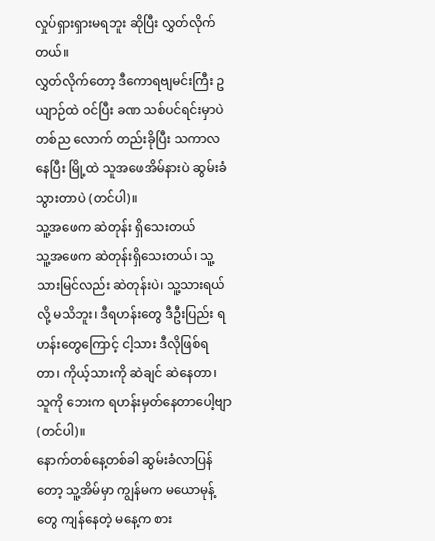လှုပ်ရှားရှားမရဘူး ဆိုပြီး လွှတ်လိုက်တယ်။
လွှတ်လိုက်တော့ ဒီကောရဗျမင်းကြီး ဥယျာဉ်ထဲ ဝင်ပြီး ခဏ သစ်ပင်ရင်းမှာပဲ တစ်ည လောက် တည်းခိုပြီး သကာလ နေပြီး မြို့ထဲ သူအဖေအိမ်နားပဲ ဆွမ်းခံသွားတာပဲ (တင်ပါ)။
သူ့အဖေက ဆဲတုန်း ရှိသေးတယ်
သူ့အဖေက ဆဲတုန်းရှိသေးတယ်၊ သူ့သားမြင်လည်း ဆဲတုန်းပဲ၊ သူ့သားရယ်လို့ မသိဘူး၊ ဒီရဟန်းတွေ ဒီဦးပြည်း ရဟန်းတွေကြောင့် ငါ့သား ဒီလိုဖြစ်ရတာ၊ ကိုယ့်သားကို ဆဲချင် ဆဲနေတာ၊ သူကို ဘေးက ရဟန်းမှတ်နေတာပေါ့ဗျာ (တင်ပါ)။
နောက်တစ်နေ့တစ်ခါ ဆွမ်းခံလာပြန်တော့ သူ့အိမ်မှာ ကျွန်မက မယောမုန့်တွေ ကျန်နေတဲ့ မနေ့က စား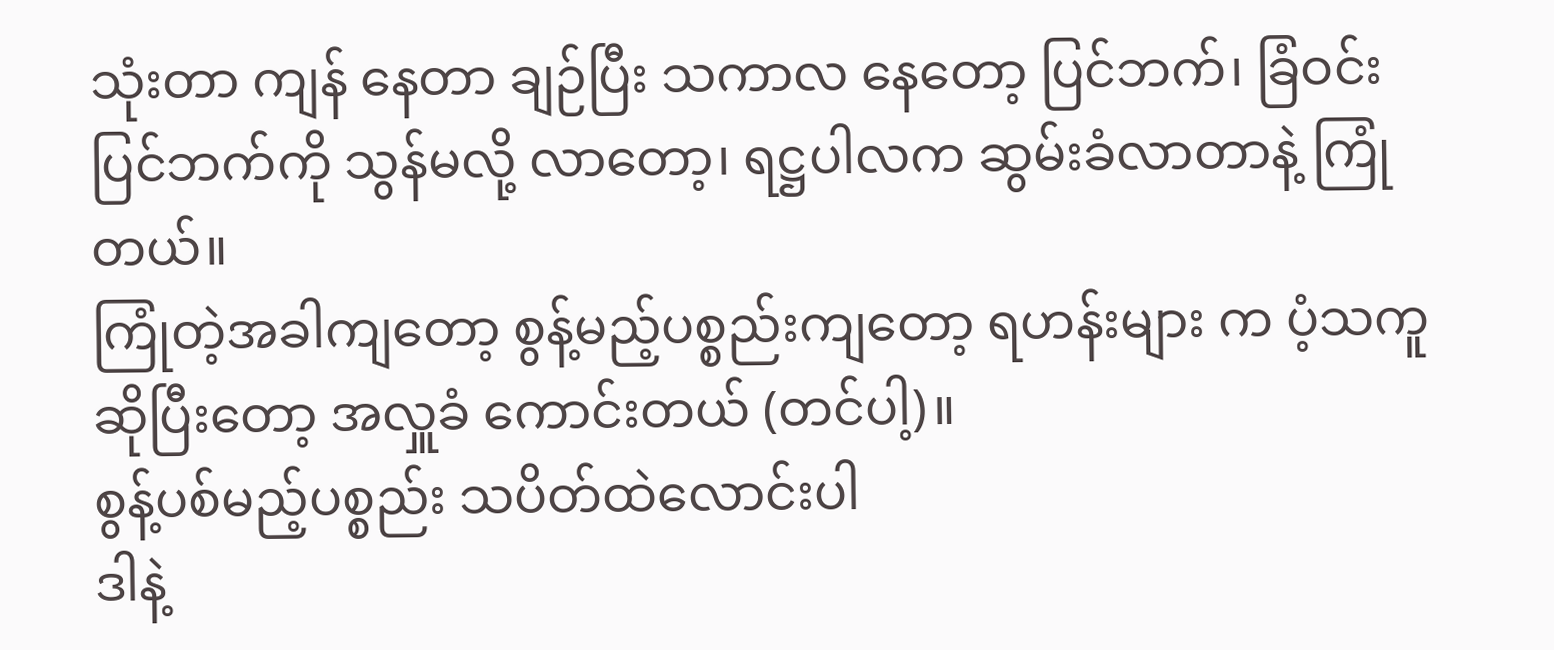သုံးတာ ကျန် နေတာ ချဉ်ပြီး သကာလ နေတော့ ပြင်ဘက်၊ ခြံဝင်းပြင်ဘက်ကို သွန်မလို့ လာတော့၊ ရဋ္ဌပါလက ဆွမ်းခံလာတာနဲ့ ကြုံတယ်။
ကြုံတဲ့အခါကျတော့ စွန့်မည့်ပစ္စည်းကျတော့ ရဟန်းများ က ပံ့သကူဆိုပြီးတော့ အလှူခံ ကောင်းတယ် (တင်ပါ့)။
စွန့်ပစ်မည့်ပစ္စည်း သပိတ်ထဲလောင်းပါ
ဒါနဲ့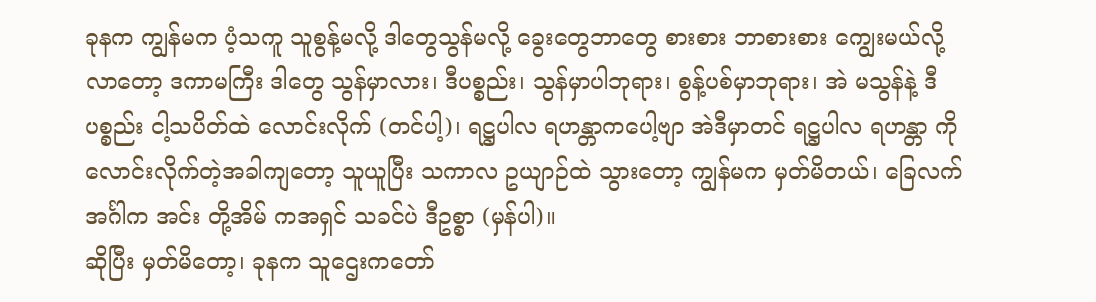ခုနက ကျွန်မက ပံ့သကူ သူစွန့်မလို့ ဒါတွေသွန်မလို့ ခွေးတွေဘာတွေ စားစား ဘာစားစား ကျွေးမယ်လို့ လာတော့ ဒကာမကြီး ဒါတွေ သွန်မှာလား၊ ဒီပစ္စည်း၊ သွန်မှာပါဘုရား၊ စွန့်ပစ်မှာဘုရား၊ အဲ မသွန်နဲ့ ဒီပစ္စည်း ငါ့သပိတ်ထဲ လောင်းလိုက် (တင်ပါ့)၊ ရဋ္ဌပါလ ရဟန္တာကပေါ့ဗျာ အဲဒီမှာတင် ရဋ္ဌပါလ ရဟန္တာ ကိုလောင်းလိုက်တဲ့အခါကျတော့ သူယူပြီး သကာလ ဥယျာဉ်ထဲ သွားတော့ ကျွန်မက မှတ်မိတယ်၊ ခြေလက်အင်္ဂါက အင်း တို့အိမ် ကအရှင် သခင်ပဲ ဒီဥစ္စာ (မှန်ပါ)။
ဆိုပြီး မှတ်မိတော့၊ ခုနက သူဌေးကတော်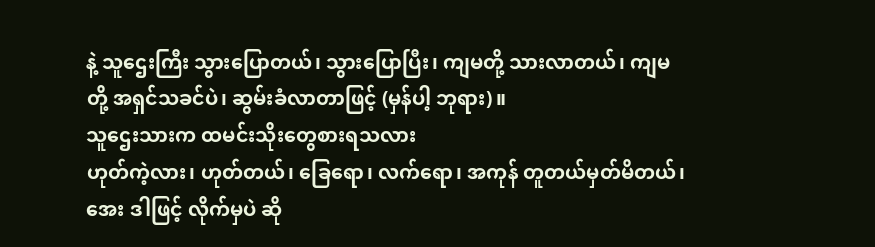နဲ့ သူဌေးကြီး သွားပြောတယ်၊ သွားပြောပြီး၊ ကျမတို့ သားလာတယ်၊ ကျမတို့ အရှင်သခင်ပဲ၊ ဆွမ်းခံလာတာဖြင့် (မှန်ပါ့ ဘုရား)။
သူဌေးသားက ထမင်းသိုးတွေစားရသလား
ဟုတ်ကဲ့လား၊ ဟုတ်တယ်၊ ခြေရော၊ လက်ရော၊ အကုန် တူတယ်မှတ်မိတယ်၊ အေး ဒါဖြင့် လိုက်မှပဲ ဆို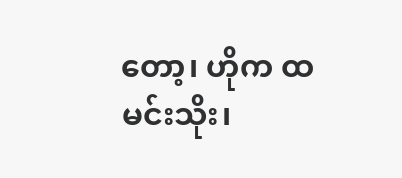တော့၊ ဟိုက ထမင်းသိုး၊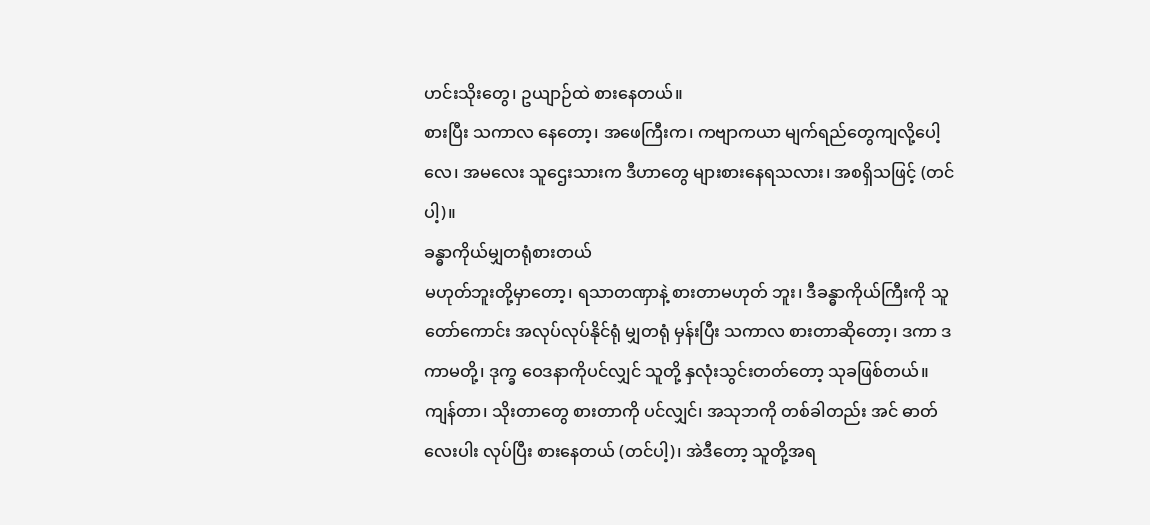ဟင်းသိုးတွေ၊ ဥယျာဉ်ထဲ စားနေတယ်။
စားပြီး သကာလ နေတော့၊ အဖေကြီးက၊ ကဗျာကယာ မျက်ရည်တွေကျလို့ပေါ့လေ၊ အမလေး သူဌေးသားက ဒီဟာတွေ များစားနေရသလား၊ အစရှိသဖြင့် (တင်ပါ့)။
ခန္ဓာကိုယ်မျှတရုံစားတယ်
မဟုတ်ဘူးတို့မှာတော့၊ ရသာတဏှာနဲ့ စားတာမဟုတ် ဘူး၊ ဒီခန္ဓာကိုယ်ကြီးကို သူတော်ကောင်း အလုပ်လုပ်နိုင်ရုံ မျှတရုံ မှန်းပြီး သကာလ စားတာဆိုတော့၊ ဒကာ ဒကာမတို့၊ ဒုက္ခ ဝေဒနာကိုပင်လျှင် သူတို့ နှလုံးသွင်းတတ်တော့ သုခဖြစ်တယ်။
ကျန်တာ၊ သိုးတာတွေ စားတာကို ပင်လျှင်၊ အသုဘကို တစ်ခါတည်း အင် ဓာတ်လေးပါး လုပ်ပြီး စားနေတယ် (တင်ပါ့)၊ အဲဒီတော့ သူတို့အရ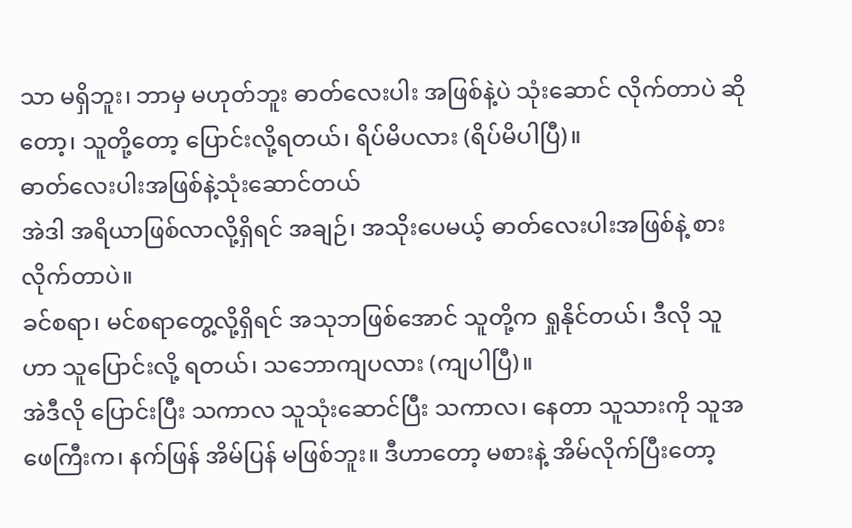သာ မရှိဘူး၊ ဘာမှ မဟုတ်ဘူး ဓာတ်လေးပါး အဖြစ်နဲ့ပဲ သုံးဆောင် လိုက်တာပဲ ဆိုတော့၊ သူတို့တော့ ပြောင်းလို့ရတယ်၊ ရိပ်မိပလား (ရိပ်မိပါပြီ)။
ဓာတ်လေးပါးအဖြစ်နဲ့သုံးဆောင်တယ်
အဲဒါ အရိယာဖြစ်လာလို့ရှိရင် အချဉ်၊ အသိုးပေမယ့် ဓာတ်လေးပါးအဖြစ်နဲ့ စားလိုက်တာပဲ။
ခင်စရာ၊ မင်စရာတွေ့လို့ရှိရင် အသုဘဖြစ်အောင် သူတို့က ရှုနိုင်တယ်၊ ဒီလို သူဟာ သူပြောင်းလို့ ရတယ်၊ သဘောကျပလား (ကျပါပြီ)။
အဲဒီလို ပြောင်းပြီး သကာလ သူသုံးဆောင်ပြီး သကာလ၊ နေတာ သူသားကို သူအဖေကြီးက၊ နက်ဖြန် အိမ်ပြန် မဖြစ်ဘူး။ ဒီဟာတော့ မစားနဲ့ အိမ်လိုက်ပြီးတော့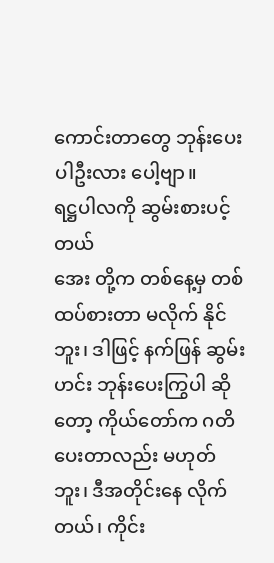ကောင်းတာတွေ ဘုန်းပေးပါဦးလား ပေါ့ဗျာ။
ရဋ္ဌပါလကို ဆွမ်းစားပင့်တယ်
အေး တို့က တစ်နေ့မှ တစ်ထပ်စားတာ မလိုက် နိုင်ဘူး၊ ဒါဖြင့် နက်ဖြန် ဆွမ်းဟင်း ဘုန်းပေးကြွပါ ဆိုတော့ ကိုယ်တော်က ဂတိပေးတာလည်း မဟုတ်ဘူး၊ ဒီအတိုင်းနေ လိုက်တယ်၊ ကိုင်း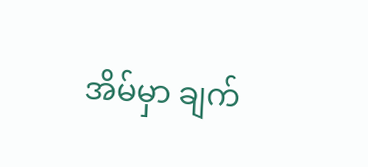အိမ်မှာ ချက်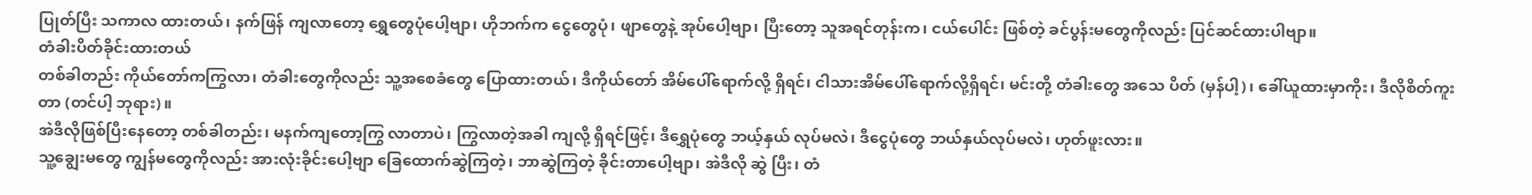ပြုတ်ပြီး သကာလ ထားတယ်၊ နက်ဖြန် ကျလာတော့ ရွှေတွေပုံပေါ့ဗျာ၊ ဟိုဘက်က ငွေတွေပုံ၊ ဖျာတွေနဲ့ အုပ်ပေါ့ဗျာ၊ ပြီးတော့ သူအရင်တုန်းက၊ ငယ်ပေါင်း ဖြစ်တဲ့ ခင်ပွန်းမတွေကိုလည်း ပြင်ဆင်ထားပါဗျာ။
တံခါးပိတ်ခိုင်းထားတယ်
တစ်ခါတည်း ကိုယ်တော်ကကြွလာ၊ တံခါးတွေကိုလည်း သူ့အစေခံတွေ ပြောထားတယ်၊ ဒီကိုယ်တော် အိမ်ပေါ်ရောက်လို့ ရှိရင်၊ ငါသားအိမ်ပေါ်ရောက်လို့ရှိရင်၊ မင်းတို့ တံခါးတွေ အသေ ပိတ် (မှန်ပါ့)၊ ခေါ်ယူထားမှာကိုး၊ ဒီလိုစိတ်ကူးတာ (တင်ပါ့ ဘုရား)။
အဲဒီလိုဖြစ်ပြီးနေတော့ တစ်ခါတည်း၊ မနက်ကျတော့ကြွ လာတာပဲ၊ ကြွလာတဲ့အခါ ကျလို့ ရှိရင်ဖြင့်၊ ဒီရွှေပုံတွေ ဘယ့်နှယ် လုပ်မလဲ၊ ဒီငွေပုံတွေ ဘယ်နှယ်လုပ်မလဲ၊ ဟုတ်ဖူးလား။
သူ့ချွေးမတွေ ကျွန်မတွေကိုလည်း အားလုံးခိုင်းပေါ့ဗျာ ခြေထောက်ဆွဲကြတဲ့၊ ဘာဆွဲကြတဲ့ ခိုင်းတာပေါ့ဗျာ၊ အဲဒီလို ဆွဲ ပြီး၊ တံ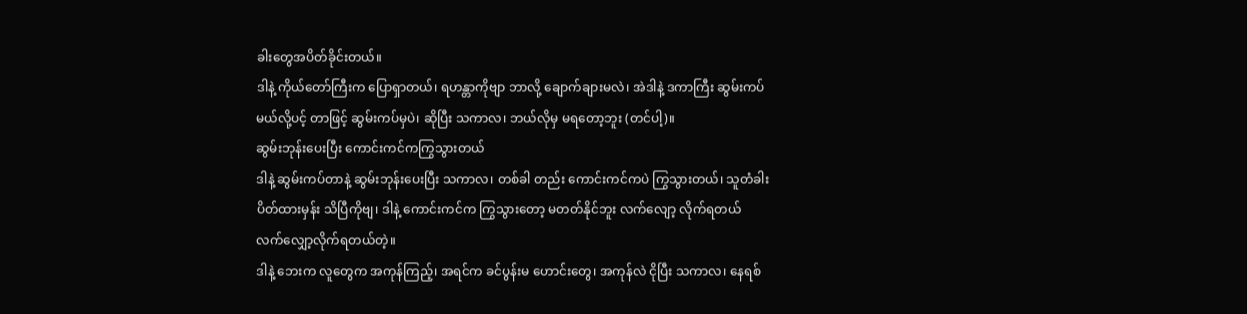ခါးတွေအပိတ်ခိုင်းတယ်။
ဒါနဲ့ ကိုယ်တော်ကြီးက ပြောရှာတယ်၊ ရဟန္တာကိုဗျာ ဘာလို့ ချောက်ချားမလဲ၊ အဲဒါနဲ့ ဒကာကြီး ဆွမ်းကပ်မယ်လို့ပင့် တာဖြင့် ဆွမ်းကပ်မှပဲ၊ ဆိုပြီး သကာလ၊ ဘယ်လိုမှ မရတော့ဘူး (တင်ပါ့)။
ဆွမ်းဘုန်းပေးပြီး ကောင်းကင်ကကြွသွားတယ်
ဒါနဲ့ ဆွမ်းကပ်တာနဲ့ ဆွမ်းဘုန်းပေးပြီး သကာလ၊ တစ်ခါ တည်း ကောင်းကင်ကပဲ ကြွသွားတယ်၊ သူတံခါးပိတ်ထားမှန်း သိပြီကိုဗျ၊ ဒါနဲ့ ကောင်းကင်က ကြွသွားတော့ မတတ်နိုင်ဘူး လက်လျော့ လိုက်ရတယ် လက်လျှော့လိုက်ရတယ်တဲ့။
ဒါနဲ့ ဘေးက လူတွေက အကုန်ကြည့်၊ အရင်က ခင်ပွန်းမ ဟောင်းတွေ၊ အကုန်လဲ ငိုပြီး သကာလ၊ နေရစ်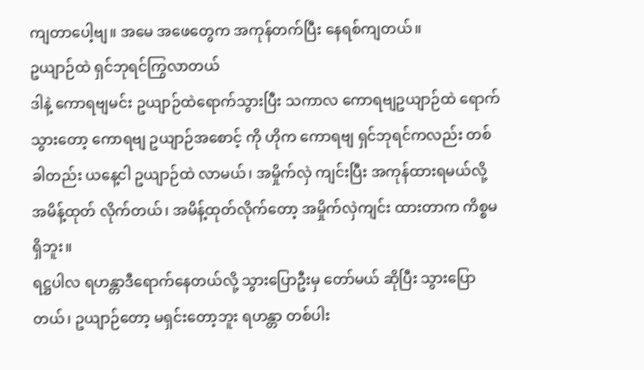ကျတာပေါ့ဗျ။ အမေ အဖေတွေက အကုန်တက်ပြီး နေရစ်ကျတယ်။
ဥယျာဉ်ထဲ ရှင်ဘုရင်ကြွလာတယ်
ဒါနဲ့ ကောရဗျမင်း ဥယျာဉ်ထဲရောက်သွားပြီး သကာလ ကောရဗျဥယျာဉ်ထဲ ရောက်သွားတော့ ကောရဗျ ဥယျာဉ်အစောင့် ကို ဟိုက ကောရဗျ ရှင်ဘုရင်ကလည်း တစ်ခါတည်း ယနေ့ငါ ဥယျာဉ်ထဲ လာမယ်၊ အမှိုက်လှဲ ကျင်းပြီး အကုန်ထားရမယ်လို့ အမိန့်ထုတ် လိုက်တယ်၊ အမိန့်ထုတ်လိုက်တော့ အမှိုက်လှဲကျင်း ထားတာက ကိစ္စမရှိဘူး။
ရဋ္ဌပါလ ရဟန္တာဒီရောက်နေတယ်လို့ သွားပြောဦးမှ တော်မယ် ဆိုပြီး သွားပြောတယ်၊ ဥယျာဉ်တော့ မရှင်းတော့ဘူး ရဟန္တာ တစ်ပါး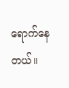ရောက်နေတယ်။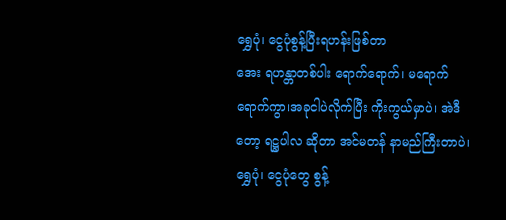ရွှေပုံ၊ ငွေပုံစွန့်ပြီးရဟန်းဖြစ်တာ
အေး ရဟန္တာတစ်ပါး ရောက်ရောက်၊ မရောက် ရောက်ကွာ၊အခုငါပဲလိုက်ပြီး ကိုးကွယ်မှာပဲ၊ အဲဒီတော့ ရဋ္ဌပါလ ဆိုတာ အင်မတန် နာမည်ကြီးတာပဲ၊ ရွှေပုံ၊ ငွေပုံတွေ စွန့်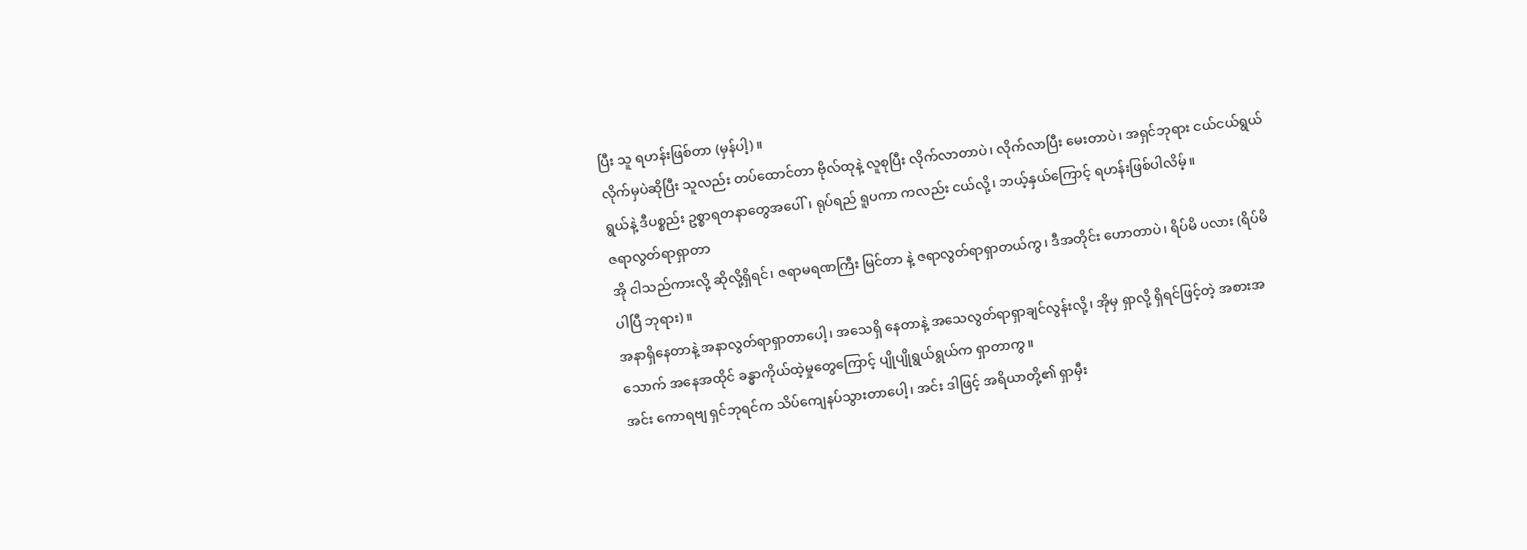ပြီး သူ ရဟန်းဖြစ်တာ (မှန်ပါ့)။
လိုက်မှပဲဆိုပြီး သူလည်း တပ်ထောင်တာ ဗိုလ်ထုနဲ့ လူစုပြီး လိုက်လာတာပဲ၊ လိုက်လာပြီး မေးတာပဲ၊ အရှင်ဘုရား ငယ်ငယ်ရွယ်ရွယ်နဲ့ ဒီပစ္စည်း ဥစ္စာရတနာတွေအပေါ်၊ ရုပ်ရည် ရူပကာ ကလည်း ငယ်လို့၊ ဘယ့်နှယ်ကြောင့် ရဟန်းဖြစ်ပါလိမ့်။
ဇရာလွတ်ရာရှာတာ
အို ငါသည်ကားလို့ ဆိုလို့ရှိရင်၊ ဇရာမရဏကြီး မြင်တာ နဲ့ ဇရာလွတ်ရာရှာတယ်ကွ၊ ဒီအတိုင်း ဟောတာပဲ၊ ရိပ်မိ ပလား (ရိပ်မိပါပြီ ဘုရား)။
အနာရှိနေတာနဲ့ အနာလွတ်ရာရှာတာပေါ့၊ အသေရှိ နေတာနဲ့ အသေလွတ်ရာရှာချင်လွန်းလို့၊ အိုမှ ရှာလို့ ရှိရင်ဖြင့်တဲ့ အစားအသောက် အနေအထိုင် ခန္ဓာကိုယ်ထဲ့မှုတွေကြောင့် ပျိုပျိုရွယ်ရွယ်က ရှာတာကွ။
အင်း ကောရဗျ ရှင်ဘုရင်က သိပ်ကျေနပ်သွားတာပေါ့၊ အင်း ဒါဖြင့် အရိယာတို့၏ ရှာမှီး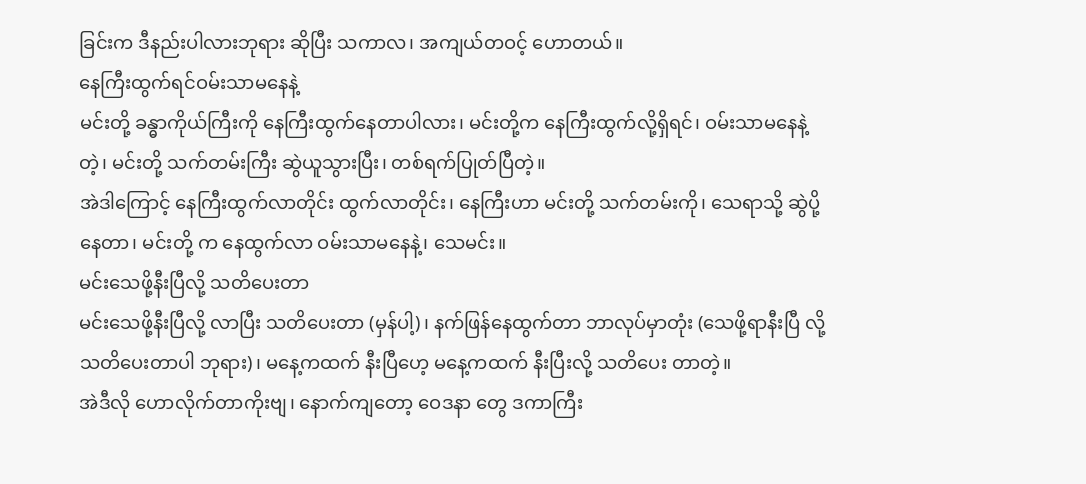ခြင်းက ဒီနည်းပါလားဘုရား ဆိုပြီး သကာလ၊ အကျယ်တဝင့် ဟောတယ်။
နေကြီးထွက်ရင်ဝမ်းသာမနေနဲ့
မင်းတို့ ခန္ဓာကိုယ်ကြီးကို နေကြီးထွက်နေတာပါလား၊ မင်းတို့က နေကြီးထွက်လို့ရှိရင်၊ ဝမ်းသာမနေနဲ့တဲ့၊ မင်းတို့ သက်တမ်းကြီး ဆွဲယူသွားပြီး၊ တစ်ရက်ပြုတ်ပြီတဲ့။
အဲဒါကြောင့် နေကြီးထွက်လာတိုင်း ထွက်လာတိုင်း၊ နေကြီးဟာ မင်းတို့ သက်တမ်းကို၊ သေရာသို့ ဆွဲပို့နေတာ၊ မင်းတို့ က နေထွက်လာ ဝမ်းသာမနေနဲ့၊ သေမင်း။
မင်းသေဖို့နီးပြီလို့ သတိပေးတာ
မင်းသေဖို့နီးပြီလို့ လာပြီး သတိပေးတာ (မှန်ပါ့)၊ နက်ဖြန်နေထွက်တာ ဘာလုပ်မှာတုံး (သေဖို့ရာနီးပြီ လို့ သတိပေးတာပါ ဘုရား)၊ မနေ့ကထက် နီးပြီဟေ့ မနေ့ကထက် နီးပြီးလို့ သတိပေး တာတဲ့။
အဲဒီလို ဟောလိုက်တာကိုးဗျ၊ နောက်ကျတော့ ဝေဒနာ တွေ ဒကာကြီး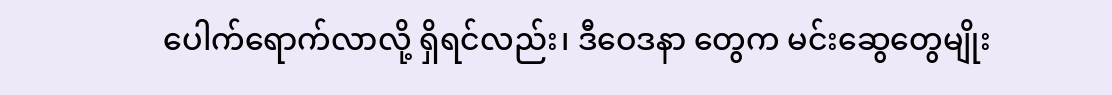ပေါက်ရောက်လာလို့ ရှိရင်လည်း၊ ဒီဝေဒနာ တွေက မင်းဆွေတွေမျိုး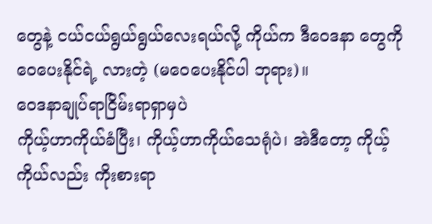တွေနဲ့ ငယ်ငယ်ရွယ်ရွယ်လေးရယ်လို့ ကိုယ်က ဒီဝေဒနာ တွေကို ဝေပေးနိုင်ရဲ့ လားတဲ့ (မဝေပေးနိုင်ပါ ဘုရား)။
ဝေဒနာချုပ်ရာငြိမ်းရာရှာမှပဲ
ကိုယ့်ဟာကိုယ်ခံပြီး၊ ကိုယ့်ဟာကိုယ်သေရုံပဲ၊ အဲဒီတော့ ကိုယ့်ကိုယ်လည်း ကိုးစားရာ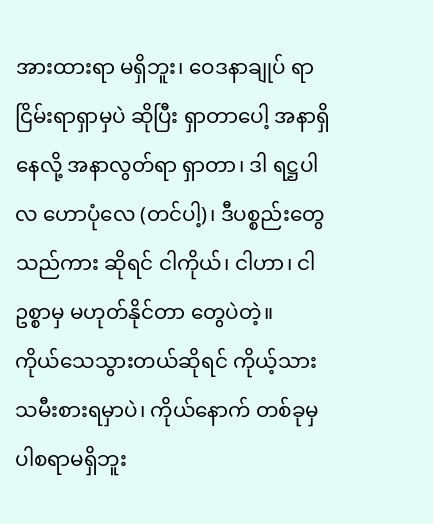အားထားရာ မရှိဘူး၊ ဝေဒနာချုပ် ရာငြိမ်းရာရှာမှပဲ ဆိုပြီး ရှာတာပေါ့ အနာရှိနေလို့ အနာလွတ်ရာ ရှာတာ၊ ဒါ ရဋ္ဌပါလ ဟောပုံလေ (တင်ပါ့)၊ ဒီပစ္စည်းတွေ သည်ကား ဆိုရင် ငါကိုယ်၊ ငါဟာ၊ ငါဥစ္စာမှ မဟုတ်နိုင်တာ တွေပဲတဲ့။
ကိုယ်သေသွားတယ်ဆိုရင် ကိုယ့်သားသမီးစားရမှာပဲ၊ ကိုယ်နောက် တစ်ခုမှ ပါစရာမရှိဘူး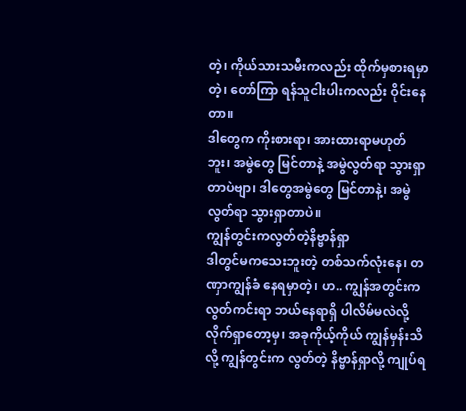တဲ့၊ ကိုယ်သားသမီးကလည်း ထိုက်မှစားရမှာတဲ့၊ တော်ကြာ ရန်သူငါးပါးကလည်း ဝိုင်းနေတာ။
ဒါတွေက ကိုးစားရာ၊ အားထားရာမဟုတ်ဘူး၊ အမွဲတွေ မြင်တာနဲ့ အမွဲလွတ်ရာ သွားရှာ တာပဲဗျာ၊ ဒါတွေအမွဲတွေ မြင်တာနဲ့၊ အမွဲလွတ်ရာ သွားရှာတာပဲ။
ကျွန်တွင်းကလွတ်တဲ့နိဗ္ဗာန်ရှာ
ဒါတွင်မကသေးဘူးတဲ့ တစ်သက်လုံးနေ၊ တဏှာကျွန်ခံ နေရမှာတဲ့၊ ဟ.. ကျွန်အတွင်းက လွတ်ကင်းရာ ဘယ်နေရာရှိ ပါလိမ်မလဲလို့ လိုက်ရှာတော့မှ၊ အခုကိုယ့်ကိုယ် ကျွန်မှန်းသိလို့ ကျွန်တွင်းက လွတ်တဲ့ နိဗ္ဗာန်ရှာလို့ ကျုပ်ရ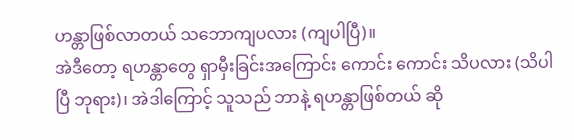ဟန္တာဖြစ်လာတယ် သဘောကျပလား (ကျပါပြီ)။
အဲဒီတော့ ရဟန္တာတွေ ရှာမှီးခြင်းအကြောင်း ကောင်း ကောင်း သိပလား (သိပါပြီ ဘုရား)၊ အဲဒါကြောင့် သူသည် ဘာနဲ့ ရဟန္တာဖြစ်တယ် ဆို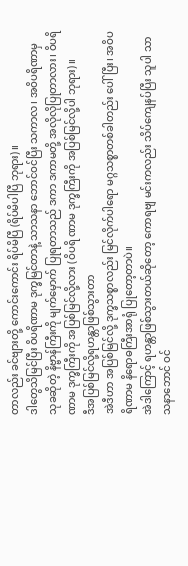တာလည်း ခင်ဗျားတို့ ကောင်းကောင်း ရိပ်မိပြီ (ရိပ်မိပါပြီ ဘုရား)။
ဒါတွေသိမြင်ပြီး ဝိပရိဏာမ ဒုက္ခမြင်တာနဲ့ သာသနာ ဘောင်ဝင်ပြီး သကာလ၊ အဝိပရိဏာမှ သုခဆိုတဲ့ နိဗ္ဗာန်ကြီးကို မျက်မှောက် ပြုရတာသည် ဒကာ ဒကာမတို့ အလိုလိုပြုတာလား၊ ဝိပရိဏာမ ဒုက္ခကြီးကို အပြစ်မြင်လို့လား (ဝိပရိ ဏာမ ဒုက္ခကြီးကို အပြစ်မြင်လို့ပါ ဘုရား)။
ဒီအပြစ်မြင်လို့ရဟန္တာဖြစ်သွားတာ
အဲဒီဟာ အပြစ်မြင်လို့ ဒုက္ခသစ္စာလည်း မြင်လိုက်ပါရော မဂ္ဂသစ္စာတစ်ခါတည်း ပေါ်ပြီး၊ အဝိပရိဏာမ နိရောဓကြီးအာရုံ ပြုတော့တာပဲ။
အဲဒါကြောင့် ရဟန္တာဖြစ်သွားတယ်ဆိုတော့ ကောရဗျ မင်းကလည်း သိပ်ကျေနပ်ပြီး သူပါ သာသနာဘောင် ဝင်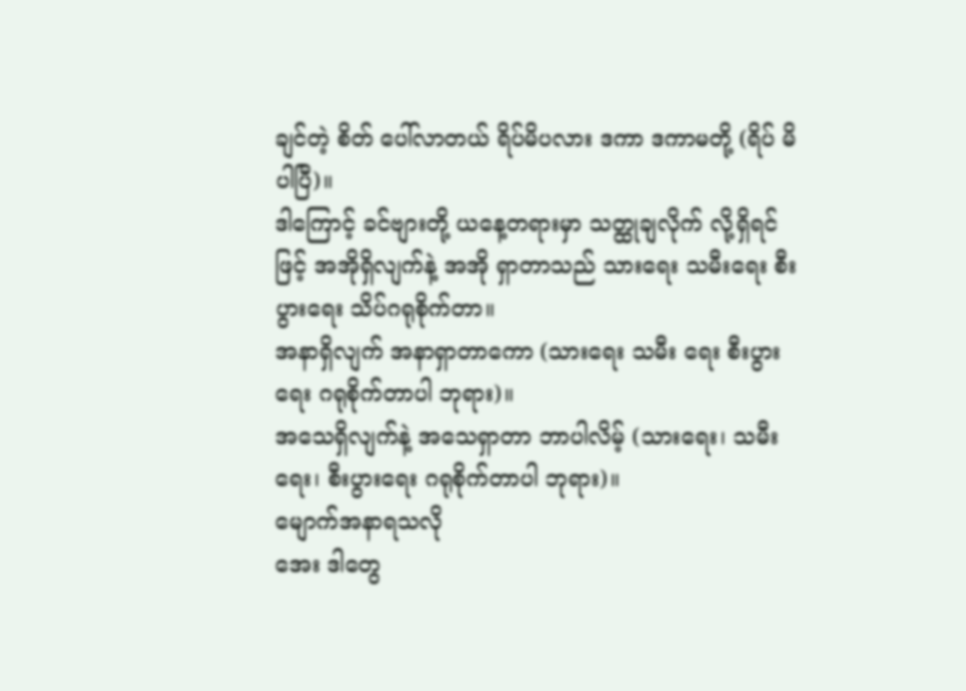ချင်တဲ့ စိတ် ပေါ်လာတယ် ရိပ်မိပလား ဒကာ ဒကာမတို့ (ရိပ် မိပါပြီ)။
ဒါကြောင့် ခင်ဗျားတို့ ယနေ့တရားမှာ သတ္ထုချလိုက် လို့ရှိရင်ဖြင့် အအိုရှိလျက်နဲ့ အအို ရှာတာသည် သားရေး သမီးရေး စီးပွားရေး သိပ်ဂရုစိုက်တာ။
အနာရှိလျက် အနာရှာတာကော (သားရေး သမီး ရေး စီးပွားရေး ဂရုစိုက်တာပါ ဘုရား)။
အသေရှိလျက်နဲ့ အသေရှာတာ ဘာပါလိမ့် (သားရေး၊ သမီးရေး၊ စီးပွားရေး ဂရုစိုက်တာပါ ဘုရား)။
မျောက်အနာရသလို
အေး ဒါတွေ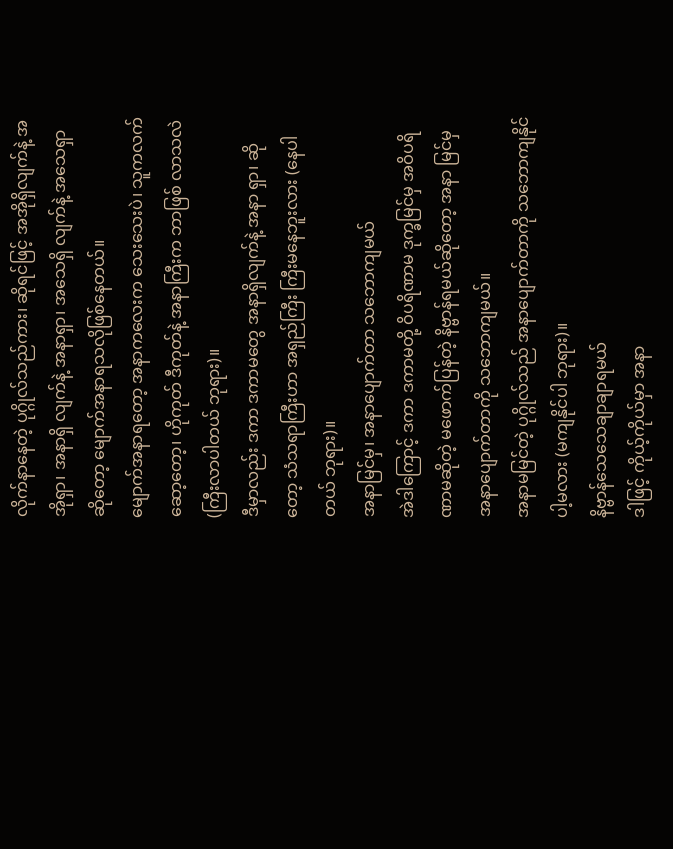လိုက်နာနေတဲ့ ပုဂ္ဂိုလ်သည်ကား၊ ဆိုရင်ဖြင့် အအိုရှိလျက်နဲ့ အအိုရှာ၊ အနာရှိ လျက်နဲ့ အနာရှာ၊ အသေရှိ လျက်နဲ့ အသေရှာဆိုတော့ မျောက်အနာရသလိုဖြစ်နေတယ်။
မျောက်အနာရတော့ အနာကလေးက သေးသေးပဲ၊ သူကလက်ဆော့တော့၊ ဟိုကုတ် ဒီကုတ်နဲ့ အနာကြီးက ဘာဖြစ် လာသလဲ (ကြီးလာပါတယ် ဘုရား)။
ဒီမှာလည်း ဒကာ ဒကာမတွေ အနာရှိလျက်နဲ့ အနာ ရှာ၊ ဆိုတော့ သံသရာကြီးဟာ အရှည်ကြီး ကြီးမနေဘူးလား (နေပါတယ် ဘုရား)။
အနာမြင်မှ၊ အနာပျောက်တာ သဘောကျမယ်
အဲဒါကြောင့် ဒကာ ဒကာမတို့ ဝိပရိဏာမ ဒုက္ခမြင်မှ အဝိပရိဏာမဆိုတဲ့ မဖောက်ပြန်တဲ့ နိဗ္ဗာန်ရမယ်ဆိုတော့ အနာ မြင်မှ အနာပျောက်တာကို သဘောကျမယ်။
အနာမမြင်တဲ့ ပုဂ္ဂိုလ်သည် အနာပျောက်တာကို သဘောကျနိုင်ပါ့မလား (မကျနိုင်ပါ ဘုရား)။
နိဗ္ဗာန်သေသေချာချာရမယ်
ဒါဖြင့် ကိုယ့်ကိုယ်မှာ အနာ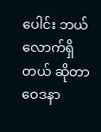ပေါင်း ဘယ်လောက်ရှိတယ် ဆိုတာ ဝေဒနာ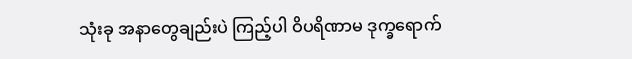သုံးခု အနာတွေချည်းပဲ ကြည့်ပါ ဝိပရိဏာမ ဒုက္ခရောက်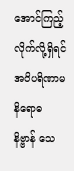အောင်ကြည့်လိုက်လို့ရှိရင် အဝိပရိဏာမ နိရောဓ နိဗ္ဗာန် သေ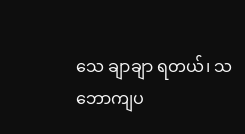သေ ချာချာ ရတယ်၊ သဘောကျပ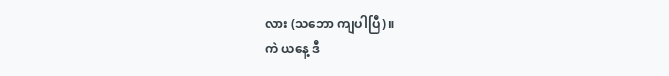လား (သဘော ကျပါပြီ)။
ကဲ ယနေ့ ဒီ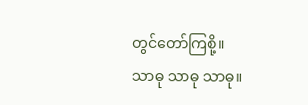တွင်တော်ကြစို့။
သာဓု သာဓု သာဓု။